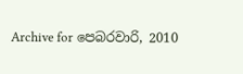Archive for පෙබරවාරි, 2010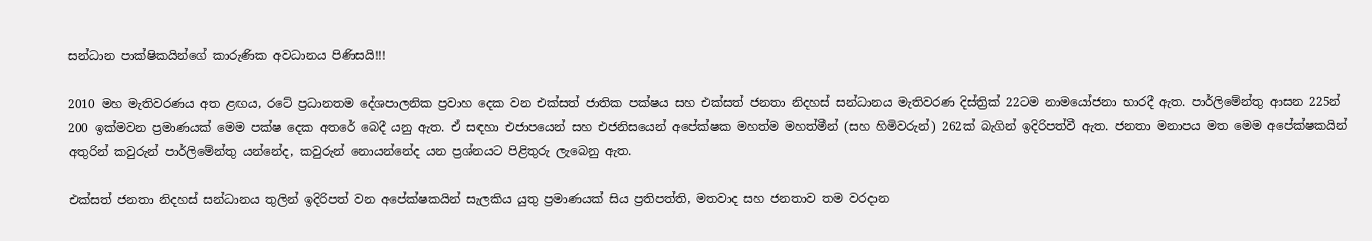සන්ධාන පාක්ෂිකයින්ගේ කාරුණික අවධානය පිණිසයි!!!

2010 මහ මැතිවරණය අත ළඟය, රටේ ප්‍රධානතම දේශපාලනික ප්‍රවාහ දෙක වන එක්සත් ජාතික පක්ෂය සහ එක්සත් ජනතා නිදහස් සන්ධානය මැතිවරණ දිස්ත්‍රික් 22ටම නාමයෝජනා භාරදී ඇත. පාර්ලිමේන්තු ආසන 225න් 200 ඉක්මවන ප්‍රමාණයක් මෙම පක්ෂ දෙක අතරේ බෙදී යනු ඇත. ඒ සඳහා එජාපයෙන් සහ එජනිසයෙන් අපේක්ෂක මහත්ම මහත්මීන් (සහ හිමිවරුන්) 262ක් බැගින් ඉදිරිපත්වී ඇත. ජනතා මනාපය මත මෙම අපේක්ෂකයින් අතුරින් කවුරුන් පාර්ලිමේන්තු යන්නේද, කවුරුන් නොයන්නේද යන ප්‍රශ්නයට පිළිතුරු ලැබෙනු ඇත.

එක්සත් ජනතා නිදහස් සන්ධානය තුලින් ඉදිරිපත් වන අපේක්ෂකයින් සැලකිය යුතු ප්‍රමාණයක් සිය ප්‍රතිපත්ති, මතවාද සහ ජනතාව තම වරදාන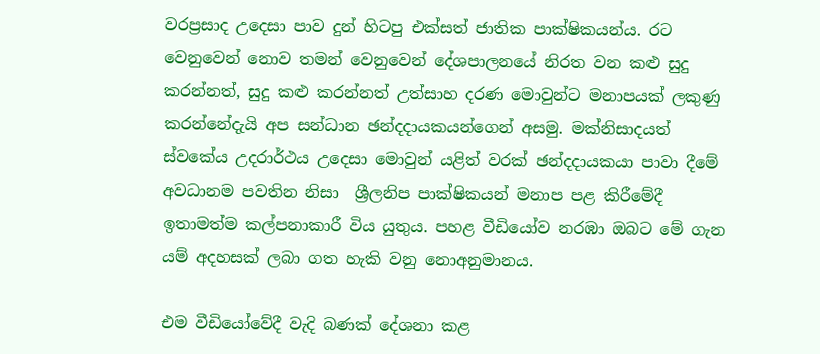වරප්‍රසාද උදෙසා පාව දුන් හිටපු එක්සත් ජාතික පාක්ෂිකයන්ය. රට වෙනුවෙන් නොව තමන් වෙනුවෙන් දේශපාලනයේ නිරත වන කළු සුදු කරන්නත්, සුදු කළු කරන්නත් උත්සාහ දරණ මොවුන්ට මනාපයක් ලකුණු කරන්නේදැයි අප සන්ධාන ඡන්දදායකයන්ගෙන් අසමු. මක්නිසාදයත් ස්වකේය උදරාර්ථය උදෙසා මොවුන් යළිත් වරක් ඡන්දදායකයා පාවා දීමේ අවධානම පවතින නිසා  ශ්‍රීලනිප පාක්ෂිකයන් මනාප පළ කිරීමේදී ඉතාමත්ම කල්පනාකාරී විය යුතුය. පහළ වීඩියෝව නරඹා ඔබට මේ ගැන යම් අදහසක් ලබා ගත හැකි වනු නොඅනුමානය.

එම වීඩියෝවේදී වැදි බණක් දේශනා කළ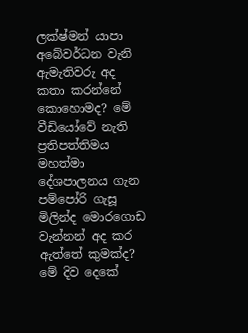ලක්ෂ්මන් යාපා අබේවර්ධන වැනි ඇමැතිවරු අද කතා කරන්නේ කොහොමද? මේ වීඩියෝවේ නැති ප්‍රතිපත්තිමය මහත්මා දේශපාලනය ගැන පම්පෝරි ගැසූ මිලින්ද මොරගොඩ වැන්නන් අද කර ඇත්තේ කුමක්ද? මේ දිව දෙකේ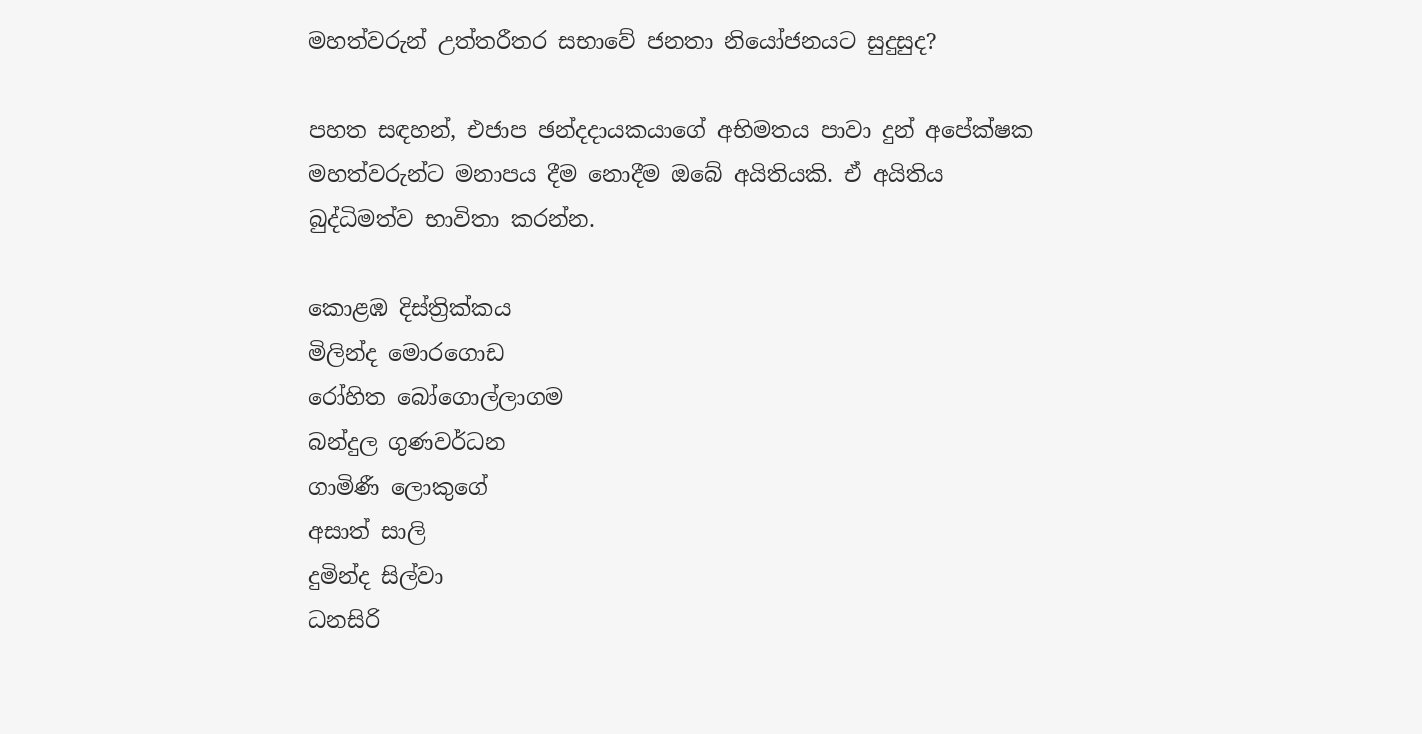මහත්වරුන් උත්තරීතර සභාවේ ජනතා නියෝජනයට සුදුසුද?

පහත සඳහන්, එජාප ඡන්දදායකයාගේ අභිමතය පාවා දුන් අපේක්ෂක මහත්වරුන්ට මනාපය දීම නොදීම ඔබේ අයිතියකි. ඒ අයිතිය බුද්ධිමත්ව භාවිතා කරන්න.

කොළඹ දිස්ත්‍රික්කය
මිලින්ද මොරගොඩ
රෝහිත බෝගොල්ලාගම
බන්දුල ගුණවර්ධන
ගාමිණී ලොකුගේ
අසාත් සාලි
දුමින්ද සිල්වා
ධනසිරි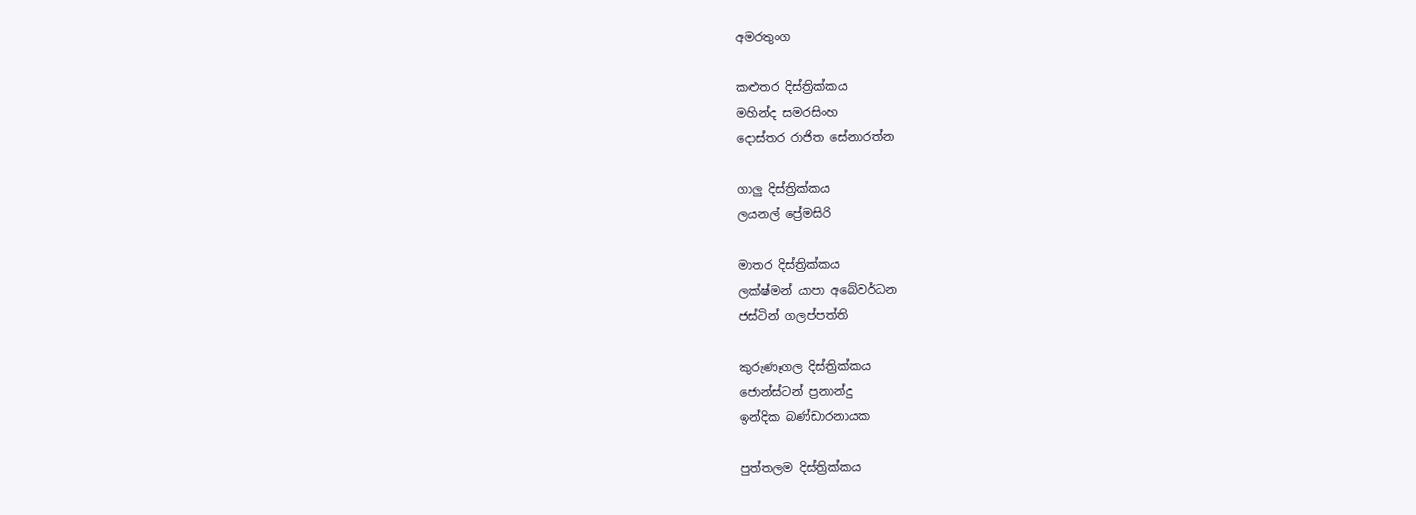අමරතුංග

කළුතර දිස්ත්‍රික්කය
මහින්ද සමරසිංහ
දොස්තර රාජිත සේනාරත්න

ගාලු දිස්ත්‍රික්කය
ලයනල් ප්‍රේමසිරි

මාතර දිස්ත්‍රික්කය
ලක්ෂ්මන් යාපා අබේවර්ධන
ජස්ටින් ගලප්පත්ති

කුරුණෑගල දිස්ත්‍රික්කය
ජොන්ස්ටන් ප්‍රනාන්දු
ඉන්දික බණ්ඩාරනායක

පුත්තලම දිස්ත්‍රික්කය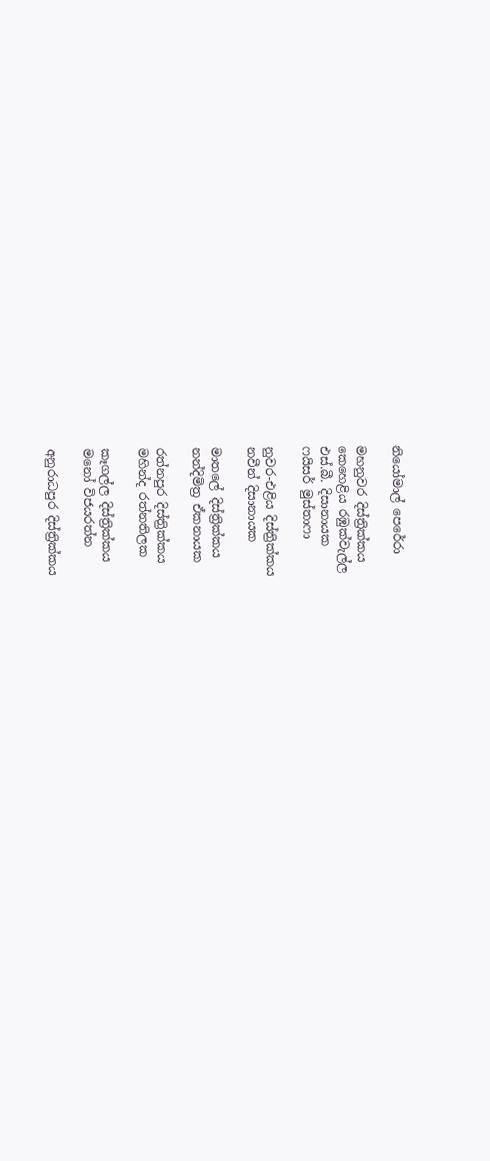නියෝමාල් පෙරේරා

මහනුවර දිස්ත්‍රික්කය
කෙහෙළිය රඹුක්වැල්ල
එස්.බී. දිසානායක
ෆයිසර් මුස්තාෆා

නුවර-එළිය දිස්ත්‍රික්කය
නවීන් දිසානායක

මාතලේ දිස්ත්‍රික්කය
නන්දිමිත්‍ර ඒකනායක

රත්නපුර දිස්ත්‍රික්කය
මහින්ද රත්නතිලක

කෑගල්ල දිස්ත්‍රික්කය
මනෝ විජයරත්න

අනුරාධපුර දිස්ත්‍රික්කය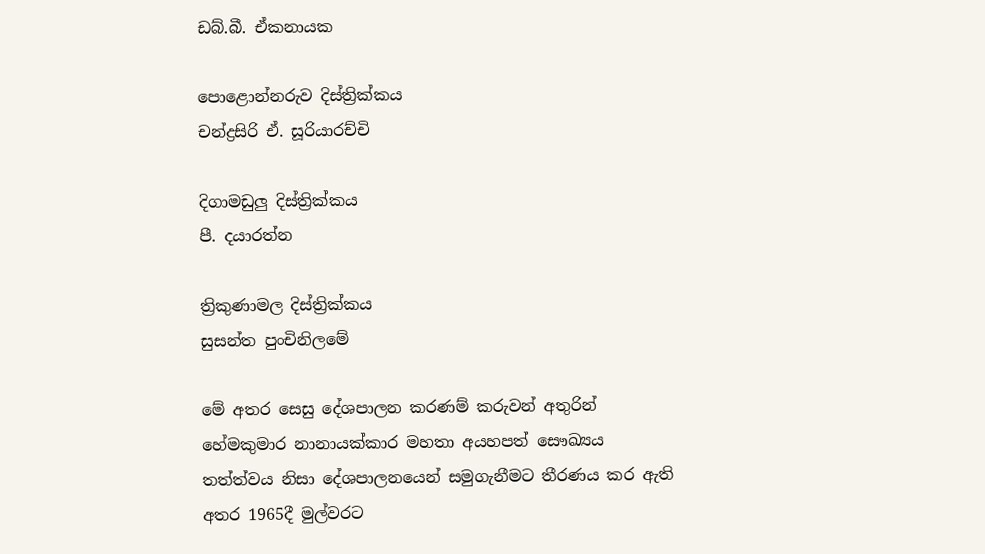ඩබ්.බී. ඒකනායක

පොළොන්නරුව දිස්ත්‍රික්කය
චන්ද්‍රසිරි ඒ. සූරියාරච්චි

දිගාමඩුලු දිස්ත්‍රික්කය
පී. දයාරත්න

ත්‍රිකුණාමල දිස්ත්‍රික්කය
සුසන්ත පුංචිනිලමේ

මේ අතර සෙසු දේශපාලන කරණම් කරුවන් අතුරින් හේමකුමාර නානායක්කාර මහතා අයහපත් සෞඛ්‍යය තත්ත්වය නිසා දේශපාලනයෙන් සමුගැනීමට තීරණය කර ඇති අතර 1965දී මුල්වරට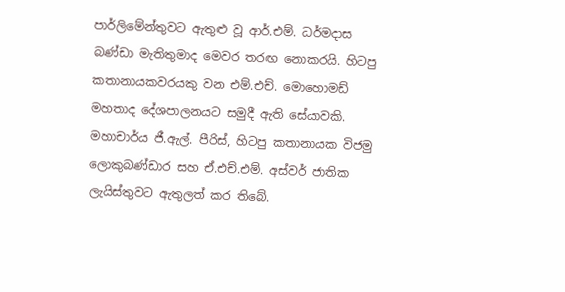පාර්ලිමේන්තුවට ඇතුළු වූ ආර්.එම්. ධර්මදාස බණ්ඩා මැතිතුමාද මෙවර තරඟ නොකරයි. හිටපු කතානායකවරයකු වන එම්.එච්. මොහොමඩ් මහතාද දේශපාලනයට සමුදී ඇති සේයාවකි. මහාචාර්ය ජී.ඇල්. පීරිස්, හිටපු කතානායක විජමු ලොකුබණ්ඩාර සහ ඒ.එච්.එම්. අස්වර් ජාතික ලැයිස්තුවට ඇතුලත් කර තිබේ.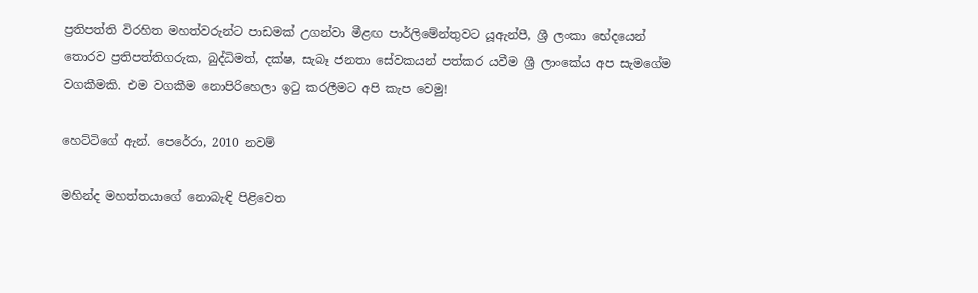ප්‍රතිපත්ති විරහිත මහත්වරුන්ට පාඩමක් උගන්වා මීළඟ පාර්ලිමේන්තුවට යූඇන්පී, ශ්‍රී ලංකා භේදයෙන් තොරව ප්‍රතිපත්තිගරුක, බුද්ධිමත්, දක්ෂ, සැබෑ ජනතා සේවකයන් පත්කර යවීම ශ්‍රී ලාංකේය අප සැමගේම වගකීමකි. එම වගකීම නොපිරිහෙලා ඉටු කරලීමට අපි කැප වෙමු!

හෙට්ටිගේ ඇන්. පෙරේරා, 2010 නවම්

මහින්ද මහත්තයාගේ නොබැඳි පිළිවෙත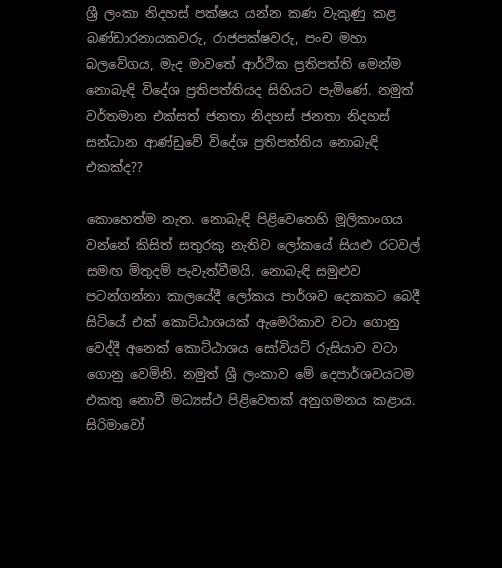ශ්‍රී ලංකා නිදහස් පක්ෂය යන්න කණ වැකුණු කළ බණ්ඩාරනායකවරු, රාජපක්ෂවරු, පංච මහා බලවේගය, මැද මාවතේ ආර්ථික ප්‍රතිපත්ති මෙන්ම නොබැඳි විදේශ ප්‍රතිපත්තියද සිහියට පැමිණේ. නමුත් වර්තමාන එක්සත් ජනතා නිදහස් ජනතා නිදහස් සන්ධාන ආණ්ඩුවේ විදේශ ප්‍රතිපත්තිය නොබැඳි එකක්ද??

කොහෙත්ම නැත. නොබැඳි පිළිවෙතෙහි මූලිකාංගය වන්නේ කිසිත් සතුරකු නැතිව ලෝකයේ සියළු රටවල් සමඟ මිතුදම් පැවැත්වීමයි. නොබැඳි සමුළුව පටන්ගන්නා කාලයේදී ලෝකය පාර්ශව දෙකකට බෙදී සිටියේ එක් කොට්ඨාශයක් ඇමෙරිකාව වටා ගොනු වෙද්දී අනෙක් කොට්ඨාශය සෝවියට් රුසියාව වටා ගොනු වෙමිනි. නමුත් ශ්‍රී ලංකාව මේ දෙපාර්ශවයටම එකතු නොවී මධ්‍යස්ථ පිළිවෙතක් අනුගමනය කළාය. සිරිමාවෝ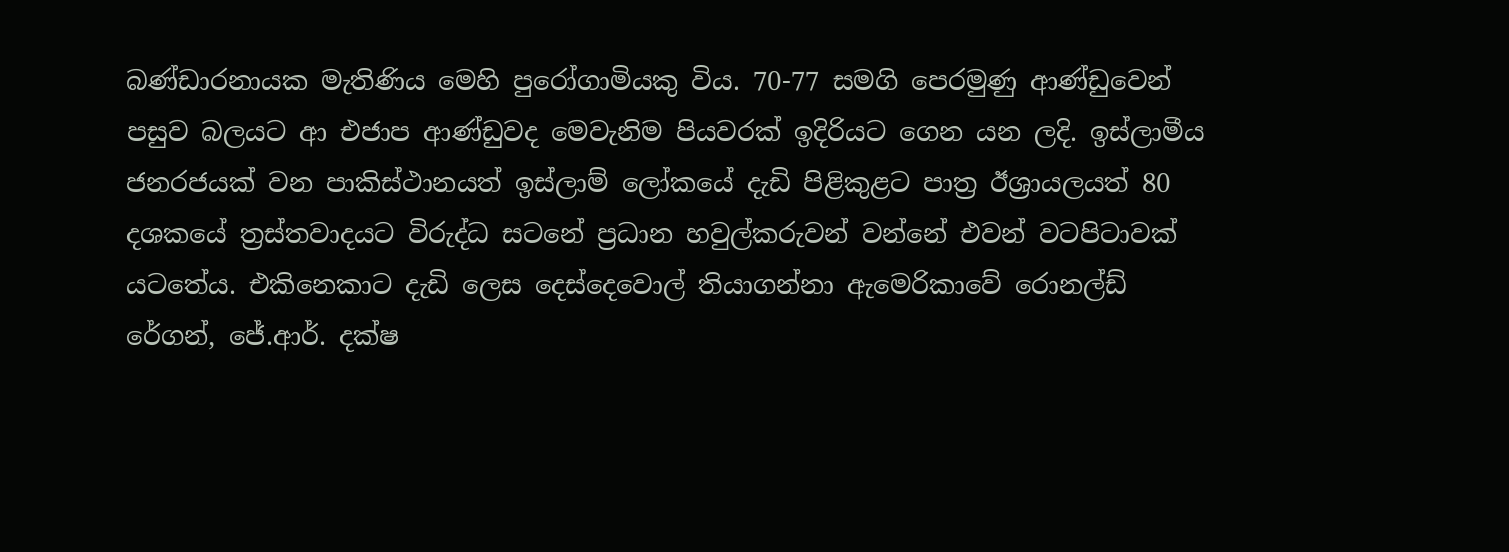බණ්ඩාරනායක මැතිණිය මෙහි පුරෝගාමියකු විය. 70-77 සමගි පෙරමුණු ආණ්ඩුවෙන් පසුව බලයට ආ එජාප ආණ්ඩුවද මෙවැනිම පියවරක් ඉදිරියට ගෙන යන ලදි. ඉස්ලාමීය ජනරජයක් වන පාකිස්ථානයත් ඉස්ලාම් ලෝකයේ දැඩි පිළිකුළට පාත්‍ර ඊශ්‍රායලයත් 80 දශකයේ ත්‍රස්තවාදයට විරුද්ධ සටනේ ප්‍රධාන හවුල්කරුවන් වන්නේ එවන් වටපිටාවක් යටතේය. එකිනෙකාට දැඩි ලෙස දෙස්දෙවොල් තියාගන්නා ඇමෙරිකාවේ රොනල්ඩ් රේගන්, ජේ.ආර්. දක්ෂ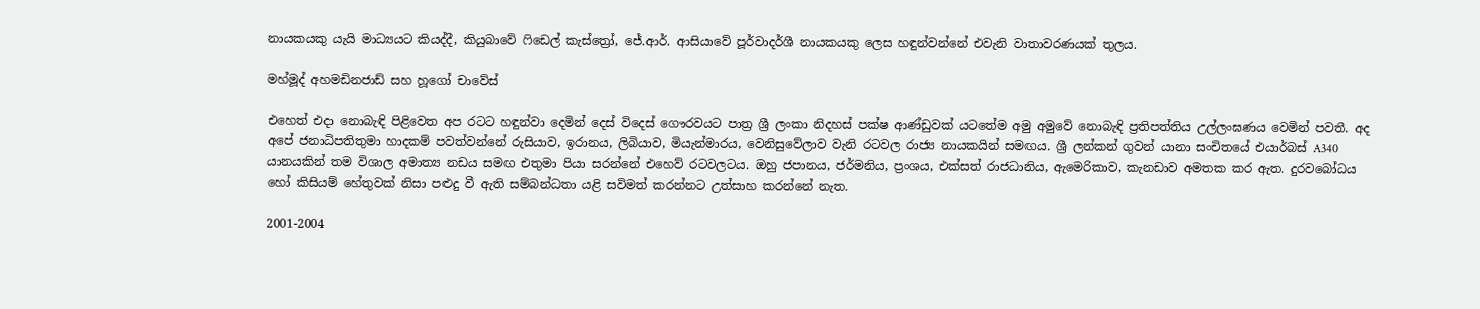නායකයකු යැයි මාධ්‍යයට කියද්දී, කියුබාවේ ෆිඩෙල් කැස්ත්‍රෝ, ජේ.ආර්. ආසියාවේ පූර්වාදර්ශී නායකයකු ලෙස හඳුන්වන්නේ එවැනි වාතාවරණයක් තුලය.

මහ්මූද් අහමඩිනජාඩ් සහ හූගෝ චාවේස්

එහෙත් එදා නොබැඳි පිළිවෙත අප රටට හඳුන්වා දෙමින් දෙස් විදෙස් ගෞරවයට පාත්‍ර ශ්‍රී ලංකා නිදහස් පක්ෂ ආණ්ඩුවක් යටතේම අමු අමුවේ නොබැඳි ප්‍රතිපත්තිය උල්ලංඝණය වෙමින් පවතී. අද අපේ ජනාධිපතිතුමා හාදකම් පවත්වන්නේ රුසියාව, ඉරානය, ලිබියාව, මියැන්මාරය, වෙනිසුවේලාව වැනි රටවල රාජ්‍ය නායකයින් සමඟය. ශ්‍රී ලන්කන් ගුවන් යානා සංචිතයේ එයාර්බස් A340 යානයකින් තම විශාල අමාත්‍ය නඩය සමඟ එතුමා පියා සරන්නේ එහෙව් රටවලටය. ඔහු ජපානය, ජර්මනිය, ප්‍රංශය, එක්සත් රාජධානිය, ඇමෙරිකාව, කැනඩාව අමතක කර ඇත. දුරවබෝධය හෝ කිසියම් හේතුවක් නිසා පළුදු වී ඇති සම්බන්ධතා යළි සවිමත් කරන්නට උත්සාහ කරන්නේ නැත.

2001-2004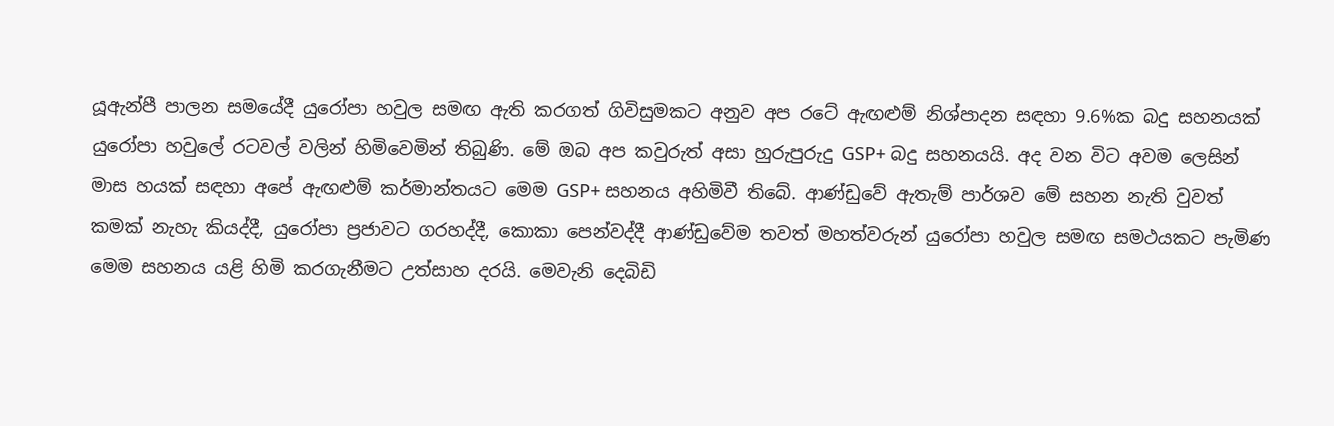යූඇන්පී පාලන සමයේදී යුරෝපා හවුල සමඟ ඇති කරගත් ගිවිසුමකට අනුව අප රටේ ඇඟළුම් නිශ්පාදන සඳහා 9.6%ක බදු සහනයක් යුරෝපා හවුලේ රටවල් වලින් හිමිවෙමින් තිබුණි. මේ ඔබ අප කවුරුත් අසා හුරුපුරුදු GSP+ බදු සහනයයි. අද වන විට අවම ලෙසින් මාස හයක් සඳහා අපේ ඇඟළුම් කර්මාන්තයට මෙම GSP+ සහනය අහිමිවී තිබේ. ආණ්ඩුවේ ඇතැම් පාර්ශව මේ සහන නැති වුවත් කමක් නැහැ කියද්දී, යුරෝපා ප්‍රජාවට ගරහද්දී, කොකා පෙන්වද්දී ආණ්ඩුවේම තවත් මහත්වරුන් යුරෝපා හවුල සමඟ සමථයකට පැමිණ මෙම සහනය යළි හිමි කරගැනීමට උත්සාහ දරයි. මෙවැනි දෙබිඩි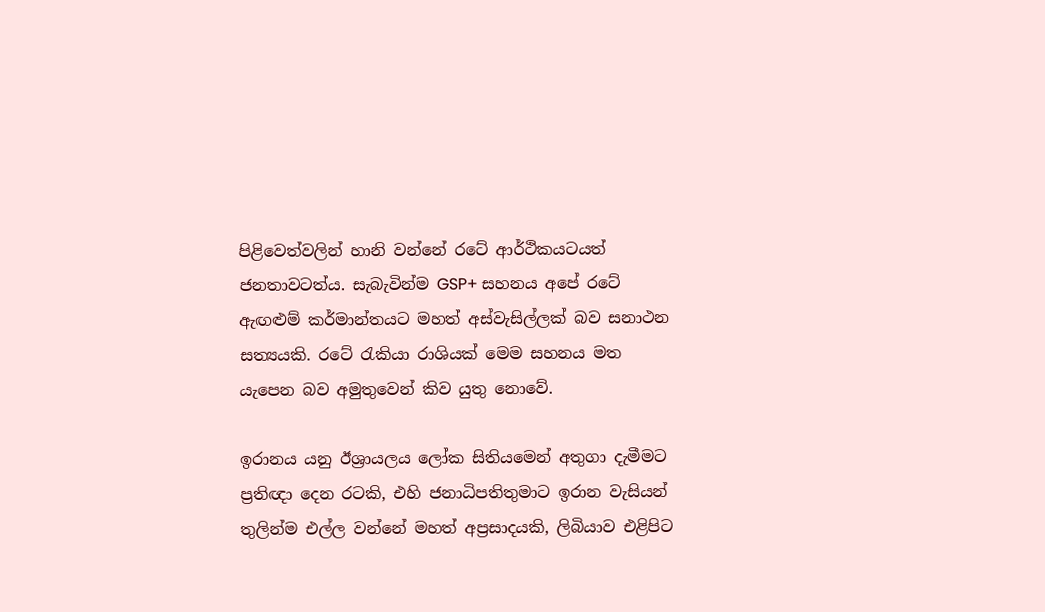පිළිවෙත්වලින් හානි වන්නේ රටේ ආර්ථිකයටයත් ජනතාවටත්ය. සැබැවින්ම GSP+ සහනය අපේ රටේ ඇඟළුම් කර්මාන්තයට මහත් අස්වැසිල්ලක් බව සනාථන සත්‍යයකි. රටේ රැකියා රාශියක් මෙම සහනය මත යැපෙන බව අමුතුවෙන් කිව යුතු නොවේ.

ඉරානය යනු ඊශ්‍රායලය ලෝක සිතියමෙන් අතුගා දැමීමට ප්‍රතිඥා දෙන රටකි, එහි ජනාධිපතිතුමාට ඉරාන වැසියන් තුලින්ම එල්ල වන්නේ මහත් අප්‍රසාදයකි, ලිබියාව එළිපිට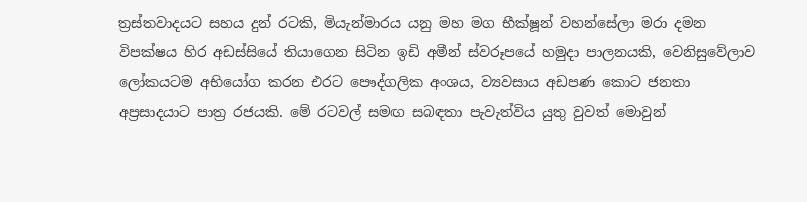ත්‍රස්තවාදයට සහය දුන් රටකි, මියැන්මාරය යනු මහ මග භීක්ෂූන් වහන්සේලා මරා දමන විපක්ෂය හිර අඩස්සියේ තියාගෙන සිටින ඉඩි අමීන් ස්වරූපයේ හමුදා පාලනයකි, වෙනිසුවේලාව ලෝකයටම අභියෝග කරන එරට පෞද්ගලික අංශය, ව්‍යවසාය අඩපණ කොට ජනතා අප්‍රසාදයාට පාත්‍ර රජයකි. මේ රටවල් සමඟ සබඳතා පැවැත්විය යුතු වුවත් මොවුන්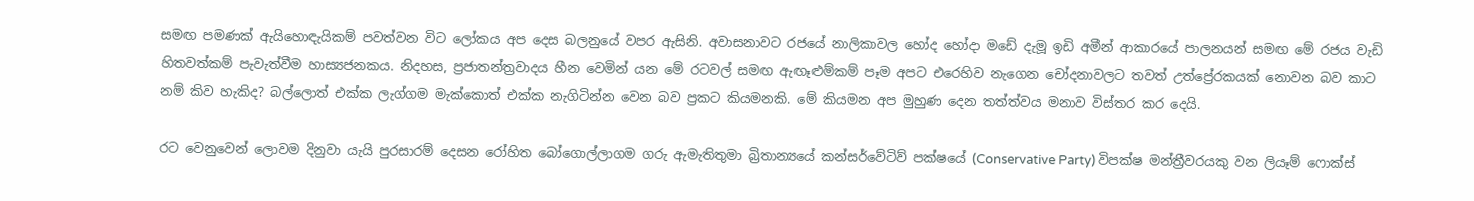සමඟ පමණක් ඇයිහොඳැයිකම් පවත්වන විට ලෝකය අප දෙස බලනුයේ වපර ඇසිනි. අවාසනාවට රජයේ නාලිකාවල හෝද හෝදා මඩේ දැමූ ඉඩි අමීන් ආකාරයේ පාලනයන් සමඟ මේ රජය වැඩි හිතවත්කම් පැවැත්වීම හාස්‍යජනකය. නිදහස, ප්‍රජාතන්ත්‍රවාදය හීන වෙමින් යන මේ රටවල් සමඟ ඇඟෑළුම්කම් පෑම අපට එරෙහිව නැගෙන චෝදනාවලට තවත් උත්ප්‍රේරකයක් නොවන බව කාට නම් කිව හැකිද? බල්ලොත් එක්ක ලැග්ගම මැක්කොත් එක්ක නැගිටින්න වෙන බව ප්‍රකට කියමනකි. මේ කියමන අප මුහුණ දෙන තත්ත්වය මනාව විස්තර කර දෙයි.

රට වෙනුවෙන් ලොවම දිනුවා යැයි පුරසාරම් දෙසන රෝහිත බෝගොල්ලාගම ගරු ඇමැතිතුමා බ්‍රිතාන්‍යයේ කන්සර්වේටිව් පක්ෂයේ (Conservative Party) විපක්ෂ මන්ත්‍රීවරයකු වන ලියෑම් ෆොක්ස්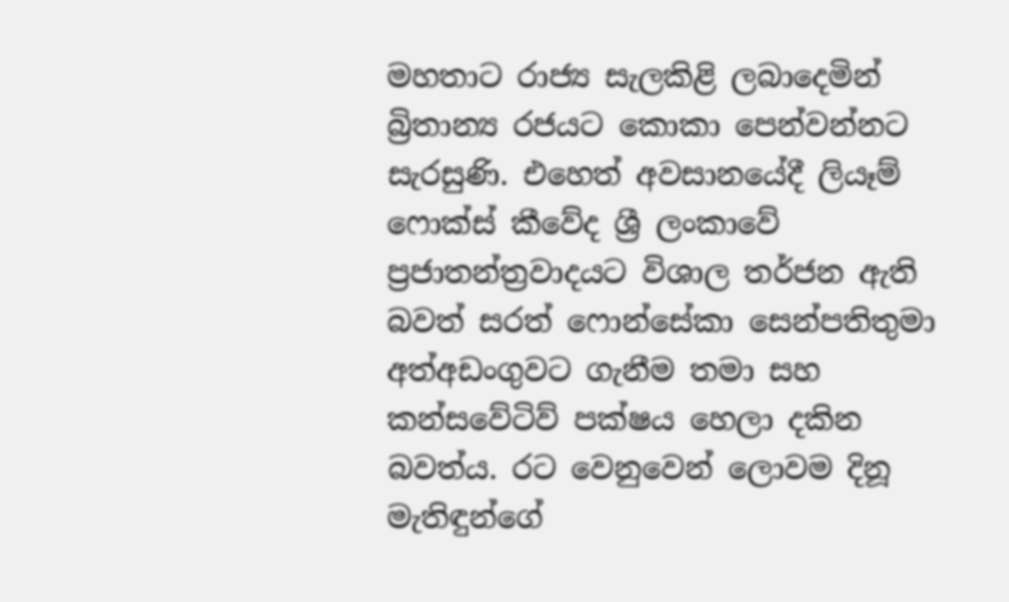මහතාට රාජ්‍ය සැලකිළි ලබාදෙමින් බ්‍රිතාන්‍ය රජයට කොකා පෙන්වන්නට සැරසුණි. එහෙත් අවසානයේදී ලියෑම් ෆොක්ස් කීවේද ශ්‍රී ලංකාවේ ප්‍රජාතන්ත්‍රවාදයට විශාල තර්ජන ඇති බවත් සරත් ෆොන්සේකා සෙන්පතිතුමා අත්අඩංගුවට ගැනීම තමා සහ කන්සවේටිව් පක්ෂය හෙලා දකින බවත්ය. රට වෙනුවෙන් ලොවම දිනූ මැතිඳුන්ගේ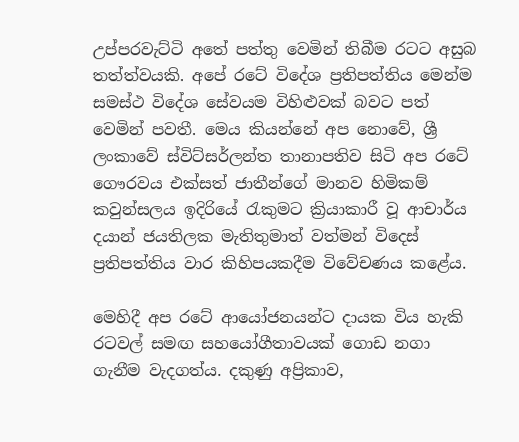උප්පරවැට්ටි අතේ පත්තු වෙමින් තිබීම රටට අසුබ තත්ත්වයකි. අපේ රටේ විදේශ ප්‍රතිපත්තිය මෙන්ම සමස්ථ විදේශ සේවයම විහිළුවක් බවට පත් වෙමින් පවතී. මෙය කියන්නේ අප නොවේ, ශ්‍රී ලංකාවේ ස්විට්සර්ලන්ත තානාපතිව සිටි අප රටේ ගෞරවය එක්සත් ජාතීන්ගේ මානව හිමිකම් කවුන්සලය ඉදිරියේ රැකුමට ක්‍රියාකාරී වූ ආචාර්ය දයාන් ජයතිලක මැතිතුමාත් වත්මන් විදෙස් ප්‍රතිපත්තිය වාර කිහිපයකදීම විවේචණය කළේය.

මෙහිදී අප රටේ ආයෝජනයන්ට දායක විය හැකි රටවල් සමඟ සහයෝගීතාවයක් ගොඩ නගා ගැනීම වැදගත්ය. දකුණු අප්‍රිකාව,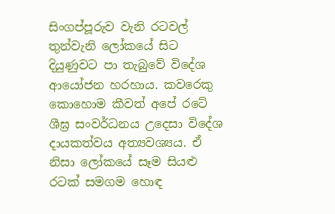සිංගප්පූරුව වැනි රටවල් තුන්වැනි ලෝකයේ සිට දියුණුවට පා තැබුවේ විදේශ ආයෝජන හරහාය. කවරෙකු කොහොම කීවත් අපේ රටේ ශීඝ්‍ර සංවර්ධනය උදෙසා විදේශ දායකත්වය අත්‍යවශ්‍යය. ඒ නිසා ලෝකයේ සෑම සියළු රටක් සමගම හොඳ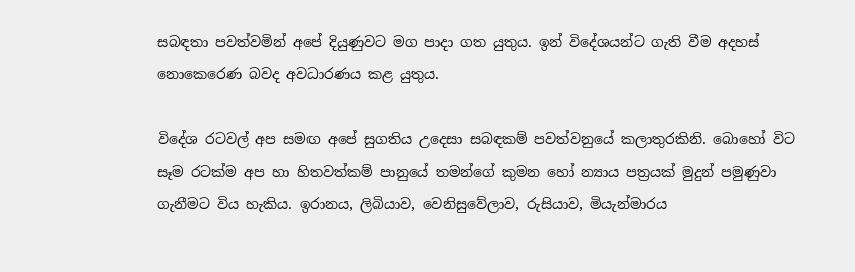සබඳතා පවත්වමින් අපේ දියුණුවට මග පාදා ගත යුතුය. ඉන් විදේශයන්ට ගැති වීම අදහස් නොකෙරෙණ බවද අවධාරණය කළ යුතුය.

විදේශ රටවල් අප සමඟ අපේ සුගතිය උදෙසා සබඳකම් පවත්වනුයේ කලාතුරකිනි. බොහෝ විට සෑම රටක්ම අප හා හිතවත්කම් පානුයේ තමන්ගේ කුමන හෝ න්‍යාය පත්‍රයක් මුදුන් පමුණුවා ගැනීමට විය හැකිය. ඉරානය, ලිබියාව, වෙනිසුවේලාව, රුසියාව, මියැන්මාරය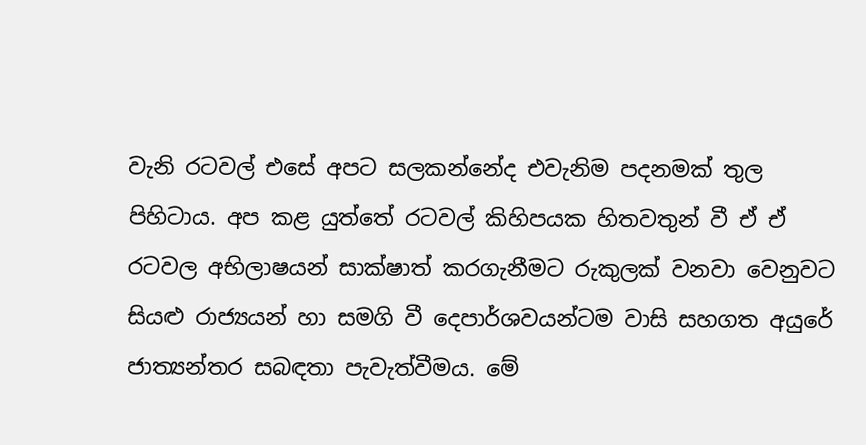වැනි රටවල් එසේ අපට සලකන්නේද එවැනිම පදනමක් තුල පිහිටාය. අප කළ යුත්තේ රටවල් කිහිපයක හිතවතුන් වී ඒ ඒ රටවල අභිලාෂයන් සාක්ෂාත් කරගැනීමට රුකුලක් වනවා වෙනුවට සියළු රාජ්‍යයන් හා සමගි වී දෙපාර්ශවයන්ටම වාසි සහගත අයුරේ ජාත්‍යන්තර සබඳතා පැවැත්වීමය. මේ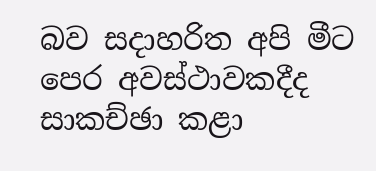බව සදාහරිත අපි මීට පෙර අවස්ථාවකදීද සාකච්ඡා කළා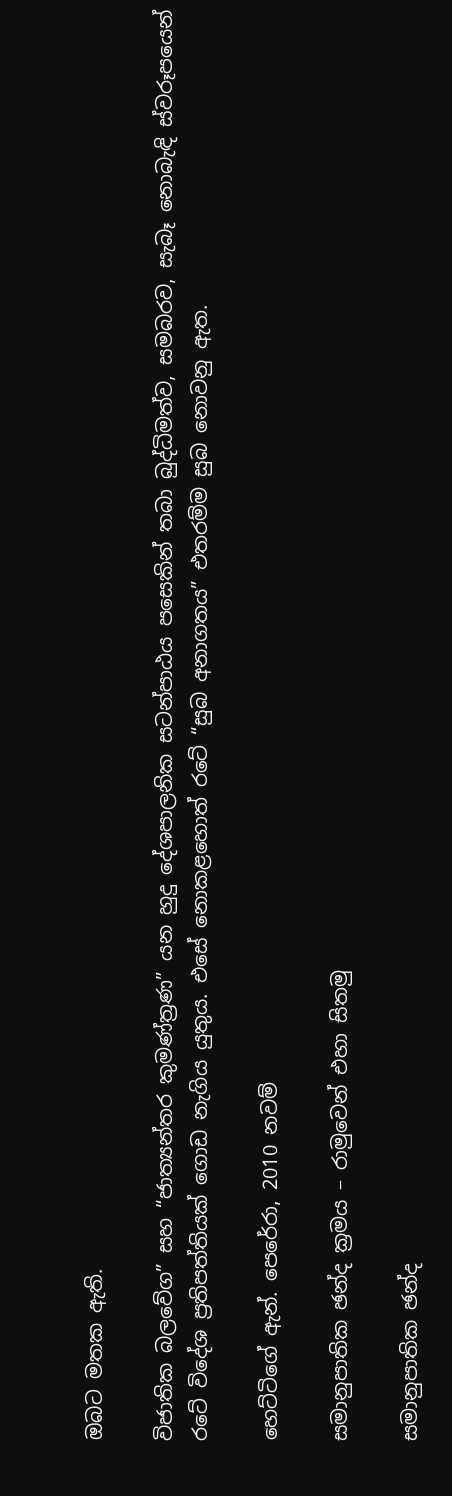ඔබට මතක ඇති.

විජාතික බලවේග” සහ “ජාත්‍යන්තර කුමණ්ත්‍රණ” යන හුදු දේශපාලනික සටන්පාඨය පසෙකින් තබා බුද්ධිමත්ව, සමබරව, සැබෑ නොබැඳි ස්වරූපයෙන් රටේ විදේශ ප්‍රතිපත්තියක් ගොඩ නැගිය යුතුය. එසේ නොකළහොත් රටේ “සුබ අනාගතය” එතරම්ම සුබ නොවනු ඇත.

හෙට්ටිගේ ඇන්. පෙරේරා, 2010 නවම්

සමානුපාතික ඡන්ද ක්‍රමය – රාමුවෙන් එහා සිතමු

සමානුපාතික ඡන්ද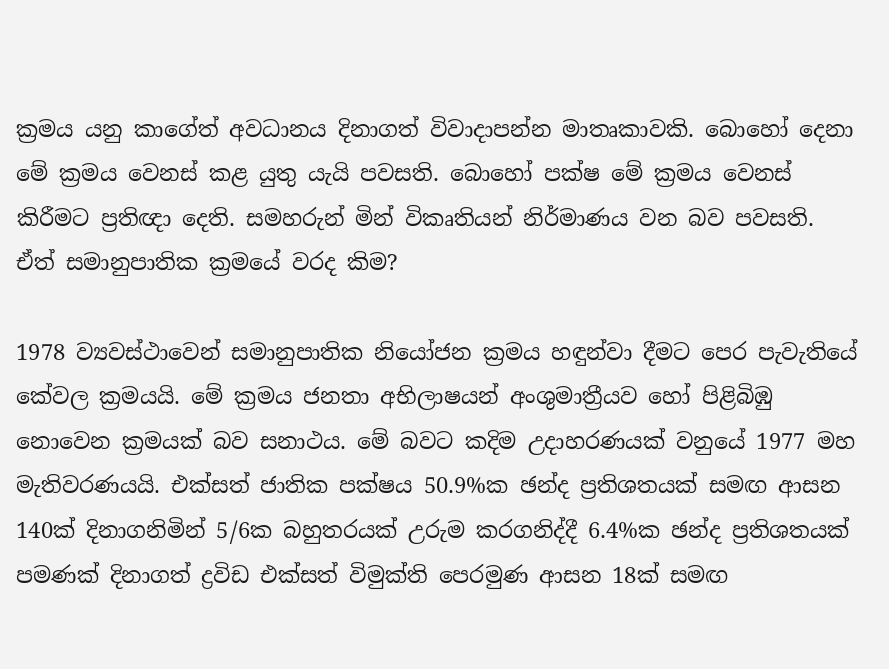ක්‍රමය යනු කාගේත් අවධානය දිනාගත් විවාදාපන්න මාතෘකාවකි. බොහෝ දෙනා මේ ක්‍රමය වෙනස් කළ යුතු යැයි පවසති. බොහෝ පක්ෂ මේ ක්‍රමය වෙනස් කිරීමට ප්‍රතිඥා දෙති. සමහරුන් මින් විකෘතියන් නිර්මාණය වන බව පවසති. ඒත් සමානුපාතික ක්‍රමයේ වරද කිම?

1978 ව්‍යවස්ථාවෙන් සමානුපාතික නියෝජන ක්‍රමය හඳුන්වා දීමට පෙර පැවැතියේ කේවල ක්‍රමයයි. මේ ක්‍රමය ජනතා අභිලාෂයන් අංශුමාත්‍රීයව හෝ පිළිබිඹු නොවෙන ක්‍රමයක් බව සනාථය. මේ බවට කදිම උදාහරණයක් වනුයේ 1977 මහ මැතිවරණයයි. එක්සත් ජාතික පක්ෂය 50.9%ක ඡන්ද ප්‍රතිශතයක් සමඟ ආසන 140ක් දිනාගනිමින් 5/6ක බහුතරයක් උරුම කරගනිද්දී 6.4%ක ඡන්ද ප්‍රතිශතයක් පමණක් දිනාගත් ද්‍රවිඩ එක්සත් විමුක්ති පෙරමුණ ආසන 18ක් සමඟ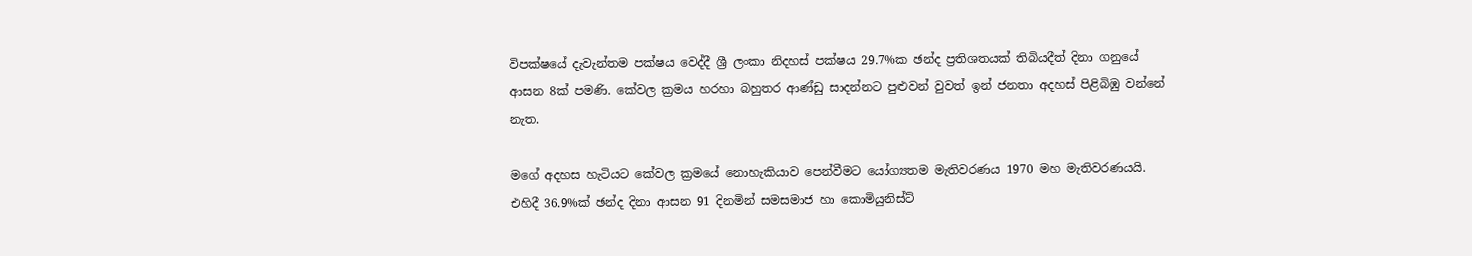විපක්ෂයේ දැවැන්තම පක්ෂය වෙද්දී ශ්‍රී ලංකා නිදහස් පක්ෂය 29.7%ක ඡන්ද ප්‍රතිශතයක් තිබියදීත් දිනා ගනුයේ ආසන 8ක් පමණි. කේවල ක්‍රමය හරහා බහුතර ආණ්ඩු සාදන්නට පුළුවන් වුවත් ඉන් ජනතා අදහස් පිළිබිඹු වන්නේ නැත.

මගේ අදහස හැටියට කේවල ක්‍රමයේ නොහැකියාව පෙන්වීමට යෝග්‍යතම මැතිවරණය 1970 මහ මැතිවරණයයි. එහිදී 36.9%ක් ඡන්ද දිනා ආසන 91 දිනමින් සමසමාජ හා කොමියුනිස්ට්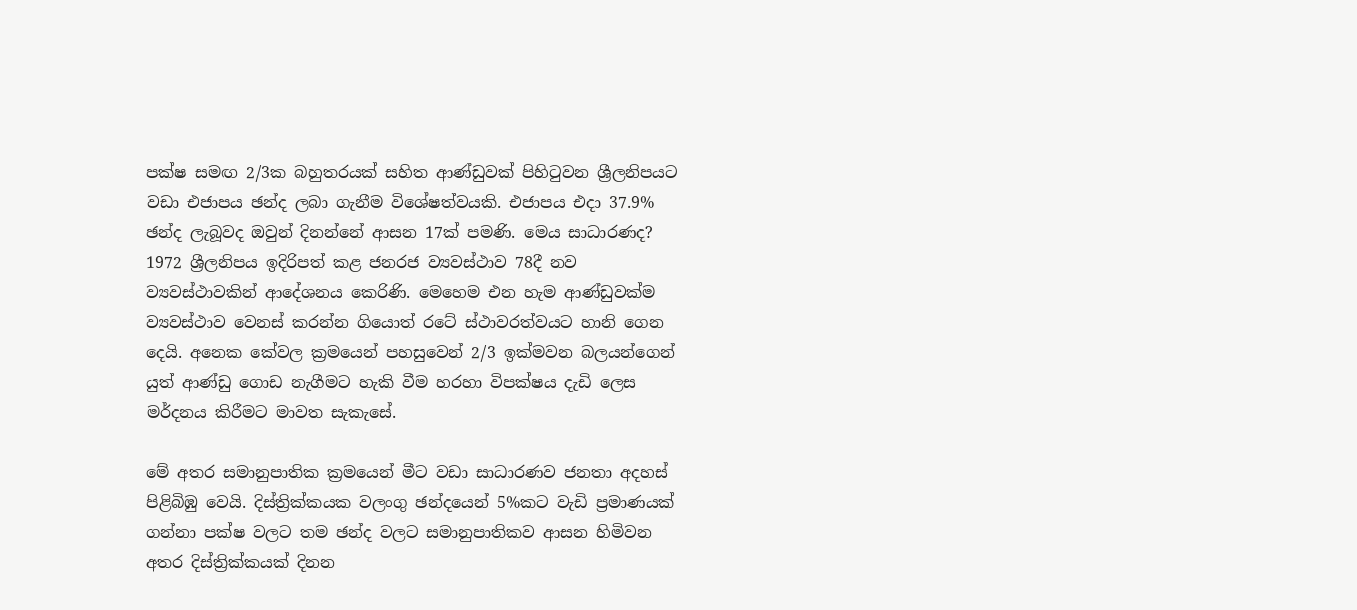පක්ෂ සමඟ 2/3ක බහුතරයක් සහිත ආණ්ඩුවක් පිහිටුවන ශ්‍රීලනිපයට වඩා එජාපය ඡන්ද ලබා ගැනීම විශේෂත්වයකි. එජාපය එදා 37.9% ඡන්ද ලැබූවද ඔවුන් දිනන්නේ ආසන 17ක් පමණි. මෙය සාධාරණද? 1972 ශ්‍රීලනිපය ඉදිරිපත් කළ ජනරජ ව්‍යවස්ථාව 78දී නව ව්‍යවස්ථාවකින් ආදේශනය කෙරිණි. මෙහෙම එන හැම ආණ්ඩුවක්ම ව්‍යවස්ථාව වෙනස් කරන්න ගියොත් රටේ ස්ථාවරත්වයට හානි ගෙන දෙයි. අනෙක කේවල ක්‍රමයෙන් පහසුවෙන් 2/3 ඉක්මවන බලයන්ගෙන් යුත් ආණ්ඩු ගොඩ නැගීමට හැකි වීම හරහා විපක්ෂය දැඩි ලෙස මර්දනය කිරීමට මාවත සැකැසේ.

මේ අතර සමානුපාතික ක්‍රමයෙන් මීට වඩා සාධාරණව ජනතා අදහස් පිළිබිඹු වෙයි. දිස්ත්‍රික්කයක වලංගු ඡන්දයෙන් 5%කට වැඩි ප්‍රමාණයක් ගන්නා පක්ෂ වලට තම ඡන්ද වලට සමානුපාතිකව ආසන හිමිවන අතර දිස්ත්‍රික්කයක් දිනන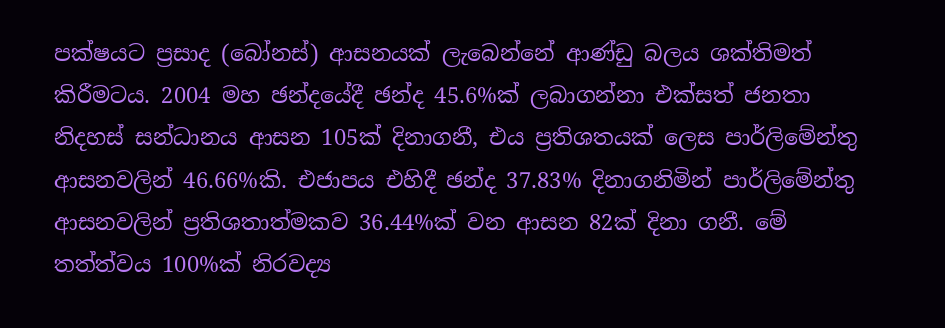පක්ෂයට ප්‍රසාද (බෝනස්) ආසනයක් ලැබෙන්නේ ආණ්ඩු බලය ශක්තිමත් කිරීමටය. 2004 මහ ඡන්දයේදී ඡන්ද 45.6%ක් ලබාගන්නා එක්සත් ජනතා නිදහස් සන්ධානය ආසන 105ක් දිනාගනී, එය ප්‍රතිශතයක් ලෙස පාර්ලිමේන්තු ආසනවලින් 46.66%කි. එජාපය එහිදී ඡන්ද 37.83% දිනාගනිමින් පාර්ලිමේන්තු ආසනවලින් ප්‍රතිශතාත්මකව 36.44%ක් වන ආසන 82ක් දිනා ගනී. මේ තත්ත්වය 100%ක් නිරවද්‍ය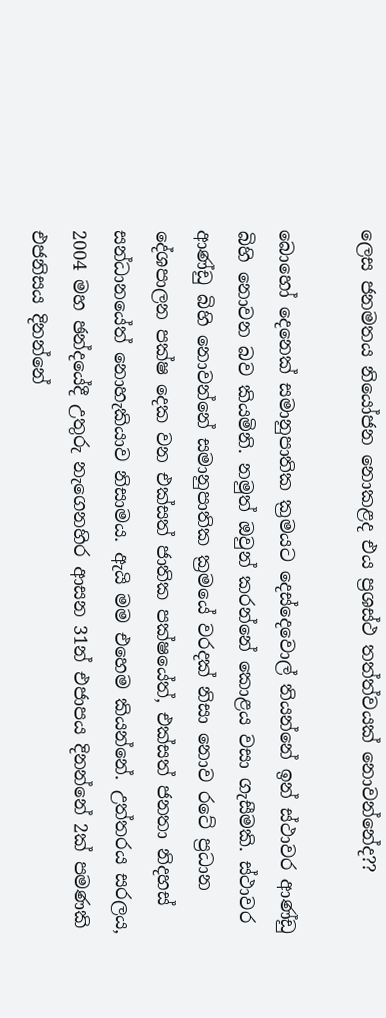ලෙස ජනමතය නියෝජන නොකළද එය ප්‍රශස්ථ තත්ත්වයක් නොවන්නේද??

බොහෝ දෙනෙක් සමානුපාතික ක්‍රමයට දෙස්දෙවොල් තියන්නේ ඉන් ස්ථාවර ආණ්ඩු බිහි නොවන බව කියමිනි. නමුත් ඔවුන් කරන්නේ කොළය වසා ගැසීමකි. ස්ථාවර ආණ්ඩු බිහි නොවන්නේ සමානුපාතික ක්‍රමයේ වරදක් නිසා නොව රටේ ප්‍රධාන දේශපාලන පක්ෂ දෙක වන එක්සත් ජාතික පක්ෂයේත්, එක්සත් ජනතා නිදහස් සන්ධානයේත් නොහැකියාව නිසාමය. ඇයි මම එහෙම කියන්නේ. උත්තරය සරලය, 2004 මහ ඡන්දයේදී උතුරු නැගෙනහිර ආසන 31න් එජාපය දිනන්නේ 2ක් පමණකි එජනිසය දිනන්නේ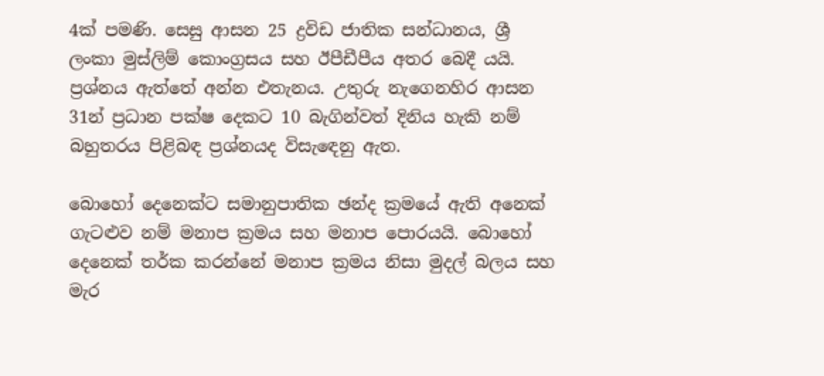4ක් පමණි. සෙසු ආසන 25 ද්‍රවිඩ ජාතික සන්ධානය, ශ්‍රී ලංකා මුස්ලිම් කොංග්‍රසය සහ ඊපීඩීපීය අතර බෙදී යයි. ප්‍රශ්නය ඇත්තේ අන්න එතැනය. උතුරු නැගෙනහිර ආසන 31න් ප්‍රධාන පක්ෂ දෙකට 10 බැගින්වත් දිනිය හැකි නම් බහුතරය පිළිබඳ ප්‍රශ්නයද විසැඳෙනු ඇත.

බොහෝ දෙනෙක්ට සමානුපාතික ඡන්ද ක්‍රමයේ ඇති අනෙක් ගැටළුව නම් මනාප ක්‍රමය සහ මනාප පොරයයි. බොහෝ දෙනෙක් තර්ක කරන්නේ මනාප ක්‍රමය නිසා මුදල් බලය සහ මැර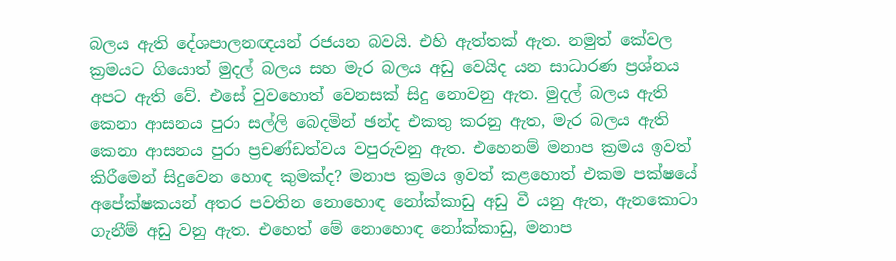බලය ඇති දේශපාලනඥයන් රජයන බවයි. එහි ඇත්තක් ඇත. නමුත් කේවල ක්‍රමයට ගියොත් මුදල් බලය සහ මැර බලය අඩු වෙයිද යන සාධාරණ ප්‍රශ්නය අපට ඇති වේ. එසේ වුවහොත් වෙනසක් සිදු නොවනු ඇත. මුදල් බලය ඇති කෙනා ආසනය පුරා සල්ලි බෙදමින් ඡන්ද එකතු කරනු ඇත, මැර බලය ඇති කෙනා ආසනය පුරා ප්‍රචණ්ඩත්වය වපුරුවනු ඇත. එහෙනම් මනාප ක්‍රමය ඉවත් කිරීමෙන් සිදුවෙන හොඳ කුමක්ද? මනාප ක්‍රමය ඉවත් කළහොත් එකම පක්ෂයේ අපේක්ෂකයන් අතර පවතින නොහොඳ නෝක්කාඩු අඩු වී යනු ඇත, ඇනකොටා ගැනීම් අඩු වනු ඇත. එහෙත් මේ නොහොඳ නෝක්කාඩු, මනාප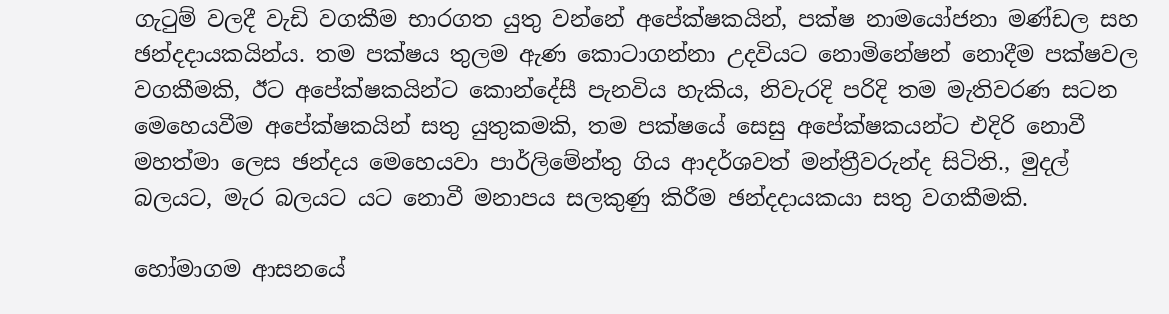ගැටුම් වලදී වැඩි වගකීම භාරගත යුතු වන්නේ අපේක්ෂකයින්, පක්ෂ නාමයෝජනා මණ්ඩල සහ ඡන්දදායකයින්ය. තම පක්ෂය තුලම ඇණ කොටාගන්නා උදවියට නොමිනේෂන් නොදීම පක්ෂවල වගකීමකි, ඊට අපේක්ෂකයින්ට කොන්දේසී පැනවිය හැකිය, නිවැරදි පරිදි තම මැතිවරණ සටන මෙහෙයවීම අපේක්ෂකයින් සතු යුතුකමකි, තම පක්ෂයේ සෙසු අපේක්ෂකයන්ට එදිරි නොවී මහත්මා ලෙස ඡන්දය මෙහෙයවා පාර්ලිමේන්තු ගිය ආදර්ශවත් මන්ත්‍රීවරුන්ද සිටිති., මුදල් බලයට, මැර බලයට යට නොවී මනාපය සලකුණු කිරීම ඡන්දදායකයා සතු වගකීමකි.

හෝමාගම ආසනයේ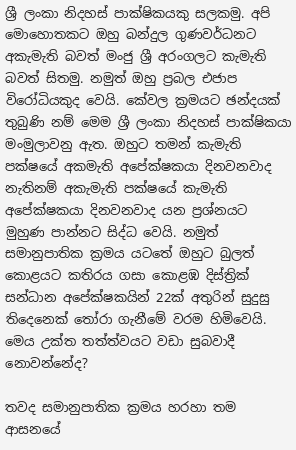ශ්‍රී ලංකා නිදහස් පාක්ෂිකයකු සලකමු. අපි මොහොතකට ඔහු බන්දුල ගුණවර්ධනට අකැමැති බවත් මංජු ශ්‍රී අරංගලට කැමැති බවත් සිතමු. නමුත් ඔහු ප්‍රබල එජාප විරෝධියකුද වෙයි. කේවල ක්‍රමයට ඡන්දයක් තුබුණි නම් මෙම ශ්‍රී ලංකා නිදහස් පාක්ෂිකයා මංමුලාවනු ඇත. ඔහුට තමන් කැමැති පක්ෂයේ අකමැති අපේක්ෂකයා දිනවනවාද නැතිනම් අකැමැති පක්ෂයේ කැමැති අපේක්ෂකයා දිනවනවාද යන ප්‍රශ්නයට මුහුණ පාන්නට සිද්ධ වෙයි. නමුත් සමානුපාතික ක්‍රමය යටතේ ඔහුට බුලත් කොළයට කතිරය ගසා කොළඹ දිස්ත්‍රික් සන්ධාන අපේක්ෂකයින් 22ක් අතුරින් සුදුසු තිදෙනෙක් තෝරා ගැනීමේ වරම හිමිවෙයි. මෙය උක්ත තත්ත්වයට වඩා සුබවාදී නොවන්නේද?

තවද සමානුපාතික ක්‍රමය හරහා තම ආසනයේ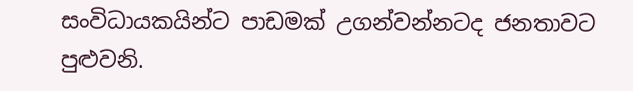සංවිධායකයින්ට පාඩමක් උගන්වන්නටද ජනතාවට පුළුවනි.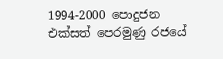1994-2000 පොදුජන එක්සත් පෙරමුණු රජයේ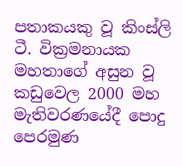පතාකයකු වූ කිංස්ලි ටී. වික්‍රමනායක මහතාගේ අසුන වූ කඩුවෙල 2000 මහ මැතිවරණයේදී පොදු පෙරමුණ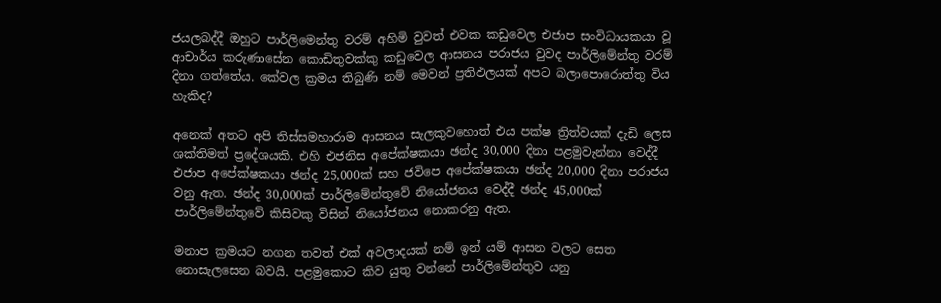ජයලබද්දී ඔහුට පාර්ලිමෙන්තු වරම් අහිමි වුවත් එවක කඩුවෙල එජාප සංවිධායකයා වූ ආචාර්ය කරුණාසේන කොඩිතුවක්කු කඩුවෙල ආසනය පරාජය වුවද පාර්ලිමේන්තු වරම් දිනා ගත්තේය. කේවල ක්‍රමය තිබුණි නම් මෙවන් ප්‍රතිඵලයක් අපට බලාපොරොත්තු විය හැකිද?

අනෙක් අතට අපි තිස්සමහාරාම ආසනය සැලකුවහොත් එය පක්ෂ ත්‍රිත්වයක් දැඩි ලෙස ශක්තිමත් ප්‍රදේශයකි. එහි එජනිස අපේක්ෂකයා ඡන්ද 30,000 දිනා පළමුවැන්නා වෙද්දී එජාප අපේක්ෂකයා ඡන්ද 25,000ක් සහ ජවිපෙ අපේක්ෂකයා ඡන්ද 20,000 දිනා පරාජය වනු ඇත. ඡන්ද 30,000ක් පාර්ලිමේන්තුවේ නියෝජනය වෙද්දී ඡන්ද 45,000ක් පාර්ලිමේන්තුවේ කිසිවකු විසින් නියෝජනය නොකරනු ඇත.

මනාප ක්‍රමයට නගන තවත් එක් අවලාදයක් නම් ඉන් යම් ආසන වලට සෙත නොසැලසෙන බවයි. පළමුකොට කිව යුතු වන්නේ පාර්ලිමේන්තුව යනු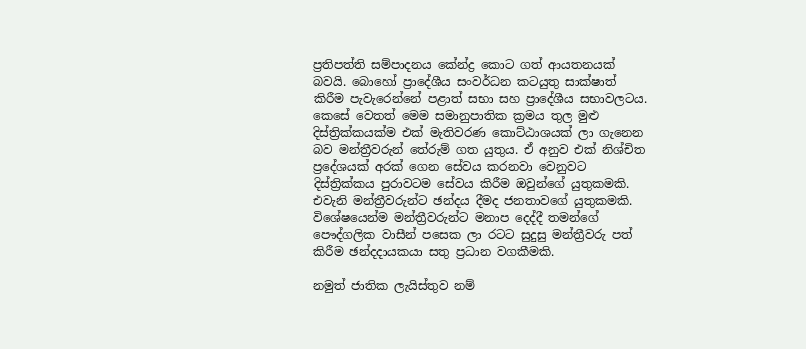ප්‍රතිපත්ති සම්පාදනය කේන්ද්‍ර කොට ගත් ආයතනයක් බවයි. බොහෝ ප්‍රාදේශීය සංවර්ධන කටයුතු සාක්ෂාත් කිරීම පැවැරෙන්නේ පළාත් සභා සහ ප්‍රාදේශීය සභාවලටය. කෙසේ වෙතත් මෙම සමානුපාතික ක්‍රමය තුල මුළු දිස්ත්‍රික්කයක්ම එක් මැතිවරණ කොට්ඨාශයක් ලා ගැනෙන බව මන්ත්‍රීවරුන් තේරුම් ගත යුතුය. ඒ අනුව එක් නිශ්චිත ප්‍රදේශයක් අරක් ගෙන සේවය කරනවා වෙනුවට දිස්ත්‍රික්කය පුරාවටම සේවය කිරීම ඔවුන්ගේ යුතුකමකි. එවැනි මන්ත්‍රීවරුන්ට ඡන්දය දීමද ජනතාවගේ යුතුකමකි. විශේෂයෙන්ම මන්ත්‍රීවරුන්ට මනාප දෙද්දී තමන්ගේ පෞද්ගලික වාසීන් පසෙක ලා රටට සුදුසු මන්ත්‍රීවරු පත් කිරීම ඡන්දදායකයා සතු ප්‍රධාන වගකීමකි.

නමුත් ජාතික ලැයිස්තුව නම්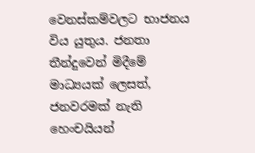වෙනස්කම්වලට භාජනය විය යුතුය. ජනතා තීන්දුවෙන් මිදීමේ මාධ්‍යයක් ලෙසත්, ජනවරමක් නැති හෙංචයියන්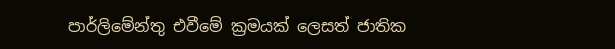පාර්ලිමේන්තු එවීමේ ක්‍රමයක් ලෙසත් ජාතික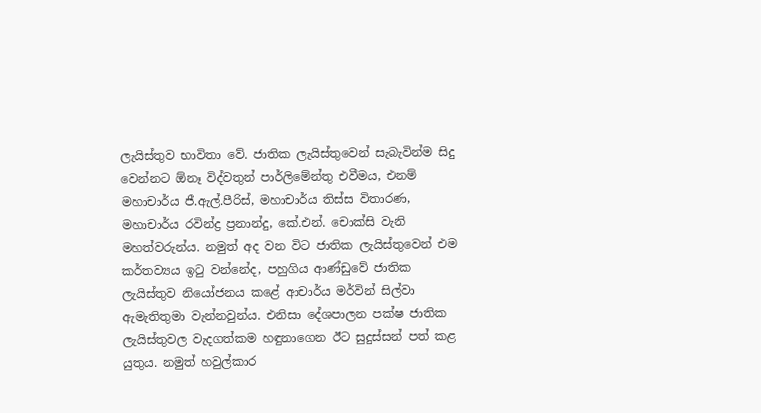ලැයිස්තුව භාවිතා වේ. ජාතික ලැයිස්තුවෙන් සැබැවින්ම සිදු වෙන්නට ඕනෑ විද්වතුන් පාර්ලිමේන්තු එවීමය, එනම් මහාචාර්ය ජී.ඇල්.පීරිස්, මහාචාර්ය තිස්ස විතාරණ, මහාචාර්ය රවින්ද්‍ර ප්‍රනාන්දු, කේ.එන්. චොක්සි වැනි මහත්වරුන්ය. නමුත් අද වන විට ජාතික ලැයිස්තුවෙන් එම කර්තව්‍යය ඉටු වන්නේද, පහුගිය ආණ්ඩුවේ ජාතික ලැයිස්තුව නියෝජනය කළේ ආචාර්ය මර්වින් සිල්වා ඇමැතිතුමා වැන්නවුන්ය. එනිසා දේශපාලන පක්ෂ ජාතික ලැයිස්තුවල වැදගත්කම හඳුනාගෙන ඊට සුදුස්සන් පත් කළ යුතුය. නමුත් හවුල්කාර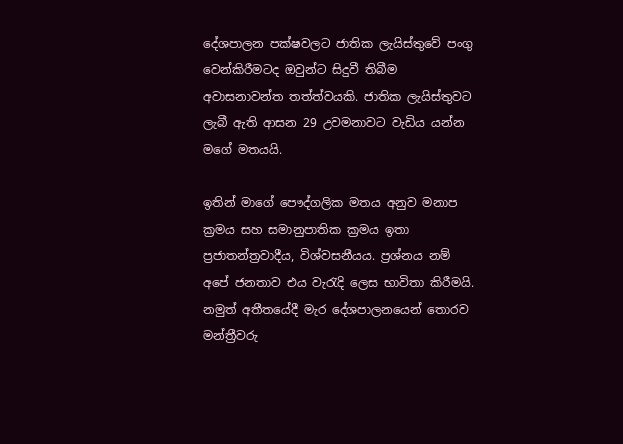දේශපාලන පක්ෂවලට ජාතික ලැයිස්තුවේ පංගු වෙන්කිරීමටද ඔවුන්ට සිදුවී තිබීම අවාසනාවන්ත තත්ත්වයකි. ජාතික ලැයිස්තුවට ලැබී ඇති ආසන 29 උවමනාවට වැඩිය යන්න මගේ මතයයි.

ඉතින් මාගේ පෞද්ගලික මතය අනුව මනාප ක්‍රමය සහ සමානුපාතික ක්‍රමය ඉතා ප්‍රජාතන්ත්‍රවාදීය, විශ්වසනීයය. ප්‍රශ්නය නම් අපේ ජනතාව එය වැරැදි ලෙස භාවිතා කිරීමයි. නමුත් අතීතයේදී මැර දේශපාලනයෙන් තොරව මන්ත්‍රීවරු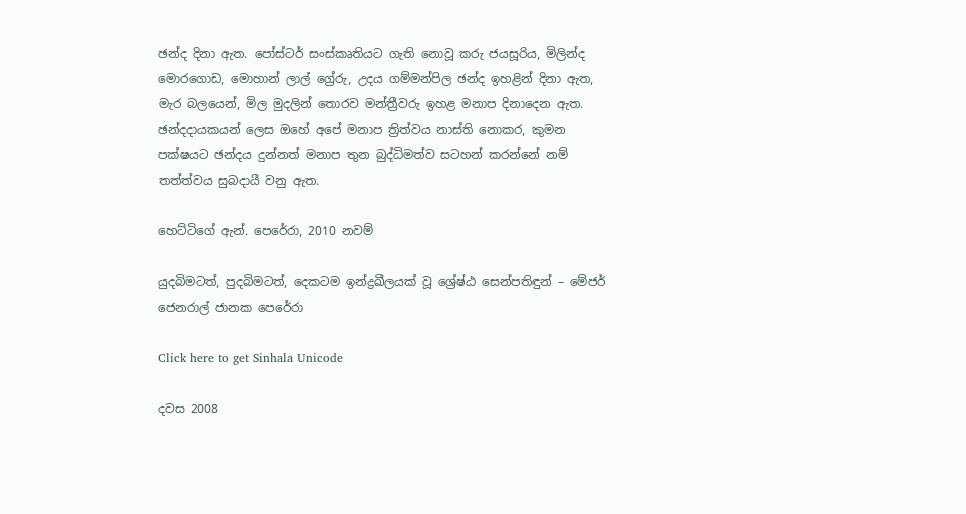ඡන්ද දිනා ඇත. පෝස්ටර් සංස්කෘතියට ගැති නොවූ කරු ජයසූරිය, මිලින්ද මොරගොඩ, මොහාන් ලාල් ග්‍රේරු, උදය ගම්මන්පිල ඡන්ද ඉහළින් දිනා ඇත, මැර බලයෙන්, මිල මුදලින් තොරව මන්ත්‍රීවරු ඉහළ මනාප දිනාදෙන ඇත. ඡන්දදායකයන් ලෙස ඔහේ අපේ මනාප ත්‍රිත්වය නාස්ති නොකර, කුමන පක්ෂයට ඡන්දය දුන්නත් මනාප තුන බුද්ධිමත්ව සටහන් කරන්නේ නම් තත්ත්වය සුබදායී වනු ඇත.

හෙට්ටිගේ ඇන්. පෙරේරා, 2010 නවම්

යුදබිමටත්, පුදබිමටත්, දෙකටම ඉන්ද්‍රඛීලයක් වූ ශ්‍රේෂ්ඨ සෙන්පතිඳුන් – මේජර් ජෙනරාල් ජානක පෙරේරා

Click here to get Sinhala Unicode

දවස 2008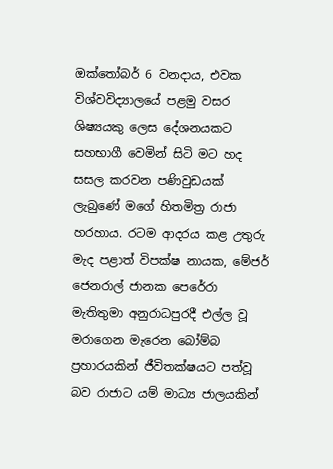ඔක්තෝබර් 6 වනදාය, එවක විශ්වවිද්‍යාලයේ පළමු වසර ශිෂ්‍යයකු ලෙස දේශනයකට සහභාගී වෙමින් සිටි මට හද සසල කරවන පණිවුඩයක් ලැබුණේ මගේ හිතමිත්‍ර රාජා හරහාය. රටම ආදරය කළ උතුරු මැද පළාත් විපක්ෂ නායක, මේජර් ජෙනරාල් ජානක පෙරේරා මැතිතුමා අනුරාධපුරදී එල්ල වූ මරාගෙන මැරෙන බෝම්බ ප්‍රහාරයකින් ජීවිතක්ෂයට පත්වූ බව රාජාට යම් මාධ්‍ය ජාලයකින්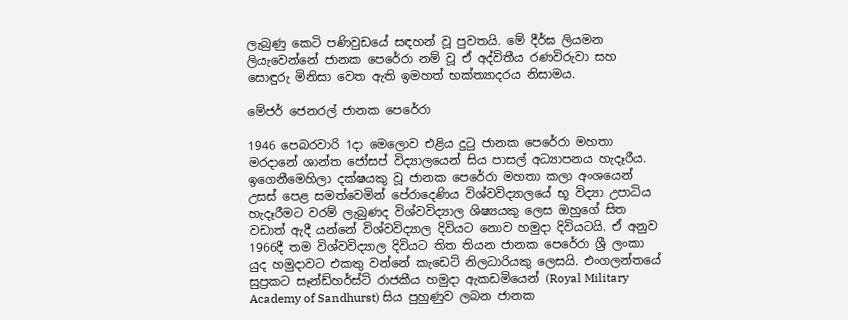ලැබුණු කෙටි පණිවුඩයේ සඳහන් වූ පුවතයි. මේ දීර්ඝ ලියමන ලියැවෙන්නේ ජානක පෙරේරා නම් වූ ඒ අද්විතීය රණවිරුවා සහ සොඳුරු මිනිසා වෙත ඇති ඉමහත් භක්ත්‍යාදරය නිසාමය.

මේජර් ජෙනරල් ජානක පෙරේරා

1946 පෙබරවාරි 1දා මෙලොව එළිය දුටු ජානක පෙරේරා මහතා මරදානේ ශාන්ත ජෝසප් විද්‍යාලයෙන් සිය පාසල් අධ්‍යාපනය හැදෑරීය. ඉගෙනීමෙහිලා දක්ෂයකු වූ ජානක පෙරේරා මහතා කලා අංශයෙන් උසස් පෙළ සමත්වෙමින් පේරාදෙණිය විශ්වවිද්‍යාලයේ භූ විද්‍යා උපාධිය හැදෑරීමට වරම් ලැබුණද විශ්වවිද්‍යාල ශිෂ්‍යයකු ලෙස ඔහුගේ සිත වඩාත් ඇදී යන්නේ විශ්වවිද්‍යාල දිවියට නොව හමුදා දිවියටයි. ඒ අනුව 1966දී තම විශ්වවිද්‍යාල දිවියට තිත තියන ජානක පෙරේරා ශ්‍රී ලංකා යුද හමුදාවට එකතු වන්නේ කැඩෙට් නිලධාරියකු ලෙසයි. එංගලන්තයේ සුප්‍රකට සෑන්ඩ්හර්ස්ට් රාජකීය හමුදා ඇකඩමියෙන් (Royal Military Academy of Sandhurst) සිය පුහුණුව ලබන ජානක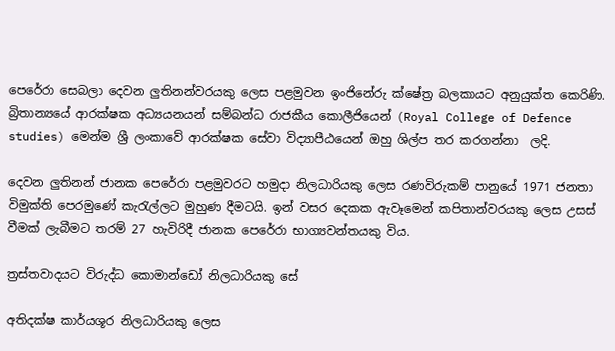පෙරේරා සෙබලා දෙවන ලුතිනන්වරයකු ලෙස පළමුවන ඉංජිනේරු ක්ෂේත්‍ර බලකායට අනුයුක්ත කෙරිණි. බ්‍රිතාන්‍යයේ ආරක්ෂක අධ්‍යයනයන් සම්බන්ධ රාජකීය කොලීජියෙන් (Royal College of Defence studies) මෙන්ම ශ්‍රී ලංකාවේ ආරක්ෂක සේවා විද්‍යාපීඨයෙන් ඔහු ශිල්ප තර කරගන්නා  ලදි.

දෙවන ලුතිනන් ජානක පෙරේරා පළමුවරට හමුදා නිලධාරියකු ලෙස රණවිරුකම් පානුයේ 1971 ජනතා විමුක්ති පෙරමුණේ කැරැල්ලට මුහුණ දීමටයි. ඉන් වසර දෙකක ඇවෑමෙන් කපිතාන්වරයකු ලෙස උසස් වීමක් ලැබීමට තරම් 27 හැවිරිදී ජානක පෙරේරා භාග්‍යවන්තයකු විය.

ත්‍රස්තවාදයට විරුද්ධ කොමාන්ඩෝ නිලධාරියකු සේ

අතිදක්ෂ කාර්යශූර නිලධාරියකු ලෙස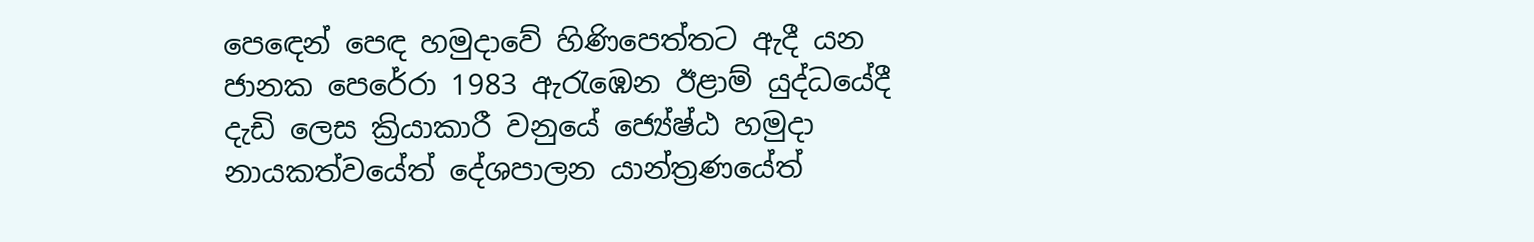පෙඳෙන් පෙඳ හමුදාවේ හිණිපෙත්තට ඇදී යන ජානක පෙරේරා 1983 ඇරැඹෙන ඊළාම් යුද්ධයේදී දැඩි ලෙස ක්‍රියාකාරී වනුයේ ජ්‍යේෂ්ඨ හමුදා නායකත්වයේත් දේශපාලන යාන්ත්‍රණයේත්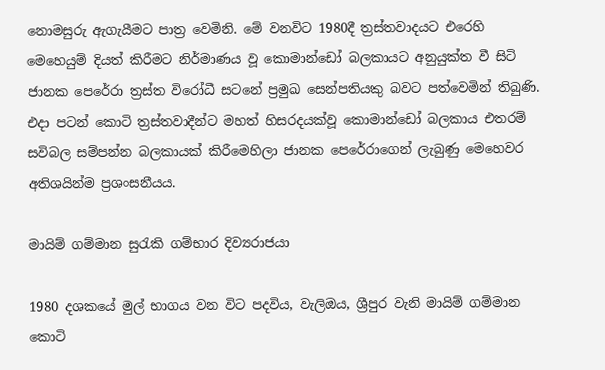නොමසුරු ඇගැයීමට පාත්‍ර වෙමිනි. මේ වනවිට 1980දී ත්‍රස්තවාදයට එරෙහි මෙහෙයුම් දියත් කිරීමට නිර්මාණය වූ කොමාන්ඩෝ බලකායට අනුයුක්ත වී සිටි ජානක පෙරේරා ත්‍රස්ත විරෝධී සටනේ ප්‍රමුඛ සෙන්පතියකු බවට පත්වෙමින් තිබුණි. එදා පටන් කොටි ත්‍රස්තවාදීන්ට මහත් හිසරදයක්වූ කොමාන්ඩෝ බලකාය එතරම් සවිබල සම්පන්න බලකායක් කිරීමෙහිලා ජානක පෙරේරාගෙන් ලැබුණු මෙහෙවර අතිශයින්ම ප්‍රශංසනීයය.

මායිම් ගම්මාන සුරැකි ගම්භාර දිව්‍යරාජයා

1980 දශකයේ මුල් භාගය වන විට පදවිය, වැලිඔය, ශ්‍රීපුර වැනි මායිම් ගම්මාන කොටි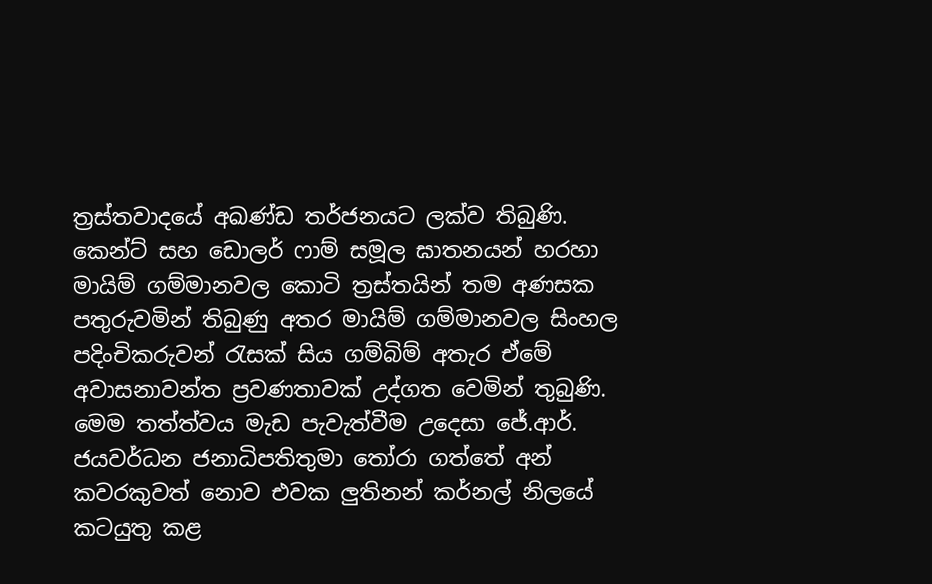ත්‍රස්තවාදයේ අඛණ්ඩ තර්ජනයට ලක්ව තිබුණි. කෙන්ට් සහ ඩොලර් ෆාම් සමූල ඝාතනයන් හරහා මායිම් ගම්මානවල කොටි ත්‍රස්තයින් තම අණසක පතුරුවමින් තිබුණු අතර මායිම් ගම්මානවල සිංහල පදිංචිකරුවන් රැසක් සිය ගම්බිම් අතැර ඒමේ අවාසනාවන්ත ප්‍රවණතාවක් උද්ගත වෙමින් තුබුණි. මෙම තත්ත්වය මැඩ පැවැත්වීම උදෙසා ජේ.ආර්. ජයවර්ධන ජනාධිපතිතුමා තෝරා ගත්තේ අන් කවරකුවත් නොව එවක ලුතිනන් කර්නල් නිලයේ කටයුතු කළ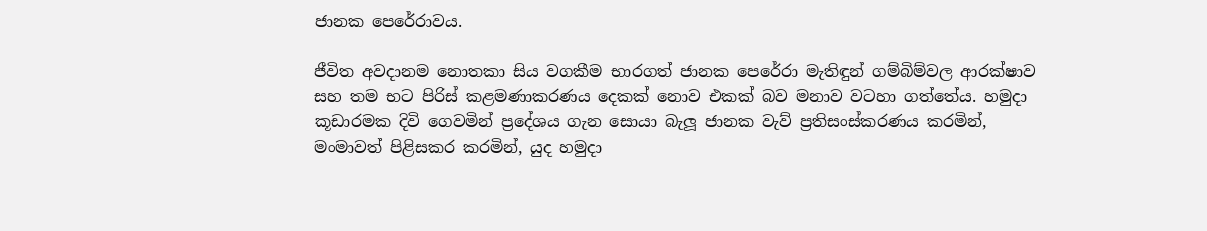ජානක පෙරේරාවය.

ජීවිත අවදානම නොතකා සිය වගකීම භාරගත් ජානක පෙරේරා මැතිඳුන් ගම්බිම්වල ආරක්ෂාව සහ තම භට පිරිස් කළමණාකරණය දෙකක් නොව එකක් බව මනාව වටහා ගත්තේය. හමුදා කූඩාරමක දිවි ගෙවමින් ප්‍රදේශය ගැන සොයා බැලූ ජානක වැව් ප්‍රතිසංස්කරණය කරමින්, මංමාවත් පිළිසකර කරමින්, යුද හමුදා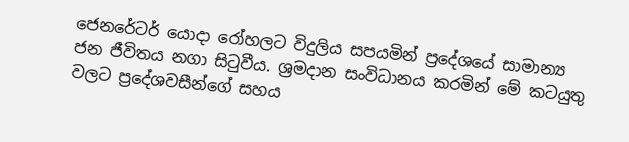ජෙනරේටර් යොදා රෝහලට විදුලිය සපයමින් ප්‍රදේශයේ සාමාන්‍ය ජන ජීවිතය නගා සිටුවීය. ශ්‍රමදාන සංවිධානය කරමින් මේ කටයුතු වලට ප්‍රදේශවසීන්ගේ සහය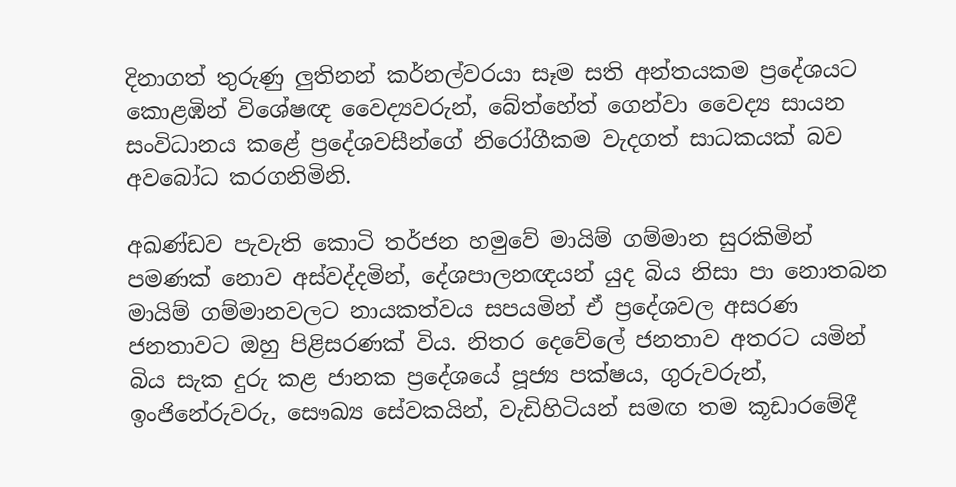දිනාගත් තුරුණු ලුතිනන් කර්නල්වරයා සෑම සති අන්තයකම ප්‍රදේශයට කොළඹින් විශේෂඥ වෛද්‍යවරුන්, බේත්හේත් ගෙන්වා වෛද්‍ය සායන සංවිධානය කළේ ප්‍රදේශවසීන්ගේ නිරෝගීකම වැදගත් සාධකයක් බව අවබෝධ කරගනිමිනි.

අඛණ්ඩව පැවැති කොටි තර්ජන හමුවේ මායිම් ගම්මාන සුරකිමින් පමණක් නොව අස්වද්දමින්, දේශපාලනඥයන් යුද බිය නිසා පා නොතබන මායිම් ගම්මානවලට නායකත්වය සපයමින් ඒ ප්‍රදේශවල අසරණ ජනතාවට ඔහු පිළිසරණක් විය. නිතර දෙවේලේ ජනතාව අතරට යමින් බිය සැක දුරු කළ ජානක ප්‍රදේශයේ පූජ්‍ය පක්ෂය, ගුරුවරුන්, ඉංජිනේරුවරු, සෞඛ්‍ය සේවකයින්, වැඩිහිටියන් සමඟ තම කූඩාරමේදී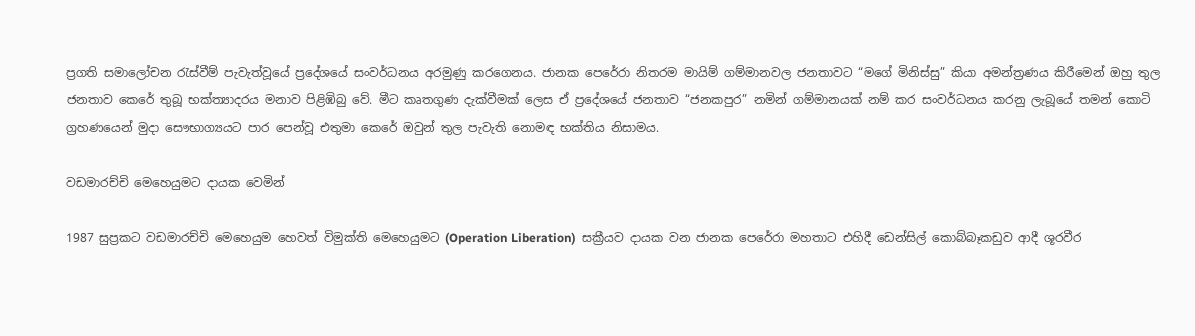ප්‍රගති සමාලෝචන රැස්වීම් පැවැත්වූයේ ප්‍රදේශයේ සංවර්ධනය අරමුණු කරගෙනය. ජානක පෙරේරා නිතරම මායිම් ගම්මානවල ජනතාවට “මගේ මිනිස්සු” කියා අමන්ත්‍රණය කිරීමෙන් ඔහු තුල ජනතාව කෙරේ තුබූ භක්ත්‍යාදරය මනාව පිළිඹිබු වේ. මීට කෘතගුණ දැක්වීමක් ලෙස ඒ ප්‍රදේශයේ ජනතාව “ජනකපුර” නමින් ගම්මානයක් නම් කර සංවර්ධනය කරනු ලැබූයේ තමන් කොටි ග්‍රහණයෙන් මුදා සෞභාග්‍යයට පාර පෙන්වූ එතුමා කෙරේ ඔවුන් තුල පැවැති නොමඳ භක්තිය නිසාමය.

වඩමාරච්චි මෙහෙයුමට දායක වෙමින්

1987 සුප්‍රකට වඩමාරච්චි මෙහෙයුම හෙවත් විමුක්ති මෙහෙයුමට (Operation Liberation)  සක්‍රීයව දායක වන ජානක පෙරේරා මහතාට එහිදී ඩෙන්සිල් කොබ්බෑකඩුව ආදී ශූරවීර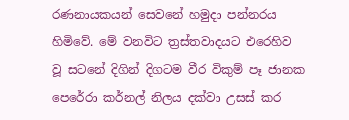රණනායකයන් සෙවනේ හමුදා පන්නරය හිමිවේ. මේ වනවිට ත්‍රස්තවාදයට එරෙහිව වූ සටනේ දිගින් දිගටම වීර විකුම් පෑ ජානක පෙරේරා කර්නල් නිලය දක්වා උසස් කර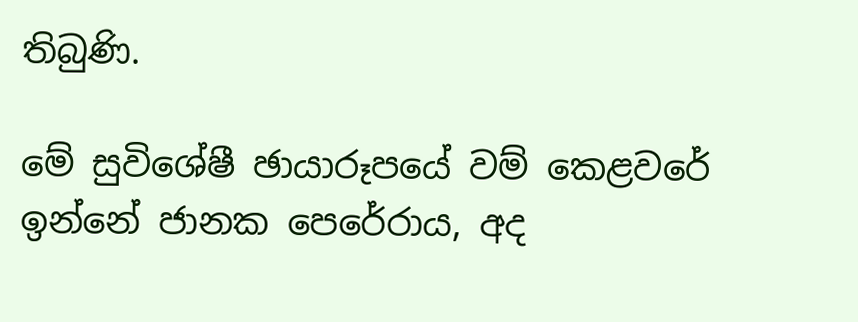තිබුණි.

මේ සුවිශේෂී ඡායාරූපයේ වම් කෙළවරේ ඉන්නේ ජානක පෙරේරාය, අද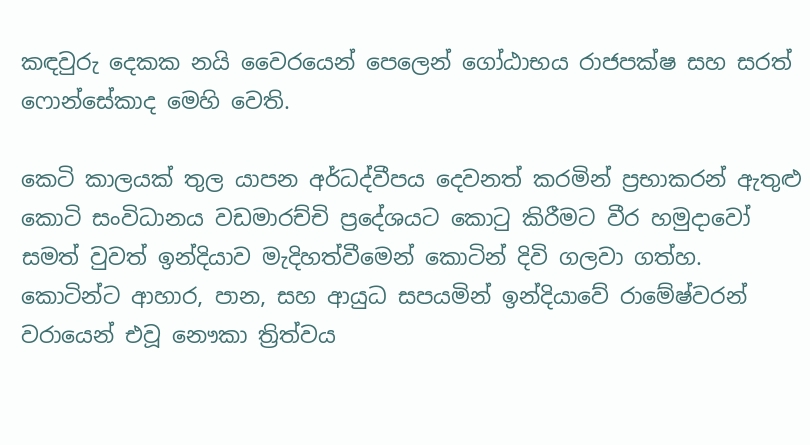කඳවුරු දෙකක නයි වෛරයෙන් පෙලෙන් ගෝඨාභය රාජපක්ෂ සහ සරත් ෆොන්සේකාද මෙහි වෙති.

කෙටි කාලයක් තුල යාපන අර්ධද්වීපය දෙවනත් කරමින් ප්‍රභාකරන් ඇතුළු කොටි සංවිධානය වඩමාරච්චි ප්‍රදේශයට කොටු කිරීමට වීර හමුදාවෝ සමත් වුවත් ඉන්දියාව මැදිහත්වීමෙන් කොටින් දිවි ගලවා ගත්හ. කොටින්ට ආහාර, පාන, සහ ආයුධ සපයමින් ඉන්දියාවේ රාමේෂ්වරන් වරායෙන් එවූ නෞකා ත්‍රිත්වය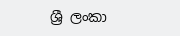ශ්‍රී ලංකා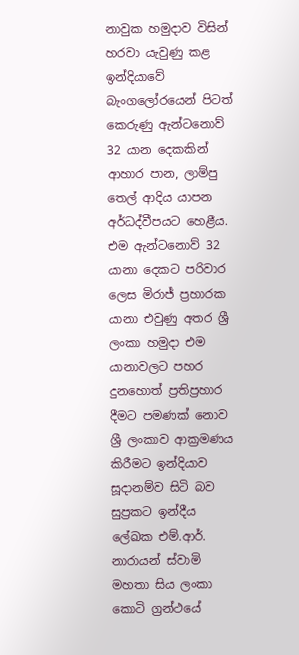නාවුක හමුදාව විසින් හරවා යැවුණු කළ ඉන්දියාවේ බැංගලෝරයෙන් පිටත් කෙරුණු ඇන්ටනොව් 32 යාන දෙකකින් ආහාර පාන, ලාම්පු තෙල් ආදිය යාපන අර්ධද්වීපයට හෙළීය. එම ඇන්ටනොව් 32 යානා දෙකට පරිවාර ලෙස මිරාජ් ප්‍රහාරක යානා එවුණු අතර ශ්‍රී ලංකා හමුදා එම යානාවලට පහර දුනහොත් ප්‍රතිප්‍රහාර දීමට පමණක් නොව ශ්‍රී ලංකාව ආක්‍රමණය කිරීමට ඉන්දියාව සූදානම්ව සිටි බව සුප්‍රකට ඉන්දීය ලේඛක එම්.ආර්. නාරායන් ස්වාමි මහතා සිය ලංකා කොටි ග්‍රන්ථයේ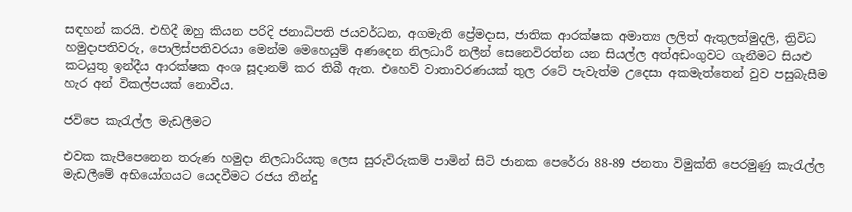සඳහන් කරයි. එහිදී ඔහු කියන පරිදි ජනාධිපති ජයවර්ධන, අගමැති ප්‍රේමදාස, ජාතික ආරක්ෂක අමාත්‍ය ලලිත් ඇතුලත්මුදලි, ත්‍රිවිධ හමුදාපතිවරු, පොලිස්පතිවරයා මෙන්ම මෙහෙයුම් අණදෙන නිලධාරී නලීන් සෙනෙවිරත්න යන සියල්ල අත්අඩංගුවට ගැනීමට සියළු කටයුතු ඉන්දීය ආරක්ෂක අංශ සූදානම් කර තිබී ඇත. එහෙව් වාතාවරණයක් තුල රටේ පැවැත්ම උදෙසා අකමැත්තෙන් වුව පසුබැසීම හැර අන් විකල්පයක් නොවීය.

ජවිපෙ කැරැල්ල මැඩලීමට

එවක කැපීපෙනෙන තරුණ හමුදා නිලධාරියකු ලෙස සුරුවිරුකම් පාමින් සිටි ජානක පෙරේරා 88-89 ජනතා විමුක්ති පෙරමුණු කැරැල්ල මැඩලීමේ අභියෝගයට යෙදවීමට රජය තීන්දු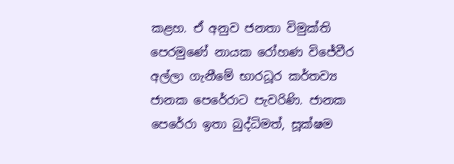කළහ. ඒ අනුව ජනතා විමුක්ති පෙරමුණේ නායක රෝහණ විජේවීර අල්ලා ගැනීමේ භාරධූර කර්තව්‍ය ජානක පෙරේරාට පැවරිණි. ජානක පෙරේරා ඉතා බුද්ධිමත්, සූක්ෂම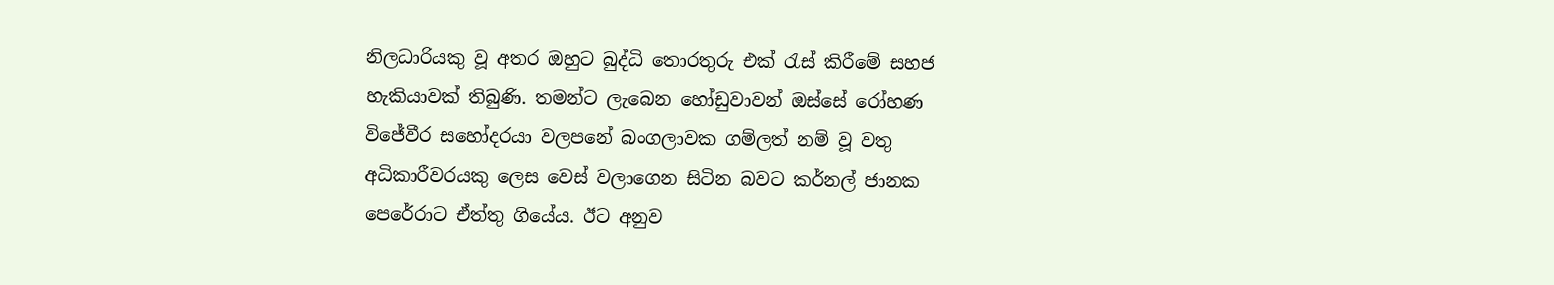නිලධාරියකු වූ අතර ඔහුට බුද්ධි තොරතුරු එක් රැස් කිරීමේ සහජ හැකියාවක් තිබුණි. තමන්ට ලැබෙන හෝඩුවාවන් ඔස්සේ රෝහණ විජේවීර සහෝදරයා වලපනේ බංගලාවක ගම්ලත් නම් වූ වතු අධිකාරීවරයකු ලෙස වෙස් වලාගෙන සිටින බවට කර්නල් ජානක පෙරේරාට ඒත්තු ගියේය. ඊට අනුව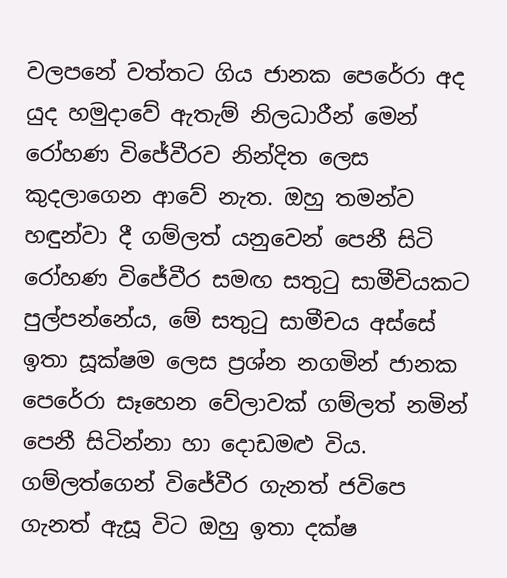වලපනේ වත්තට ගිය ජානක පෙරේරා අද යුද හමුදාවේ ඇතැම් නිලධාරීන් මෙන් රෝහණ විජේවීරව නින්දිත ලෙස කුදලාගෙන ආවේ නැත. ඔහු තමන්ව හඳුන්වා දී ගම්ලත් යනුවෙන් පෙනී සිටි රෝහණ විජේවීර සමඟ සතුටු සාමීචියකට පුල්පන්නේය, මේ සතුටු සාමීචය අස්සේ ඉතා සූක්ෂම ලෙස ප්‍රශ්න නගමින් ජානක පෙරේරා සෑහෙන වේලාවක් ගම්ලත් නමින් පෙනී සිටින්නා හා දොඩමළු විය. ගම්ලත්ගෙන් විජේවීර ගැනත් ජවිපෙ ගැනත් ඇසූ විට ඔහු ඉතා දක්ෂ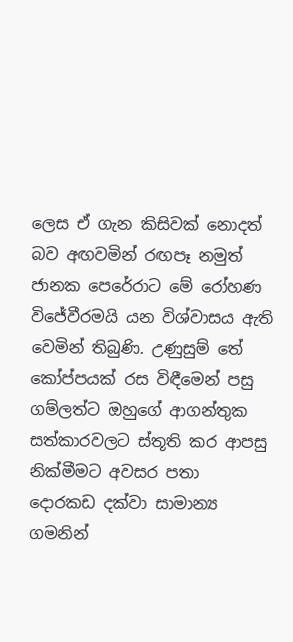ලෙස ඒ ගැන කිසිවක් නොදත් බව අඟවමින් රඟපෑ නමුත් ජානක පෙරේරාට මේ රෝහණ විජේවීරමයි යන විශ්වාසය ඇති වෙමින් තිබුණි. උණුසුම් තේ කෝප්පයක් රස විඳීමෙන් පසු ගම්ලත්ට ඔහුගේ ආගන්තුක සත්කාරවලට ස්තූති කර ආපසු නික්මීමට අවසර පතා දොරකඩ දක්වා සාමාන්‍ය ගමනින්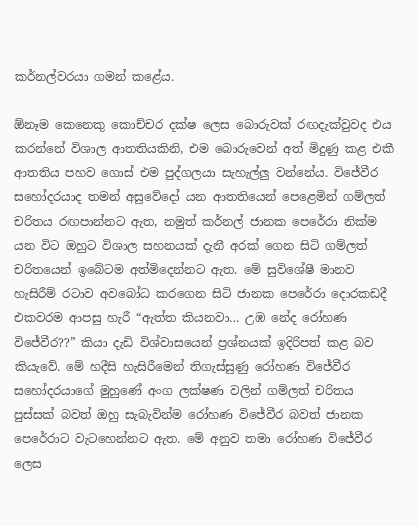කර්නල්වරයා ගමන් කළේය.

ඕනෑම කෙනෙකු කොච්චර දක්ෂ ලෙස බොරුවක් රඟදැක්වුවද එය කරන්නේ විශාල ආතතියකිනි, එම බොරුවෙන් අත් මිදුණු කළ එකී ආතතිය පහව ගොස් එම පුද්ගලයා සැහැල්ලු වන්නේය. විජේවීර සහෝදරයාද තමන් අසුවේදෝ යන ආතතියෙන් පෙළෙමින් ගම්ලත් චරිතය රඟපාන්නට ඇත, නමුත් කර්නල් ජානක පෙරේරා නික්ම යන විට ඔහුට විශාල සහනයක් දැනී අරක් ගෙන සිටි ගම්ලත් චරිතයෙන් ඉබේටම අත්මිදෙන්නට ඇත. මේ සුවිශේෂී මානව හැසිරීම් රටාව අවබෝධ කරගෙන සිටි ජානක පෙරේරා දොරකඩදී එකවරම ආපසු හැරී “ඇත්ත කියනවා… උඹ නේද රෝහණ විජේවීර??” කියා දැඩි විශ්වාසයෙන් ප්‍රශ්නයක් ඉදිරිපත් කළ බව කියැවේ. මේ හදීසි හැසිරීමෙන් තිගැස්සුණු රෝහණ විජේවීර සහෝදරයාගේ මුහුණේ අංග ලක්ෂණ වලින් ගම්ලත් චරිතය පුස්සක් බවත් ඔහු සැබැවින්ම රෝහණ විජේවීර බවත් ජානක පෙරේරාට වැටහෙන්නට ඇත. මේ අනුව තමා රෝහණ විජේවීර ලෙස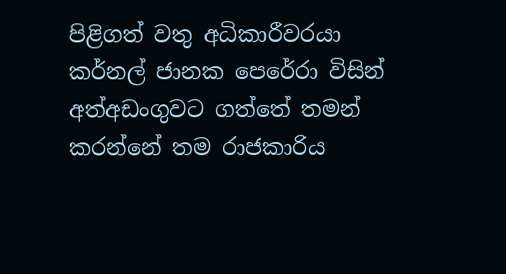පිළිගත් වතු අධිකාරීවරයා කර්නල් ජානක පෙරේරා විසින් අත්අඩංගුවට ගත්තේ තමන් කරන්නේ තම රාජකාරිය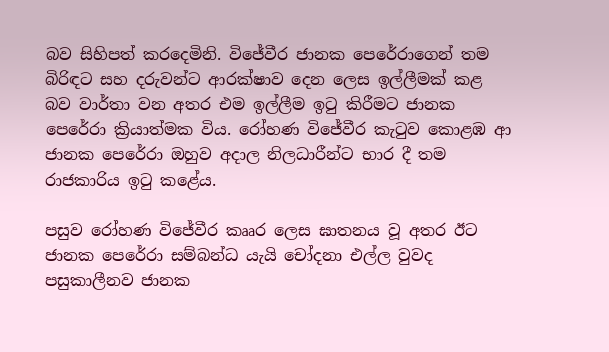බව සිහිපත් කරදෙමිනි. විජේවීර ජානක පෙරේරාගෙන් තම බිරිඳට සහ දරුවන්ට ආරක්ෂාව දෙන ලෙස ඉල්ලීමක් කළ බව වාර්තා වන අතර එම ඉල්ලීම ඉටු කිරීමට ජානක පෙරේරා ක්‍රියාත්මක විය. රෝහණ විජේවීර කැටුව කොළඹ ආ ජානක පෙරේරා ඔහුව අදාල නිලධාරීන්ට භාර දී තම රාජකාරිය ඉටු කළේය.

පසුව රෝහණ විජේවීර කෲර ලෙස ඝාතනය වූ අතර ඊට ජානක පෙරේරා සම්බන්ධ යැයි චෝදනා එල්ල වුවද පසුකාලීනව ජානක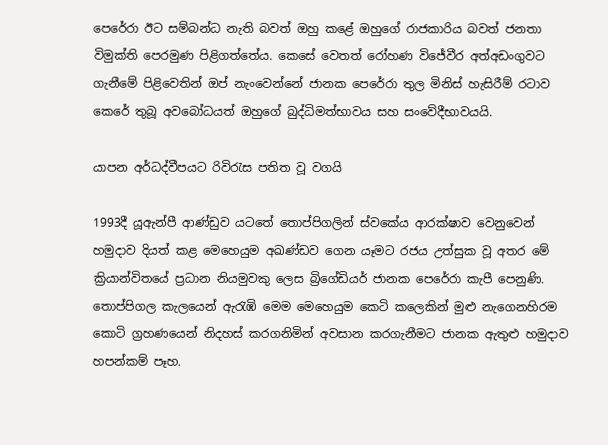පෙරේරා ඊට සම්බන්ධ නැති බවත් ඔහු කළේ ඔහුගේ රාජකාරිය බවත් ජනතා විමුක්ති පෙරමුණ පිළිගත්තේය. කෙසේ වෙතත් රෝහණ විජේවීර අත්අඩංගුවට ගැනීමේ පිළිවෙතින් ඔප් නැංවෙන්නේ ජානක පෙරේරා තුල මිනිස් හැසිරීම් රටාව කෙරේ තුබූ අවබෝධයත් ඔහුගේ බුද්ධිමත්භාවය සහ සංවේදීභාවයයි.

යාපන අර්ධද්වීපයට රිවිරැස පතිත වූ වගයි

1993දී යූඇන්පී ආණ්ඩුව යටතේ තොප්පිගලින් ස්වකේය ආරක්ෂාව වෙනුවෙන් හමුදාව දියත් කළ මෙහෙයුම අඛණ්ඩව ගෙන යෑමට රජය උත්සුක වූ අතර මේ ක්‍රියාන්විතයේ ප්‍රධාන නියමුවකු ලෙස බ්‍රිගේඩියර් ජානක පෙරේරා කැපී පෙනුණි. තොප්පිගල කැලයෙන් ඇරැඹි මෙම මෙහෙයුම කෙටි කලෙකින් මුළු නැගෙනහිරම කොටි ග්‍රහණයෙන් නිදහස් කරගනිමින් අවසාන කරගැනීමට ජානක ඇතුළු හමුදාව හපන්කම් පෑහ.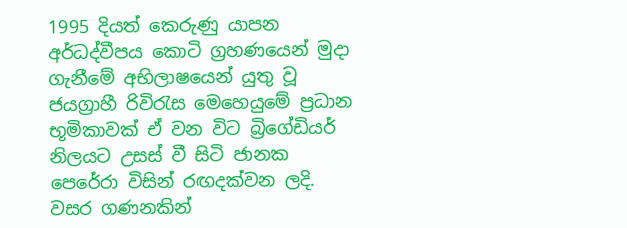1995 දියත් කෙරුණු යාපන අර්ධද්වීපය කොටි ග්‍රහණයෙන් මුදා ගැනීමේ අභිලාෂයෙන් යුතු වූ ජයග්‍රාහී රිවිරැස මෙහෙයුමේ ප්‍රධාන භූමිකාවක් ඒ වන විට බ්‍රිගේඩියර් නිලයට උසස් වී සිටි ජානක පෙරේරා විසින් රඟදක්වන ලදි. වසර ගණනකින්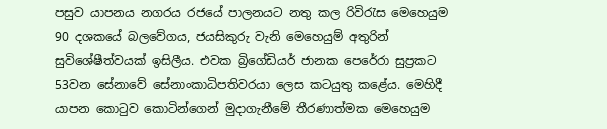පසුව යාපනය නගරය රජයේ පාලනයට නතු කල රිවිරැස මෙහෙයුම 90 දශකයේ බලවේගය, ජයසිකුරු වැනි මෙහෙයුම් අතුරින් සුවිශේෂීත්වයක් ඉසිලීය. එවක බ්‍රිගේඩියර් ජානක පෙරේරා සුප්‍රකට 53වන සේනාවේ සේනාංකාධිපතිවරයා ලෙස කටයුතු කළේය. මෙහිදී යාපන කොටුව කොටින්ගෙන් මුදාගැනීමේ තීරණාත්මක මෙහෙයුම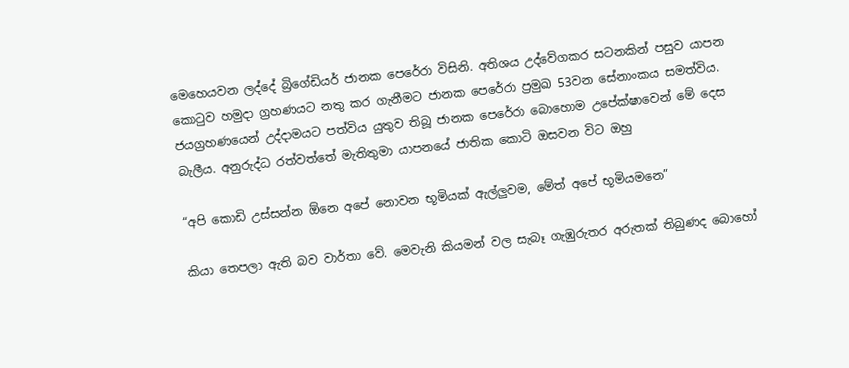මෙහෙයවන ලද්දේ බ්‍රිගේඩියර් ජානක පෙරේරා විසිනි. අතිශය උද්වේගකර සටනකින් පසුව යාපන කොටුව හමුදා ග්‍රහණයට නතු කර ගැනීමට ජානක පෙරේරා ප්‍රමුඛ 53වන සේනාංකය සමත්විය. ජයග්‍රහණයෙන් උද්දාමයට පත්විය යුතුව තිබූ ජානක පෙරේරා බොහොම උපේක්ෂාවෙන් මේ දෙස බැලීය. අනුරුද්ධ රත්වත්තේ මැතිතුමා යාපනයේ ජාතික කොටි ඔසවන විට ඔහු

“අපි කොඩි උස්සන්න ඕනෙ අපේ නොවන භූමියක් ඇල්ලුවම, මේත් අපේ භූමියමනෙ”

කියා තෙපලා ඇති බව වාර්තා වේ. මෙවැනි කියමන් වල සැබෑ ගැඹුරුතර අරුතක් තිබුණද බොහෝ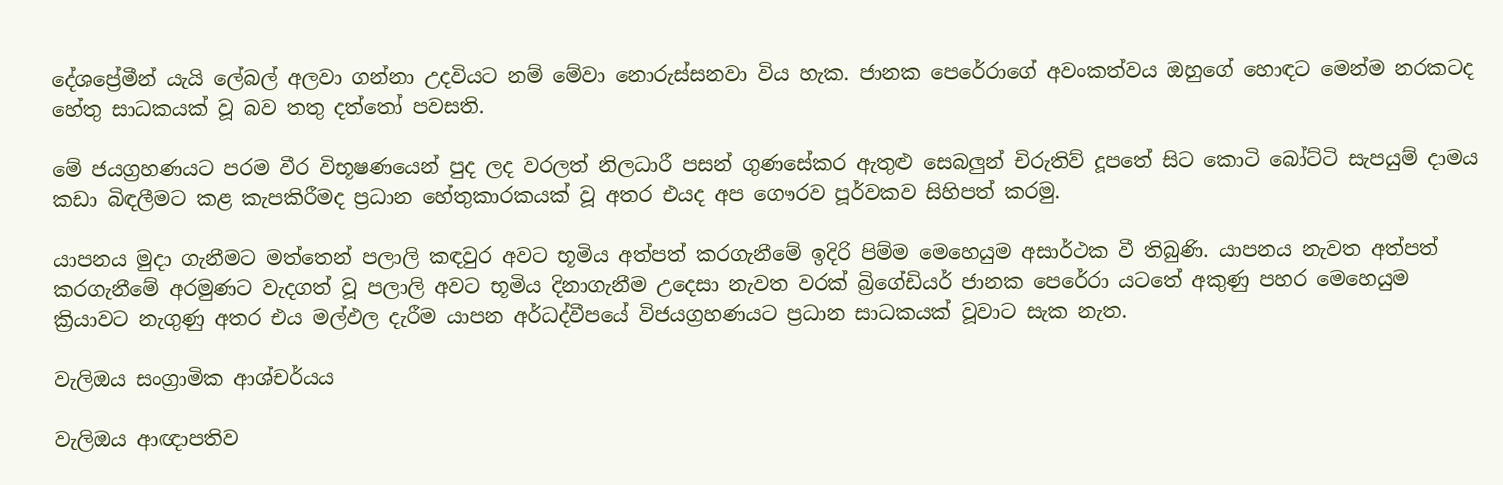දේශප්‍රේමීන් යැයි ලේබල් අලවා ගන්නා උදවියට නම් මේවා නොරුස්සනවා විය හැක. ජානක පෙරේරාගේ අවංකත්වය ඔහුගේ හොඳට මෙන්ම නරකටද හේතු සාධකයක් වූ බව තතු දත්තෝ පවසති.

මේ ජයග්‍රහණයට පරම වීර විභූෂණයෙන් පුද ලද වරලත් නිලධාරී පසන් ගුණසේකර ඇතුළු සෙබලුන් චිරුතිව් දූපතේ සිට කොටි බෝට්ටි සැපයුම් දාමය කඩා බිඳලීමට කළ කැපකිරීමද ප්‍රධාන හේතුකාරකයක් වූ අතර එයද අප ගෞරව පූර්වකව සිහිපත් කරමු.

යාපනය මුදා ගැනීමට මත්තෙන් පලාලි කඳවුර අවට භූමිය අත්පත් කරගැනීමේ ඉදිරි පිම්ම මෙහෙයුම අසාර්ථක වී තිබුණි. යාපනය නැවත අත්පත් කරගැනීමේ අරමුණට වැදගත් වූ පලාලි අවට භූමිය දිනාගැනීම උදෙසා නැවත වරක් බ්‍රිගේඩියර් ජානක පෙරේරා යටතේ අකුණු පහර මෙහෙයුම ක්‍රියාවට නැගුණු අතර එය මල්ඵල දැරීම යාපන අර්ධද්වීපයේ විජයග්‍රහණයට ප්‍රධාන සාධකයක් වූවාට සැක නැත.

වැලිඔය සංග්‍රාමික ආශ්චර්යය

වැලිඔය ආඥාපතිව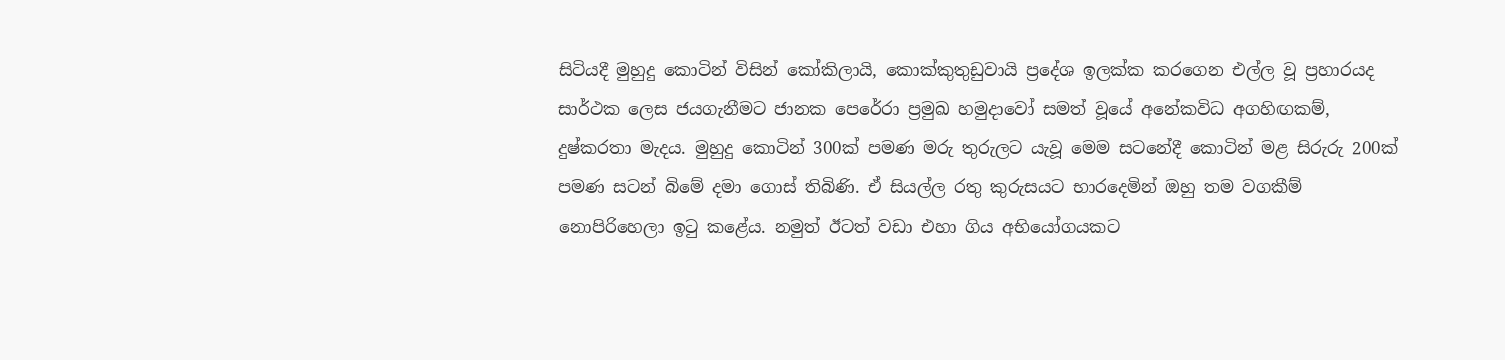සිටියදී මුහුදු කොටින් විසින් කෝකිලායි, කොක්කුතුඩුවායි ප්‍රදේශ ඉලක්ක කරගෙන එල්ල වූ ප්‍රහාරයද සාර්ථක ලෙස ජයගැනීමට ජානක පෙරේරා ප්‍රමුඛ හමුදාවෝ සමත් වූයේ අනේකවිධ අගහිඟකම්, දුෂ්කරතා මැදය. මුහුදු කොටින් 300ක් පමණ මරු තුරුලට යැවූ මෙම සටනේදී කොටින් මළ සිරුරු 200ක් පමණ සටන් බිමේ දමා ගොස් තිබිණි. ඒ සියල්ල රතු කුරුසයට භාරදෙමින් ඔහු තම වගකීම් නොපිරිහෙලා ඉටු කළේය. නමුත් ඊටත් වඩා එහා ගිය අභියෝගයකට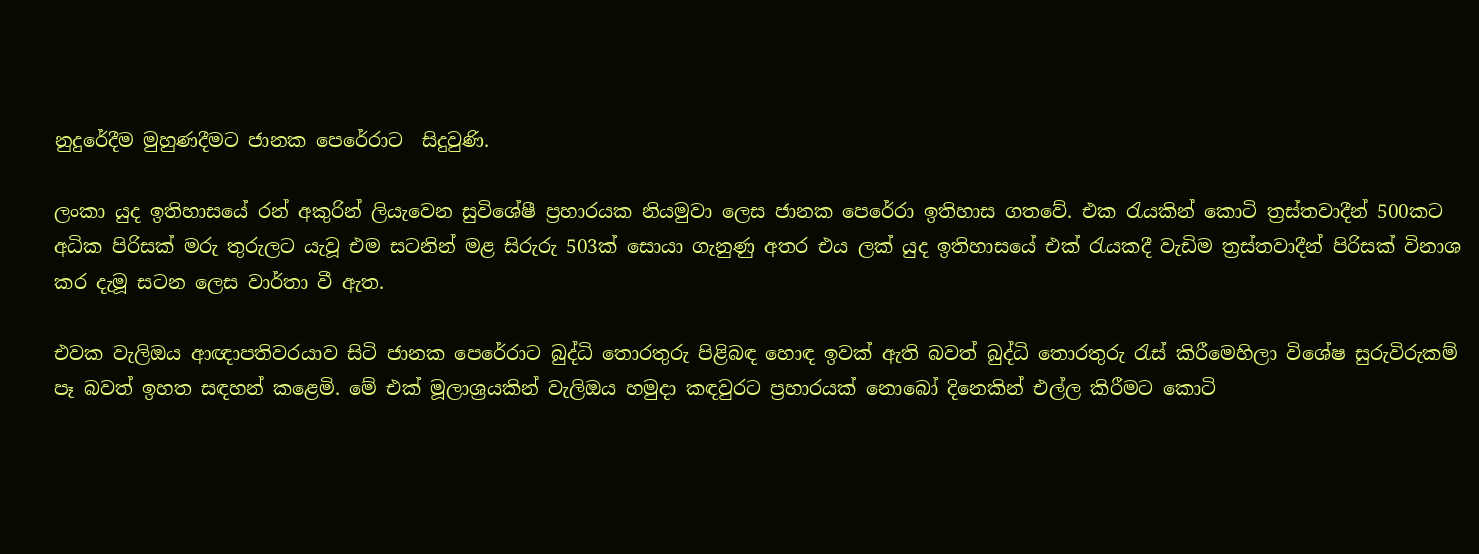නුදුරේදීම මුහුණදීමට ජානක පෙරේරාට  සිදුවුණි.

ලංකා යුද ඉතිහාසයේ රන් අකුරින් ලියැවෙන සුවිශේෂී ප්‍රහාරයක නියමුවා ලෙස ජානක පෙරේරා ඉතිහාස ගතවේ. එක රැයකින් කොටි ත්‍රස්තවාදීන් 500කට අධික පිරිසක් මරු තුරුලට යැවූ එම සටනින් මළ සිරුරු 503ක් සොයා ගැනුණු අතර එය ලක් යුද ඉතිහාසයේ එක් රැයකදී වැඩිම ත්‍රස්තවාදීන් පිරිසක් විනාශ කර දැමූ සටන ලෙස වාර්තා වී ඇත.

එවක වැලිඔය ආඥාපතිවරයාව සිටි ජානක පෙරේරාට බුද්ධි තොරතුරු පිළිබඳ හොඳ ඉවක් ඇති බවත් බුද්ධි තොරතුරු රැස් කිරීමෙහිලා විශේෂ සුරුවිරුකම් පෑ බවත් ඉහත සඳහන් කළෙමි. මේ එක් මූලාශ්‍රයකින් වැලිඔය හමුදා කඳවුරට ප්‍රහාරයක් නොබෝ දිනෙකින් එල්ල කිරීමට කොටි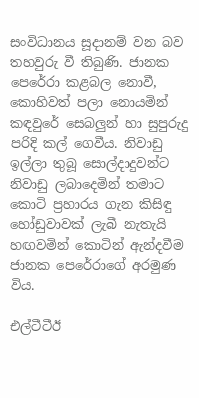සංවිධානය සූදානම් වන බව තහවුරු වී තිබුණි. ජානක පෙරේරා කළබල නොවී, කොහිවත් පලා නොයමින් කඳවුරේ සෙබලුන් හා සුපුරුදු පරිදි කල් ගෙවීය. නිවාඩු ඉල්ලා තුබූ සොල්දාදුවන්ට නිවාඩු ලබාදෙමින් තමාට කොටි ප්‍රහාරය ගැන කිසිඳු හෝඩුවාවක් ලැබී නැතැයි හඟවමින් කොටින් ඇන්දවීම ජානක පෙරේරාගේ අරමුණ විය.

එල්ටීටීඊ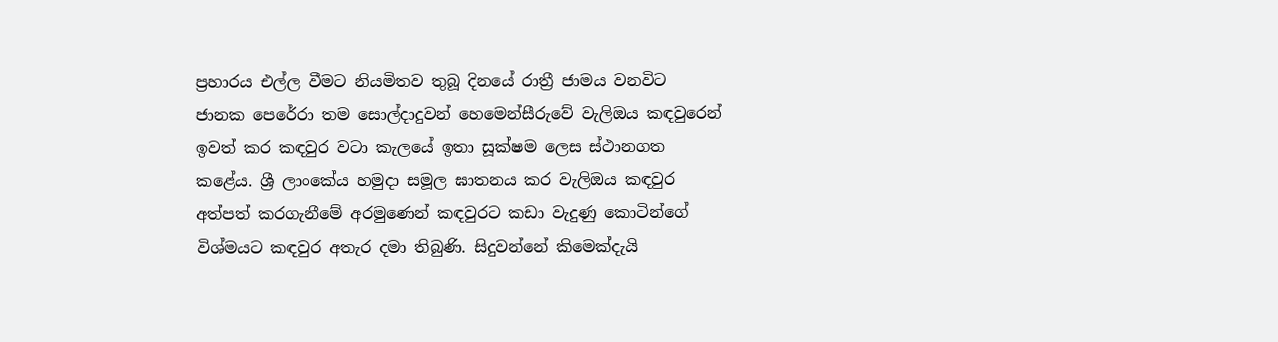ප්‍රහාරය එල්ල වීමට නියමිතව තුබූ දිනයේ රාත්‍රී ජාමය වනවිට ජානක පෙරේරා තම සොල්දාදුවන් හෙමෙන්සීරුවේ වැලිඔය කඳවුරෙන් ඉවත් කර කඳවුර වටා කැලයේ ඉතා සූක්ෂම ලෙස ස්ථානගත කළේය. ශ්‍රී ලාංකේය හමුදා සමූල ඝාතනය කර වැලිඔය කඳවුර අත්පත් කරගැනීමේ අරමුණෙන් කඳවුරට කඩා වැදුණු කොටින්ගේ විශ්මයට කඳවුර අතැර දමා තිබුණි. සිදුවන්නේ කිමෙක්දැයි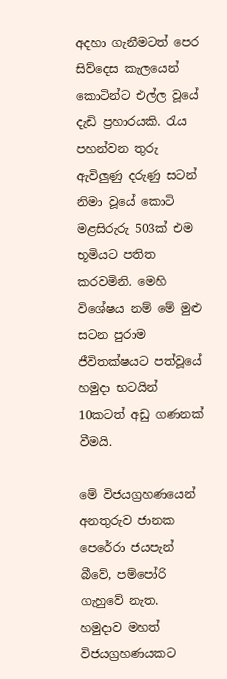අදහා ගැනීමටත් පෙර සිව්දෙස කැලයෙන් කොටින්ට එල්ල වූයේ දැඩි ප්‍රහාරයකි. රැය පහන්වන තුරු ඇවිලුණු දරුණු සටන් නිමා වූයේ කොටි මළසිරුරු 503ක් එම භූමියට පතිත කරවමිනි. මෙහි විශේෂය නම් මේ මුළු සටන පුරාම ජීවිතක්ෂයට පත්වූයේ හමුදා භටයින් 10කටත් අඩු ගණනක් වීමයි.

මේ විජයග්‍රහණයෙන් අනතුරුව ජානක පෙරේරා ජයපැන් බීවේ, පම්පෝරි ගැහුවේ නැත. හමුදාව මහත් විජයග්‍රහණයකට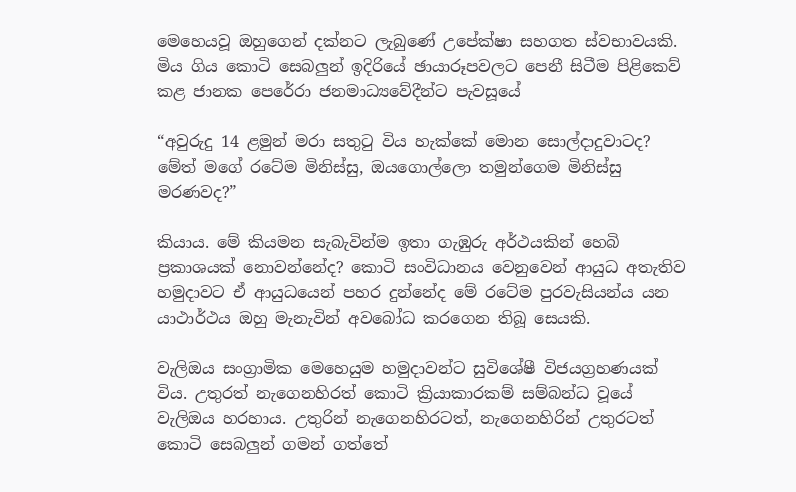මෙහෙයවූ ඔහුගෙන් දක්නට ලැබුණේ උපේක්ෂා සහගත ස්වභාවයකි. මිය ගිය කොටි සෙබලුන් ඉදිරියේ ඡායාරූපවලට පෙනී සිටීම පිළිකෙව් කළ ජානක පෙරේරා ජනමාධ්‍යවේදීන්ට පැවසූයේ

“අවුරුදු 14 ළමුන් මරා සතුටු විය හැක්කේ මොන සොල්දාදුවාටද? මේත් මගේ රටේම මිනිස්සු, ඔයගොල්ලො තමුන්ගෙම මිනිස්සු මරණවද?”

කියාය. මේ කියමන සැබැවින්ම ඉතා ගැඹුරු අර්ථයකින් හෙබි ප්‍රකාශයක් නොවන්නේද? කොටි සංවිධානය වෙනුවෙන් ආයුධ අතැතිව හමුදාවට ඒ ආයුධයෙන් පහර දුන්නේද මේ රටේම පුරවැසියන්ය යන යාථාර්ථය ඔහු මැනැවින් අවබෝධ කරගෙන තිබූ සෙයකි.

වැලිඔය සංග්‍රාමික මෙහෙයුම හමුදාවන්ට සුවිශේෂී විජයග්‍රහණයක් විය. උතුරත් නැගෙනහිරත් කොටි ක්‍රියාකාරකම් සම්බන්ධ වූයේ වැලිඔය හරහාය. උතුරින් නැගෙනහිරටත්, නැගෙනහිරින් උතුරටත් කොටි සෙබලුන් ගමන් ගත්තේ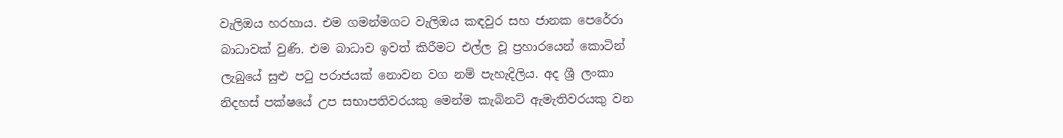වැලිඔය හරහාය. එම ගමන්මගට වැලිඔය කඳවුර සහ ජානක පෙරේරා බාධාවක් වුණි. එම බාධාව ඉවත් කිරීමට එල්ල වූ ප්‍රහාරයෙන් කොටින් ලැබුයේ සුළු පටු පරාජයක් නොවන වග නම් පැහැදිලිය. අද ශ්‍රී ලංකා නිදහස් පක්ෂයේ උප සභාපතිවරයකු මෙන්ම කැබිනට් ඇමැතිවරයකු වන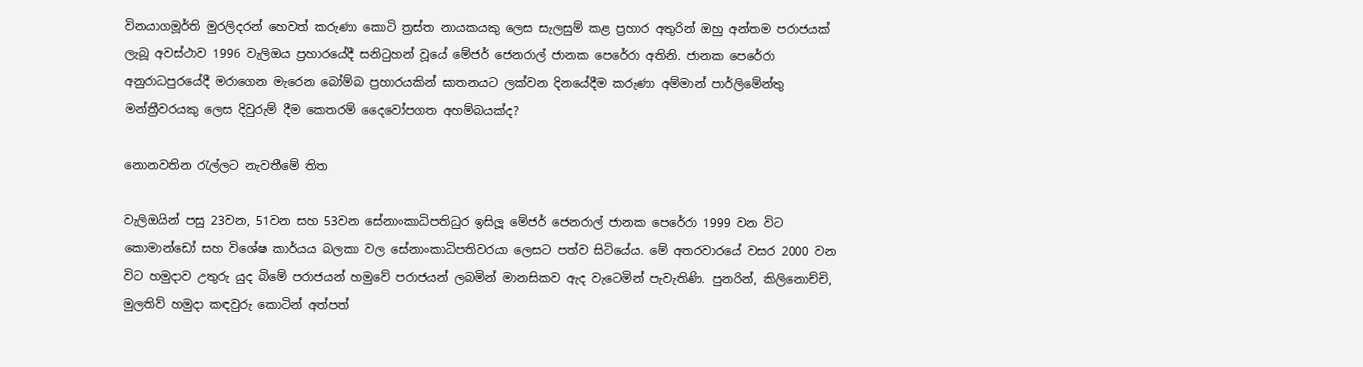විනයාගමූර්ති මුරලිදරන් හෙවත් කරුණා කොටි ත්‍රස්ත නායකයකු ලෙස සැලසුම් කළ ප්‍රහාර අතුරින් ඔහු අන්තම පරාජයක් ලැබූ අවස්ථාව 1996 වැලිඔය ප්‍රහාරයේදී සනිටුහන් වූයේ මේජර් ජෙනරාල් ජානක පෙරේරා අතිනි. ජානක පෙරේරා අනුරාධපුරයේදී මරාගෙන මැරෙන බෝම්බ ප්‍රහාරයකින් ඝාතනයට ලක්වන දිනයේදීම කරුණා අම්මාන් පාර්ලිමේන්තු මන්ත්‍රීවරයකු ලෙස දිවුරුම් දීම කෙතරම් දෛවෝපගත අහම්බයක්ද?

නොනවතින රැල්ලට නැවතීමේ තිත

වැලිඔයින් පසු 23වන, 51වන සහ 53වන සේනාංකාධිපතිධුර ඉසිලූ මේජර් ජෙනරාල් ජානක පෙරේරා 1999 වන විට කොමාන්ඩෝ සහ විශේෂ කාර්යය බලකා වල සේනාංකාධිපතිවරයා ලෙසට පත්ව සිටියේය. මේ අතරවාරයේ වසර 2000 වන විට හමුදාව උතුරු යුද බිමේ පරාජයන් හමුවේ පරාජයන් ලබමින් මානසිකව ඇද වැටෙමින් පැවැතිණි. පුනරින්, කිලිනොච්චි, මුලතිව් හමුදා කඳවුරු කොටින් අත්පත්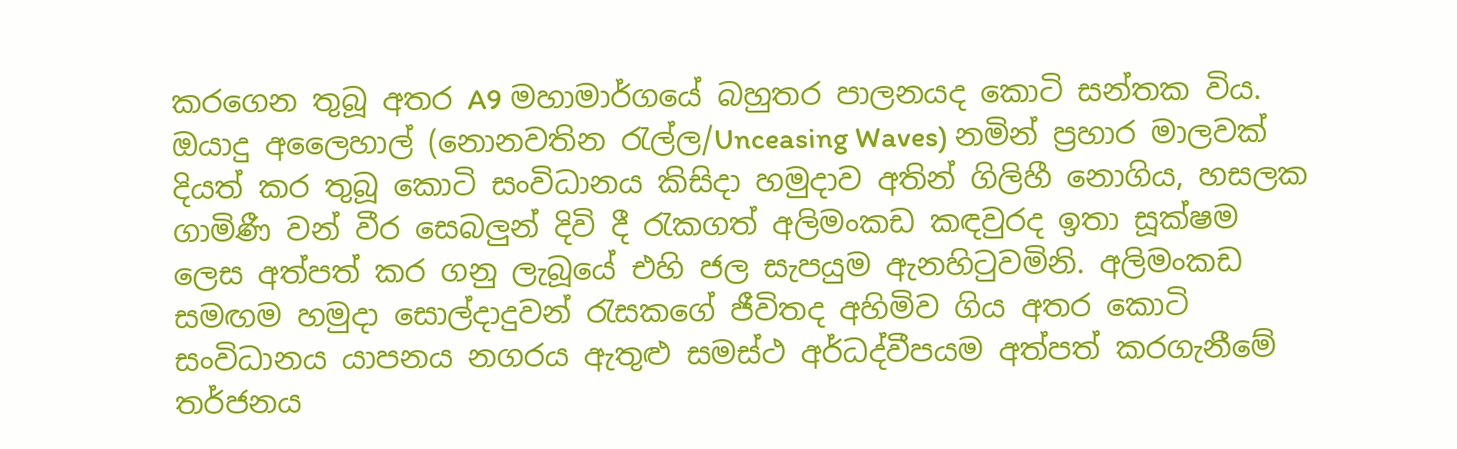කරගෙන තුබූ අතර A9 මහාමාර්ගයේ බහුතර පාලනයද කොටි සන්තක විය. ඔයාදු අලෛහාල් (නොනවතින රැල්ල/Unceasing Waves) නමින් ප්‍රහාර මාලවක් දියත් කර තුබූ කොටි සංවිධානය කිසිදා හමුදාව අතින් ගිලිහී නොගිය, හසලක ගාමිණී වන් වීර සෙබලුන් දිවි දී රැකගත් අලිමංකඩ කඳවුරද ඉතා සූක්ෂම ලෙස අත්පත් කර ගනු ලැබූයේ එහි ජල සැපයුම ඇනහිටුවමිනි. අලිමංකඩ සමඟම හමුදා සොල්දාදුවන් රැසකගේ ජීවිතද අහිමිව ගිය අතර කොටි සංවිධානය යාපනය නගරය ඇතුළු සමස්ථ අර්ධද්වීපයම අත්පත් කරගැනීමේ තර්ජනය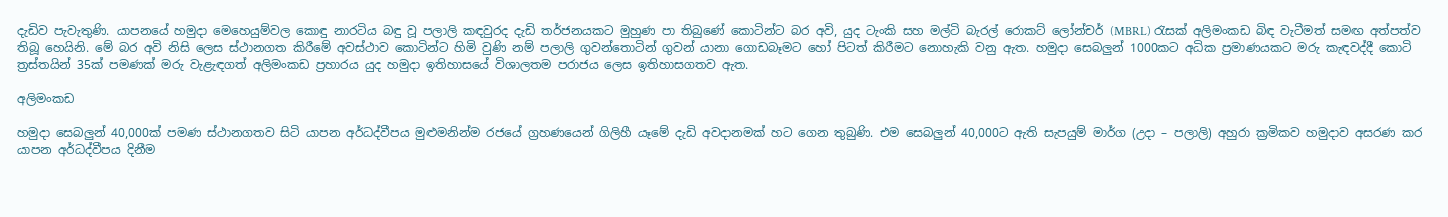දැඩිව පැවැතුණි. යාපනයේ හමුදා මෙහෙයුම්වල කොඳු නාරටිය බඳු වූ පලාලි කඳවුරද දැඩි තර්ජනයකට මුහුණ පා තිබුණේ කොටින්ට බර අවි, යුද ටැංකි සහ මල්ටි බැරල් රොකට් ලෝන්චර් (MBRL) රැසක් අලිමංකඩ බිඳ වැටීමත් සමඟ අත්පත්ව තිබූ හෙයිනි. මේ බර අවි නිසි ලෙස ස්ථානගත කිරීමේ අවස්ථාව කොටින්ට හිමි වුණි නම් පලාලි ගුවන්තොටින් ගුවන් යානා ගොඩබෑමට හෝ පිටත් කිරීමට නොහැකි වනු ඇත. හමුදා සෙබලුන් 1000කට අධික ප්‍රමාණයකට මරු කැඳවද්දී කොටි ත්‍රස්තයින් 35ක් පමණක් මරු වැළැඳගත් අලිමංකඩ ප්‍රහාරය යුද හමුදා ඉතිහාසයේ විශාලතම පරාජය ලෙස ඉතිහාසගතව ඇත.

අලිමංකඩ

හමුදා සෙබලුන් 40,000ක් පමණ ස්ථානගතව සිටි යාපන අර්ධද්වීපය මුළුමනින්ම රජයේ ග්‍රහණයෙන් ගිලිහී යෑමේ දැඩි අවදානමක් හට ගෙන තුබුණි. එම සෙබලුන් 40,000ට ඇති සැපයුම් මාර්ග (උදා – පලාලි) අහුරා ක්‍රමිකව හමුදාව අසරණ කර යාපන අර්ධද්වීපය දිනීම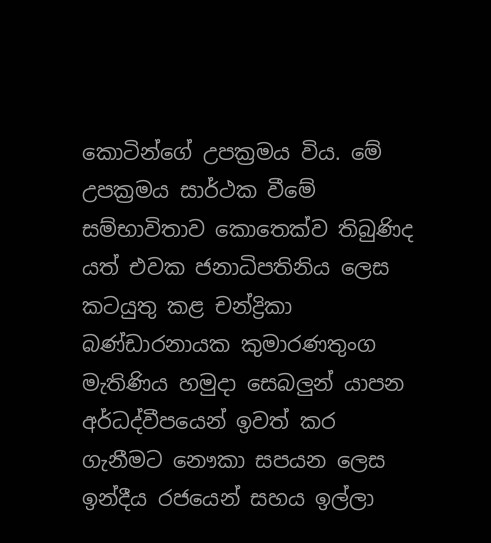කොටින්ගේ උපක්‍රමය විය. මේ උපක්‍රමය සාර්ථක වීමේ සම්භාවිතාව කොතෙක්ව තිබුණිද යත් එවක ජනාධිපතිනිය ලෙස කටයුතු කළ චන්ද්‍රිකා බණ්ඩාරනායක කුමාරණතුංග මැතිණිය හමුදා සෙබලුන් යාපන අර්ධද්වීපයෙන් ඉවත් කර ගැනීමට නෞකා සපයන ලෙස ඉන්දීය රජයෙන් සහය ඉල්ලා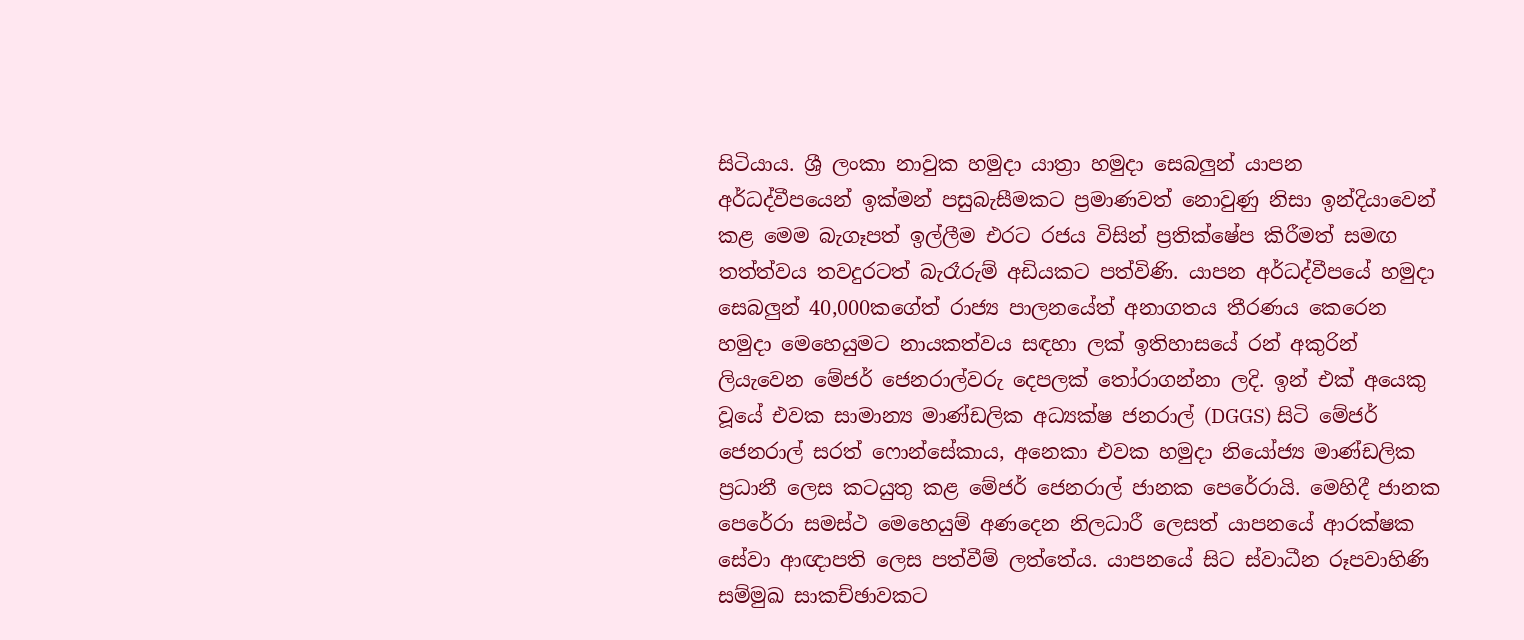සිටියාය. ශ්‍රී ලංකා නාවුක හමුදා යාත්‍රා හමුදා සෙබලුන් යාපන අර්ධද්වීපයෙන් ඉක්මන් පසුබැසීමකට ප්‍රමාණවත් නොවුණු නිසා ඉන්දියාවෙන් කළ මෙම බැගෑපත් ඉල්ලීම එරට රජය විසින් ප්‍රතික්ෂේප කිරීමත් සමඟ තත්ත්වය තවදුරටත් බැරෑරුම් අඩියකට පත්විණි. යාපන අර්ධද්වීපයේ හමුදා සෙබලුන් 40,000කගේත් රාජ්‍ය පාලනයේත් අනාගතය තීරණය කෙරෙන හමුදා මෙහෙයුමට නායකත්වය සඳහා ලක් ඉතිහාසයේ රන් අකුරින් ලියැවෙන මේජර් ජෙනරාල්වරු දෙපලක් තෝරාගන්නා ලදි. ඉන් එක් අයෙකු වූයේ එවක සාමාන්‍ය මාණ්ඩලික අධ්‍යක්ෂ ජනරාල් (DGGS) සිටි මේජර් ජෙනරාල් සරත් ෆොන්සේකාය, අනෙකා එවක හමුදා නියෝජ්‍ය මාණ්ඩලික ප්‍රධානී ලෙස කටයුතු කළ මේජර් ජෙනරාල් ජානක පෙරේරායි. මෙහිදී ජානක පෙරේරා සමස්ථ මෙහෙයුම් අණදෙන නිලධාරී ලෙසත් යාපනයේ ආරක්ෂක සේවා ආඥාපති ලෙස පත්වීම් ලත්තේය. යාපනයේ සිට ස්වාධීන රූපවාහිණි සම්මුඛ සාකච්ඡාවකට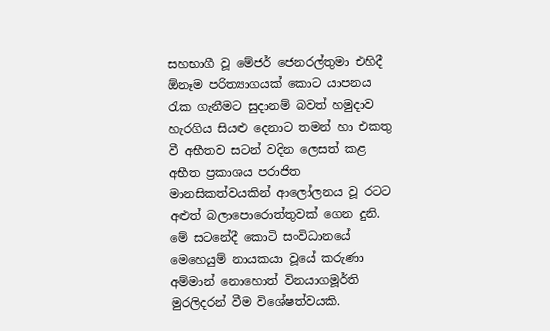සහභාගී වූ මේජර් ජෙනරල්තුමා එහිදී ඕනෑම පරිත්‍යාගයක් කොට යාපනය රැක ගැනීමට සුදානම් බවත් හමුදාව හැරගිය සියළු දෙනාට තමන් හා එකතු වී අභීතව සටන් වදින ලෙසත් කළ අභීත ප්‍රකාශය පරාජිත මානසිකත්වයකින් ආලෝලනය වූ රටට අළුත් බලාපොරොත්තුවක් ගෙන දුනි. මේ සටනේදී කොටි සංවිධානයේ මෙහෙයුම් නායකයා වූයේ කරුණා අම්මාන් නොහොත් විනයාගමූර්ති මුරලිදරන් වීම විශේෂත්වයකි.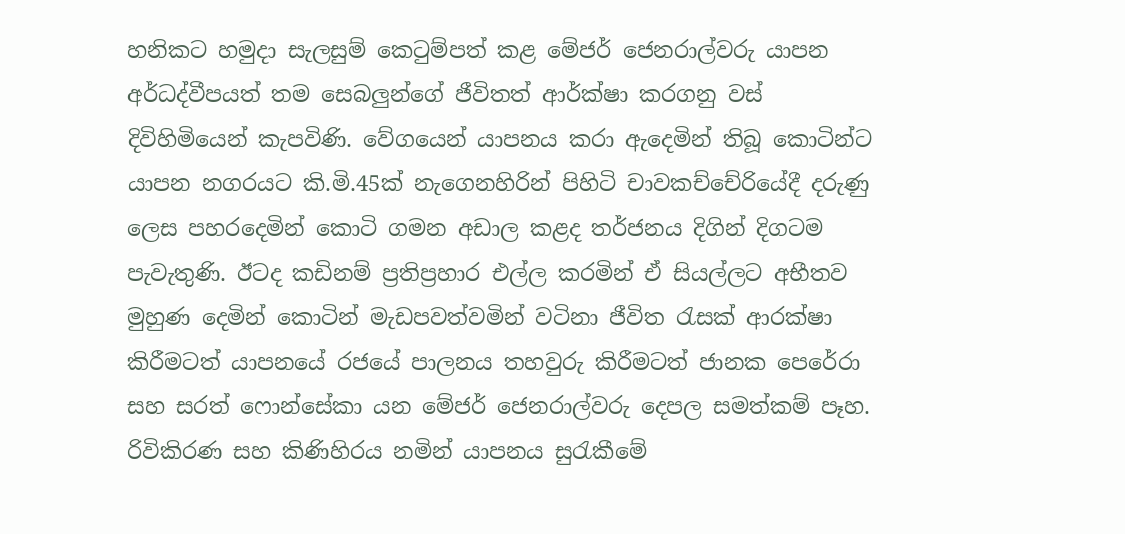හනිකට හමුදා සැලසුම් කෙටුම්පත් කළ මේජර් ජෙනරාල්වරු යාපන අර්ධද්වීපයත් තම සෙබලුන්ගේ ජීවිතත් ආර්ක්ෂා කරගනු වස් දිවිහිමියෙන් කැපවිණි. වේගයෙන් යාපනය කරා ඇදෙමින් තිබූ කොටින්ට යාපන නගරයට කි.මි.45ක් නැගෙනහිරින් පිහිටි චාවකච්චේරියේදී දරුණු ලෙස පහරදෙමින් කොටි ගමන අඩාල කළද තර්ජනය දිගින් දිගටම පැවැතුණි. ඊටද කඩිනම් ප්‍රතිප්‍රහාර එල්ල කරමින් ඒ සියල්ලට අභීතව මුහුණ දෙමින් කොටින් මැඩපවත්වමින් වටිනා ජීවිත රැසක් ආරක්ෂා කිරීමටත් යාපනයේ රජයේ පාලනය තහවුරු කිරීමටත් ජානක පෙරේරා සහ සරත් ෆොන්සේකා යන මේජර් ජෙනරාල්වරු දෙපල සමත්කම් පෑහ. රිවිකිරණ සහ කිණිහිරය නමින් යාපනය සුරැකීමේ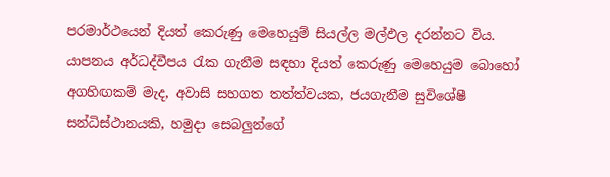පරමාර්ථයෙන් දියත් කෙරුණු මෙහෙයුම් සියල්ල මල්ඵල දරන්නට විය. යාපනය අර්ධද්වීපය රැක ගැනීම සඳහා දියත් කෙරුණු මෙහෙයුම බොහෝ අගහිඟකම් මැද, අවාසි සහගත තත්ත්වයක, ජයගැනීම සුවිශේෂී සන්ධිස්ථානයකි, හමුදා සෙබලුන්ගේ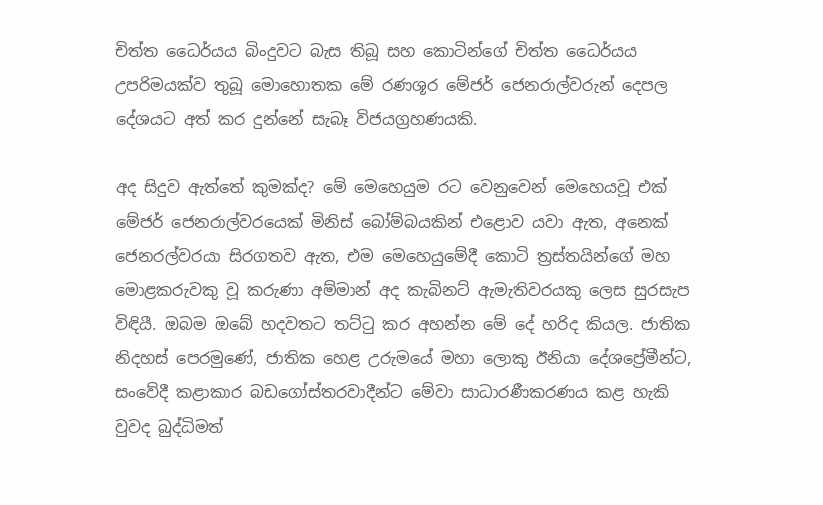චිත්ත ධෛර්යය බිංදුවට බැස තිබූ සහ කොටින්ගේ චිත්ත ධෛර්යය උපරිමයක්ව තුබූ මොහොතක මේ රණශූර මේජර් ජෙනරාල්වරුන් දෙපල දේශයට අත් කර දුන්නේ සැබෑ විජයග්‍රහණයකි.

අද සිදුව ඇත්තේ කුමක්ද? මේ මෙහෙයුම රට වෙනුවෙන් මෙහෙයවූ එක් මේජර් ජෙනරාල්වරයෙක් මිනිස් බෝම්බයකින් එළොව යවා ඇත, අනෙක් ජෙනරල්වරයා සිරගතව ඇත, එම මෙහෙයුමේදී කොටි ත්‍රස්තයින්ගේ මහ මොළකරුවකු වූ කරුණා අම්මාන් අද කැබිනට් ඇමැතිවරයකු ලෙස සුරසැප විඳියී. ඔබම ඔබේ හදවතට තට්ටු කර අහන්න මේ දේ හරිද කියල. ජාතික නිදහස් පෙරමුණේ, ජාතික හෙළ උරුමයේ මහා ලොකු ඊනියා දේශප්‍රේමීන්ට, සංවේදී කළාකාර බඩගෝස්තරවාදීන්ට මේවා සාධාරණීකරණය කළ හැකි වුවද බුද්ධිමත්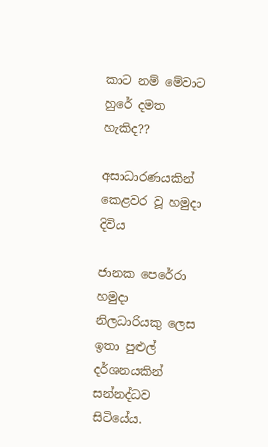කාට නම් මේවාට හුරේ දමත හැකිද??

අසාධාරණයකින් කෙළවර වූ හමුදා දිවිය

ජානක පෙරේරා හමුදා නිලධාරියකු ලෙස ඉතා පුළුල් දර්ශනයකින් සන්නද්ධව සිටියේය.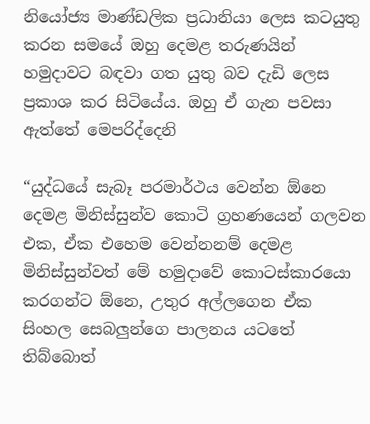නියෝජ්‍ය මාණ්ඩලික ප්‍රධානියා ලෙස කටයුතු කරන සමයේ ඔහු දෙමළ තරුණයින් හමුදාවට බඳවා ගත යුතු බව දැඩි ලෙස ප්‍රකාශ කර සිටියේය. ඔහු ඒ ගැන පවසා ඇත්තේ මෙපරිද්දෙනි

“යුද්ධයේ සැබෑ පරමාර්ථය වෙන්න ඕනෙ දෙමළ මිනිස්සුන්ව කොටි ග්‍රහණයෙන් ගලවන එක, ඒක එහෙම වෙන්නනම් දෙමළ මිනිස්සුන්වත් මේ හමුදාවේ කොටස්කාරයො කරගන්ට ඕනෙ, උතුර අල්ලගෙන ඒක සිංහල සෙබලුන්ගෙ පාලනය යටතේ තිබ්බොත්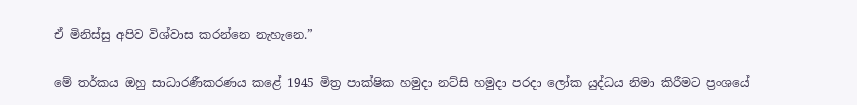ඒ මිනිස්සු අපිව විශ්වාස කරන්නෙ නැහැනෙ.”

මේ තර්කය ඔහු සාධාරණීකරණය කළේ 1945 මිත්‍ර පාක්ෂික හමුදා නට්සි හමුදා පරදා ලෝක යුද්ධය නිමා කිරීමට ප්‍රංශයේ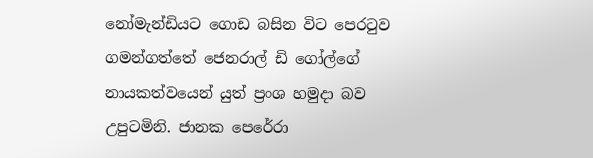නෝමැන්ඩියට ගොඩ බසින විට පෙරටුව ගමන්ගත්තේ ජෙනරාල් ඩි ගෝල්ගේ නායකත්වයෙන් යුත් ප්‍රංශ හමුදා බව උපුටමිනි. ජානක පෙරේරා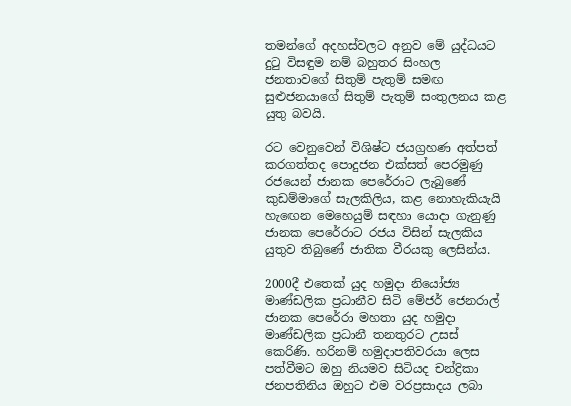තමන්ගේ අදහස්වලට අනුව මේ යුද්ධයට දුටු විසඳුම නම් බහුතර සිංහල ජනතාවගේ සිතුම් පැතුම් සමඟ සුළුජනයාගේ සිතුම් පැතුම් සංතුලනය කළ යුතු බවයි.

රට වෙනුවෙන් විශිෂ්ට ජයග්‍රහණ අත්පත් කරගත්තද පොදුජන එක්සත් පෙරමුණු රජයෙන් ජානක පෙරේරාට ලැබුණේ කුඩම්මාගේ සැලකිලිය, කළ නොහැකියැයි හැඟෙන මෙහෙයුම් සඳහා යොදා ගැනුණු ජානක පෙරේරාට රජය විසින් සැලකිය යුතුව තිබුණේ ජාතික වීරයකු ලෙසින්ය.

2000දී එතෙක් යුද හමුදා නියෝජ්‍ය මාණ්ඩලික ප්‍රධානීව සිටි මේජර් ජෙනරාල් ජානක පෙරේරා මහතා යුද හමුදා මාණ්ඩලික ප්‍රධානී තනතුරට උසස් කෙරිණි. හරිනම් හමුදාපතිවරයා ලෙස පත්වීමට ඔහු නියමව සිටියද චන්ද්‍රිකා ජනපතිනිය ඔහුට එම වරප්‍රසාදය ලබා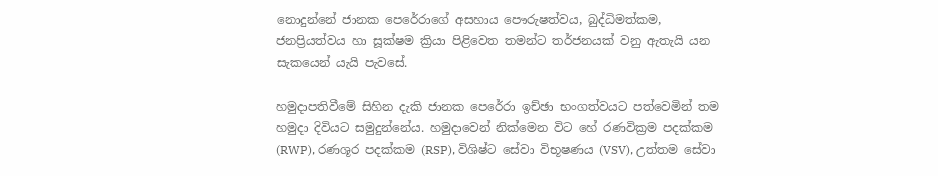නොදුන්නේ ජානක පෙරේරාගේ අසහාය පෞරුෂත්වය, බුද්ධිමත්කම, ජනප්‍රියත්වය හා සූක්ෂම ක්‍රියා පිළිවෙත තමන්ට තර්ජනයක් වනු ඇතැයි යන සැකයෙන් යැයි පැවසේ.

හමුදාපතිවීමේ සිහින දැකි ජානක පෙරේරා ඉච්ඡා භංගත්වයට පත්වෙමින් තම හමුදා දිවියට සමුදුන්නේය. හමුදාවෙන් නික්මෙන විට හේ රණවික්‍රම පදක්කම (RWP), රණශූර පදක්කම (RSP), විශිෂ්ට සේවා විභූෂණය (VSV), උත්තම සේවා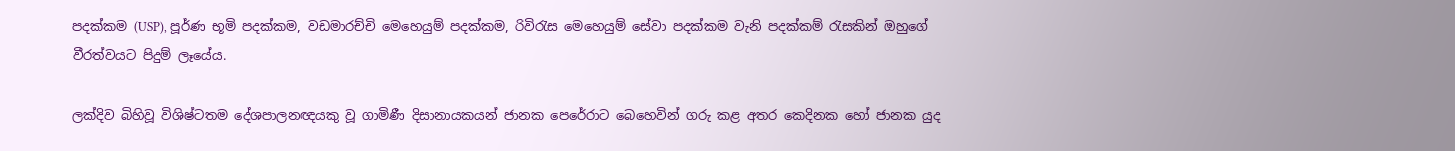පදක්කම (USP), පූර්ණ භූමි පදක්කම, වඩමාරච්චි මෙහෙයුම් පදක්කම, රිවිරැස මෙහෙයුම් සේවා පදක්කම වැනි පදක්කම් රැසකින් ඔහුගේ වීරත්වයට පිදුම් ලෑයේය.

ලක්දිව බිහිවූ විශිෂ්ටතම දේශපාලනඥයකු වූ ගාමිණී දිසානායකයන් ජානක පෙරේරාට බෙහෙවින් ගරු කළ අතර කෙදිනක හෝ ජානක යුද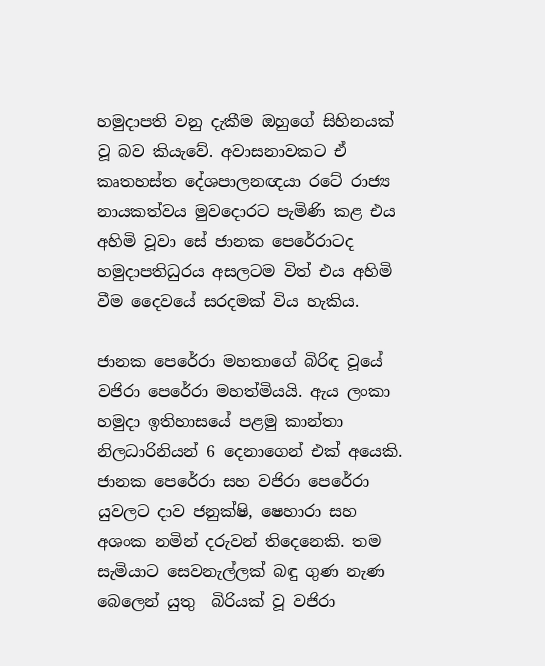හමුදාපති වනු දැකීම ඔහුගේ සිහිනයක් වූ බව කියැවේ. අවාසනාවකට ඒ කෘතහස්ත දේශපාලනඥයා රටේ රාජ්‍ය නායකත්වය මුවදොරට පැමිණි කළ එය අහිමි වූවා සේ ජානක පෙරේරාටද හමුදාපතිධුරය අසලටම විත් එය අහිමි වීම දෛවයේ සරදමක් විය හැකිය.

ජානක පෙරේරා මහතාගේ බිරිඳ වූයේ වජිරා පෙරේරා මහත්මියයි. ඇය ලංකා හමුදා ඉතිහාසයේ පළමු කාන්තා නිලධාරිනියන් 6 දෙනාගෙන් එක් අයෙකි. ජානක පෙරේරා සහ වජිරා පෙරේරා යුවලට දාව ජනුක්ෂි, ෂෙහාරා සහ අශංක නමින් දරුවන් තිදෙනෙකි. තම සැමියාට සෙවනැල්ලක් බඳු ගුණ නැණ බෙලෙන් යුතු  බිරියක් වූ වජිරා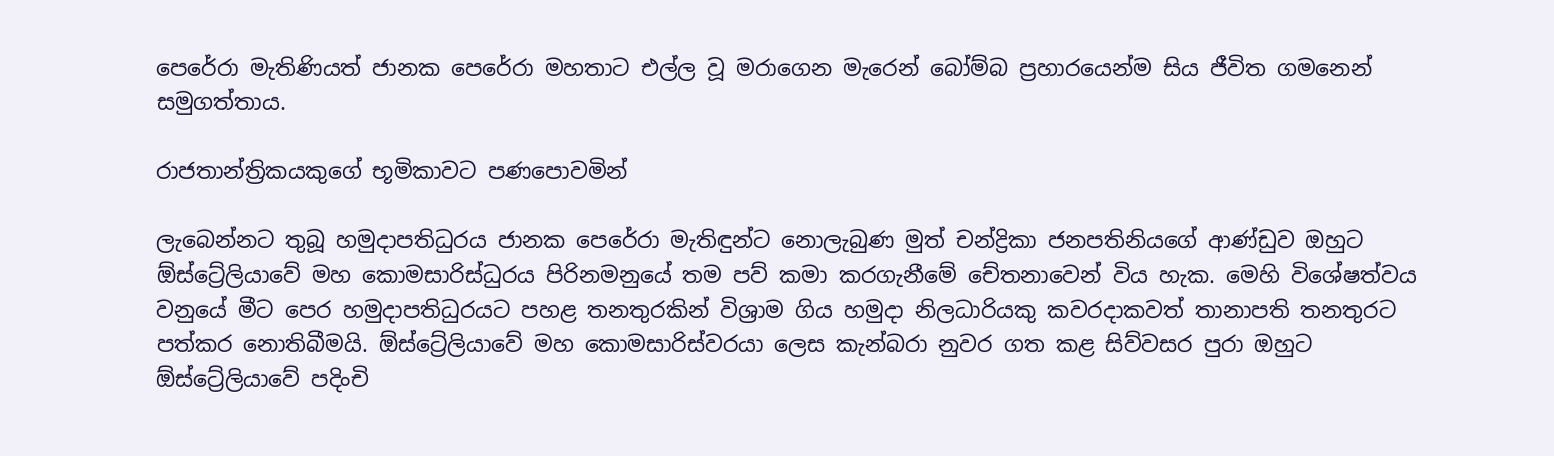පෙරේරා මැතිණියත් ජානක පෙරේරා මහතාට එල්ල වූ මරාගෙන මැරෙන් බෝම්බ ප්‍රහාරයෙන්ම සිය ජීවිත ගමනෙන් සමුගත්තාය.

රාජතාන්ත්‍රිකයකුගේ භූමිකාවට පණපොවමින්

ලැබෙන්නට තුබූ හමුදාපතිධුරය ජානක පෙරේරා මැතිඳුන්ට නොලැබුණ මුත් චන්ද්‍රිකා ජනපතිනියගේ ආණ්ඩුව ඔහුට ඕස්ට්‍රේලියාවේ මහ කොමසාරිස්ධුරය පිරිනමනුයේ තම පව් කමා කරගැනීමේ චේතනාවෙන් විය හැක. මෙහි විශේෂත්වය වනුයේ මීට පෙර හමුදාපතිධුරයට පහළ තනතුරකින් විශ්‍රාම ගිය හමුදා නිලධාරියකු කවරදාකවත් තානාපති තනතුරට පත්කර නොතිබීමයි. ඕස්ට්‍රේලියාවේ මහ කොමසාරිස්වරයා ලෙස කැන්බරා නුවර ගත කළ සිව්වසර පුරා ඔහුට ඕස්ට්‍රේලියාවේ පදිංචි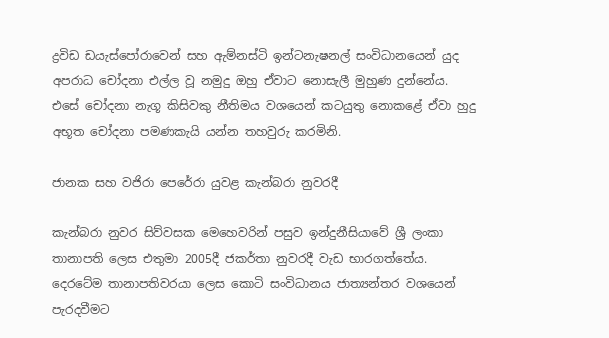ද්‍රවිඩ ඩයැස්පෝරාවෙන් සහ ඇම්නස්ටි ඉන්ටනැෂනල් සංවිධානයෙන් යුද අපරාධ චෝදනා එල්ල වූ නමුදු ඔහු ඒවාට නොසැලී මුහුණ දුන්නේය. එසේ චෝදනා නැගූ කිසිවකු නීතිමය වශයෙන් කටයුතු නොකළේ ඒවා හුදු අභූත චෝදනා පමණකැයි යන්න තහවුරු කරමිනි.

ජානක සහ වජිරා පෙරේරා යුවළ කැන්බරා නුවරදී

කැන්බරා නුවර සිව්වසක මෙහෙවරින් පසුව ඉන්දුනීසියාවේ ශ්‍රී ලංකා තානාපති ලෙස එතුමා 2005දී ජකර්තා නුවරදී වැඩ භාරගත්තේය. දෙරටේම තානාපතිවරයා ලෙස කොටි සංවිධානය ජාත්‍යන්තර වශයෙන් පැරදවීමට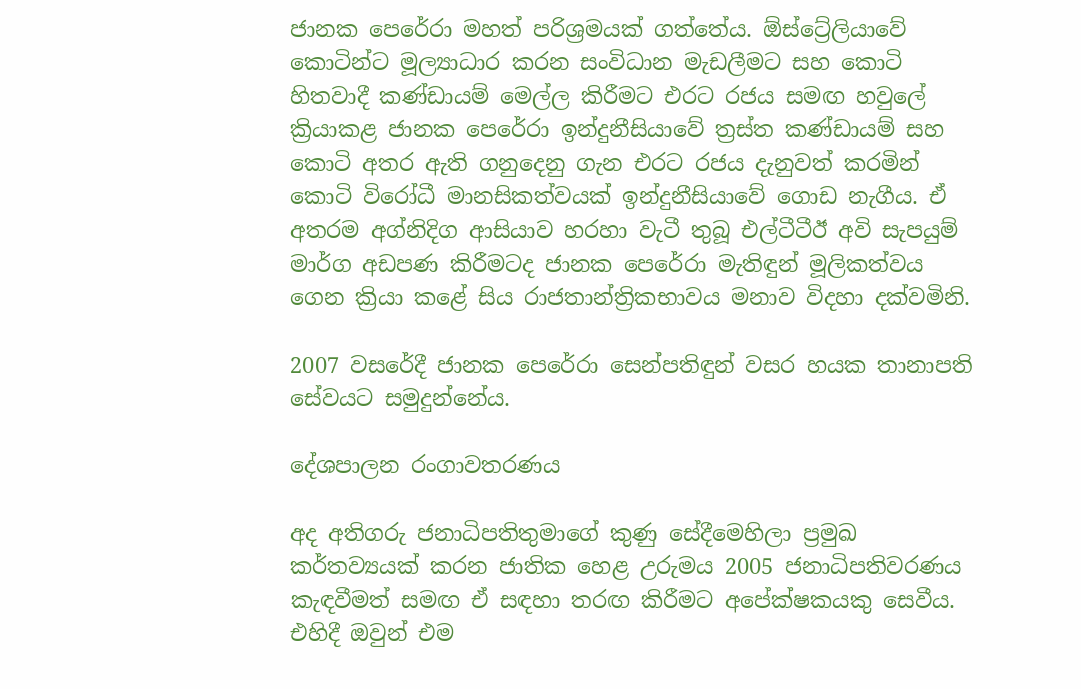ජානක පෙරේරා මහත් පරිශ්‍රමයක් ගත්තේය. ඕස්ට්‍රේලියාවේ කොටින්ට මූල්‍යාධාර කරන සංවිධාන මැඩලීමට සහ කොටි හිතවාදී කණ්ඩායම් මෙල්ල කිරීමට එරට රජය සමඟ හවුලේ ක්‍රියාකළ ජානක පෙරේරා ඉන්දුනීසියාවේ ත්‍රස්ත කණ්ඩායම් සහ කොටි අතර ඇති ගනුදෙනු ගැන එරට රජය දැනුවත් කරමින් කොටි විරෝධී මානසිකත්වයක් ඉන්දුනීසියාවේ ගොඩ නැගීය. ඒ අතරම අග්නිදිග ආසියාව හරහා වැටී තුබූ එල්ටීටීඊ අවි සැපයුම් මාර්ග අඩපණ කිරීමටද ජානක පෙරේරා මැතිඳුන් මූලිකත්වය ගෙන ක්‍රියා කළේ සිය රාජතාන්ත්‍රිකභාවය මනාව විදහා දක්වමිනි.

2007 වසරේදී ජානක පෙරේරා සෙන්පතිඳුන් වසර හයක තානාපති සේවයට සමුදුන්නේය.

දේශපාලන රංගාවතරණය

අද අතිගරු ජනාධිපතිතුමාගේ කුණු සේදීමෙහිලා ප්‍රමුඛ කර්තව්‍යයක් කරන ජාතික හෙළ උරුමය 2005 ජනාධිපතිවරණය කැඳවීමත් සමඟ ඒ සඳහා තරඟ කිරීමට අපේක්ෂකයකු සෙවීය. එහිදී ඔවුන් එම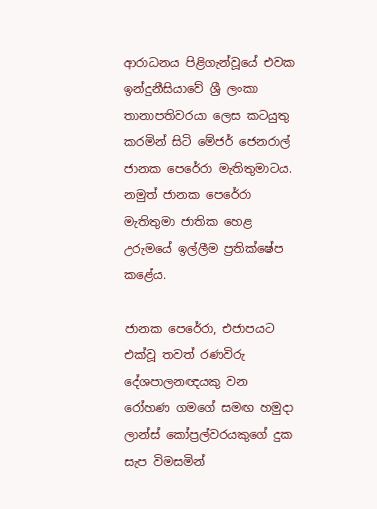ආරාධනය පිළිගැන්වූයේ එවක ඉන්දුනීසියාවේ ශ්‍රී ලංකා තානාපතිවරයා ලෙස කටයුතු කරමින් සිටි මේජර් ජෙනරාල් ජානක පෙරේරා මැතිතුමාටය. නමුත් ජානක පෙරේරා මැතිතුමා ජාතික හෙළ උරුමයේ ඉල්ලීම ප්‍රතික්ෂේප කළේය.

ජානක පෙරේරා, එජාපයට එක්වූ තවත් රණවිරු දේශපාලනඥයකු වන රෝහණ ගමගේ සමඟ හමුදා ලාන්ස් කෝප්‍රල්වරයකුගේ දුක සැප විමසමින්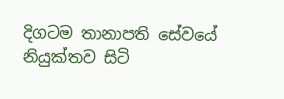දිගටම තානාපති සේවයේ නියුක්තව සිටි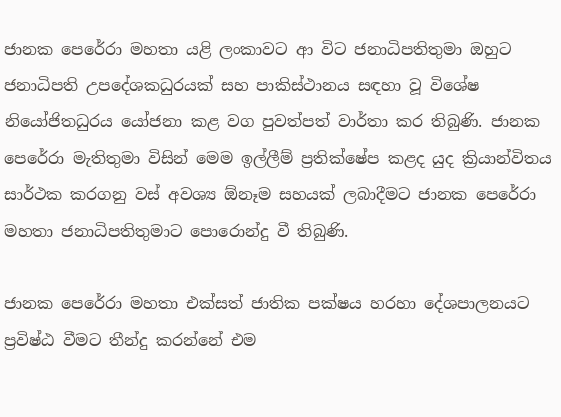ජානක පෙරේරා මහතා යළි ලංකාවට ආ විට ජනාධිපතිතුමා ඔහුට ජනාධිපති උපදේශකධුරයක් සහ පාකිස්ථානය සඳහා වූ විශේෂ නියෝජිතධුරය යෝජනා කළ වග පුවත්පත් වාර්තා කර තිබුණි. ජානක පෙරේරා මැතිතුමා විසින් මෙම ඉල්ලීම් ප්‍රතික්ෂේප කළද යුද ක්‍රියාන්විතය සාර්ථක කරගනු වස් අවශ්‍ය ඕනෑම සහයක් ලබාදීමට ජානක පෙරේරා මහතා ජනාධිපතිතුමාට පොරොන්දු වී තිබුණි.

ජානක පෙරේරා මහතා එක්සත් ජාතික පක්ෂය හරහා දේශපාලනයට ප්‍රවිෂ්ඨ වීමට තීන්දු කරන්නේ එම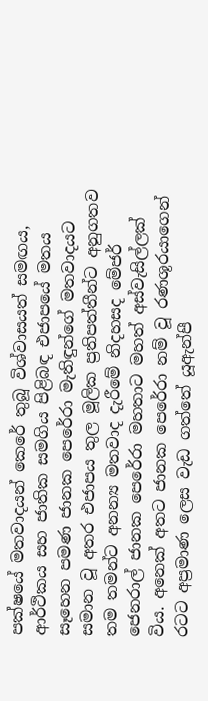පක්ෂයේ මතවාදයන් කෙරේ තුබූ විශ්වාසයත් සමඟය, ආර්ථිකය සහ ජාතික සමගිය පිළිබඳ එජාපයේ මතය සෑහෙන පමණ ජානක පෙරේරා මැතිඳුන්ගේ මතවාදයට සමාන වූ අතර එජාපය තුල මූලික ප්‍රතිපත්තීන්ට අනුගතව තම තමන්ට අනන්‍ය මතවාද දැරීමේ නිදහසද මේජර් ජෙනරාල් ජානක පෙරේරා මහතාට මහත් අස්වැසිල්ලක් විය. අනෙක් අතට ජානක පෙරේරා නම් වූ රණශූරයාගෙන් රටට අප්‍රමාණ ලෙස වැඩ ගත්තේ යූඇන්පී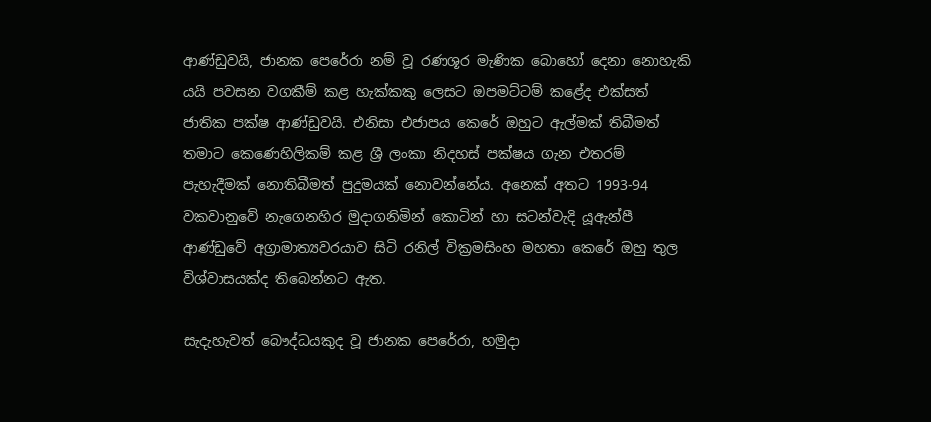ආණ්ඩුවයි, ජානක පෙරේරා නම් වූ රණශූර මැණික බොහෝ දෙනා නොහැකි යයි පවසන වගකීම් කළ හැක්කකු ලෙසට ඔපමට්ටම් කළේද එක්සත් ජාතික පක්ෂ ආණ්ඩුවයි. එනිසා එජාපය කෙරේ ඔහුට ඇල්මක් තිබීමත් තමාට කෙණෙහිලිකම් කළ ශ්‍රී ලංකා නිදහස් පක්ෂය ගැන එතරම් පැහැදීමක් නොතිබීමත් පුදුමයක් නොවන්නේය. අනෙක් අතට 1993-94 වකවානුවේ නැගෙනහිර මුදාගනිමින් කොටින් හා සටන්වැදි යූඇන්පී ආණ්ඩුවේ අග්‍රාමාත්‍යවරයාව සිටි රනිල් වික්‍රමසිංහ මහතා කෙරේ ඔහු තුල විශ්වාසයක්ද තිබෙන්නට ඇත.

සැදැහැවත් බෞද්ධයකුද වූ ජානක පෙරේරා, හමුදා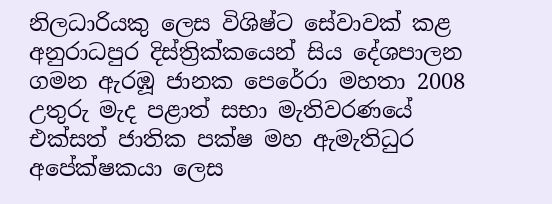නිලධාරියකු ලෙස විශිෂ්ට සේවාවක් කළ අනුරාධපුර දිස්ත්‍රික්කයෙන් සිය දේශපාලන ගමන ඇරඹූ ජානක පෙරේරා මහතා 2008 උතුරු මැද පළාත් සභා මැතිවරණයේ එක්සත් ජාතික පක්ෂ මහ ඇමැතිධුර අපේක්ෂකයා ලෙස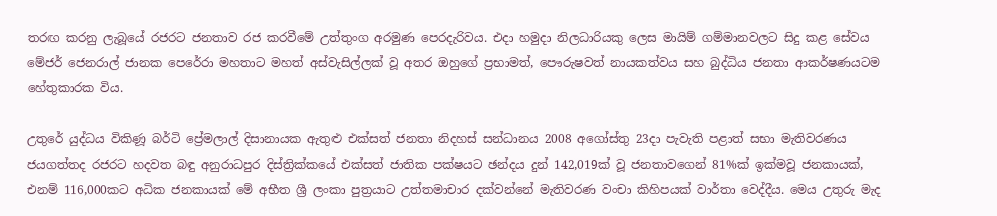තරඟ කරනු ලැබූයේ රජරට ජනතාව රජ කරවීමේ උත්තුංග අරමුණ පෙරදැරිවය. එදා හමුදා නිලධාරියකු ලෙස මායිම් ගම්මානවලට සිදු කළ සේවය මේජර් ජෙනරාල් ජානක පෙරේරා මහතාට මහත් අස්වැසිල්ලක් වූ අතර ඔහුගේ ප්‍රභාමත්, පෞරුෂවත් නායකත්වය සහ බුද්ධිය ජනතා ආකර්ෂණයටම හේතුකාරක විය.

උතුරේ යුද්ධය විකිණූ බර්ටි ප්‍රේමලාල් දිසානායක ඇතුළු එක්සත් ජනතා නිදහස් සන්ධානය 2008 අගෝස්තු 23දා පැවැති පළාත් සභා මැතිවරණය ජයගත්තද රජරට හදවත බඳු අනුරාධපුර දිස්ත්‍රික්කයේ එක්සත් ජාතික පක්ෂයට ඡන්දය දුන් 142,019ක් වූ ජනතාවගෙන් 81%ක් ඉක්මවූ ජනකායක්, එනම් 116,000කට අධික ජනකායක් මේ අභීත ශ්‍රී ලංකා පුත්‍රයාට උත්තමාචාර දක්වන්නේ මැතිවරණ වංචා කිහිපයක් වාර්තා වෙද්දීය. මෙය උතුරු මැද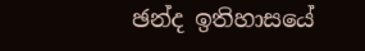ඡන්ද ඉතිහාසයේ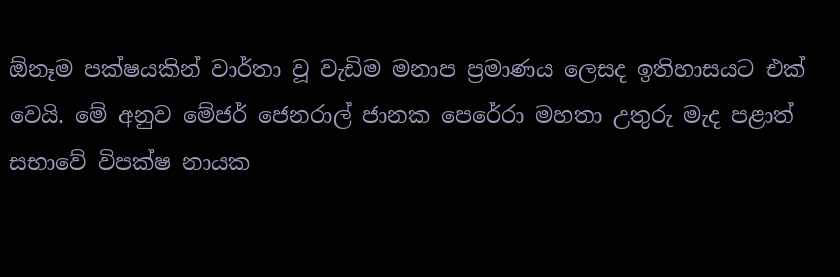ඕනෑම පක්ෂයකින් වාර්තා වූ වැඩිම මනාප ප්‍රමාණය ලෙසද ඉතිහාසයට එක් වෙයි. මේ අනුව මේජර් ජෙනරාල් ජානක පෙරේරා මහතා උතුරු මැද පළාත් සභාවේ විපක්ෂ නායක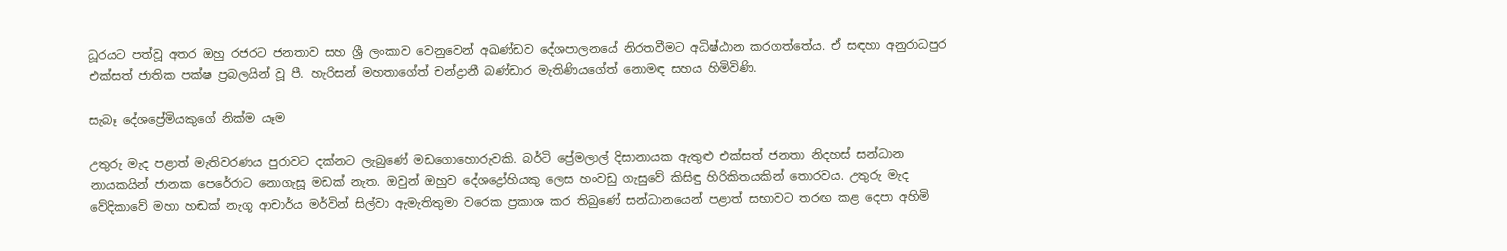ධූරයට පත්වූ අතර ඔහු රජරට ජනතාව සහ ශ්‍රී ලංකාව වෙනුවෙන් අඛණ්ඩව දේශපාලනයේ නිරතවීමට අධිෂ්ඨාන කරගත්තේය. ඒ සඳහා අනුරාධපුර එක්සත් ජාතික පක්ෂ ප්‍රබලයින් වූ පී. හැරිසන් මහතාගේත් චන්ද්‍රානී බණ්ඩාර මැතිණියගේත් නොමඳ සහය හිමිවිණි.

සැබෑ දේශප්‍රේමියකුගේ නික්ම යෑම

උතුරු මැද පළාත් මැතිවරණය පුරාවට දක්නට ලැබුණේ මඩගොහොරුවකි. බර්ටි ප්‍රේමලාල් දිසානායක ඇතුළු එක්සත් ජනතා නිදහස් සන්ධාන නායකයින් ජානක පෙරේරාට නොගැසූ මඩක් නැත. ඔවුන් ඔහුව දේශද්‍රෝහියකු ලෙස හංවඩු ගැසුවේ කිසිඳු හිරිකිතයකින් තොරවය. උතුරු මැද වේදිකාවේ මහා හඬක් නැගූ ආචාර්ය මර්වින් සිල්වා ඇමැතිතුමා වරෙක ප්‍රකාශ කර තිබුණේ සන්ධානයෙන් පළාත් සභාවට තරඟ කළ දෙපා අහිමි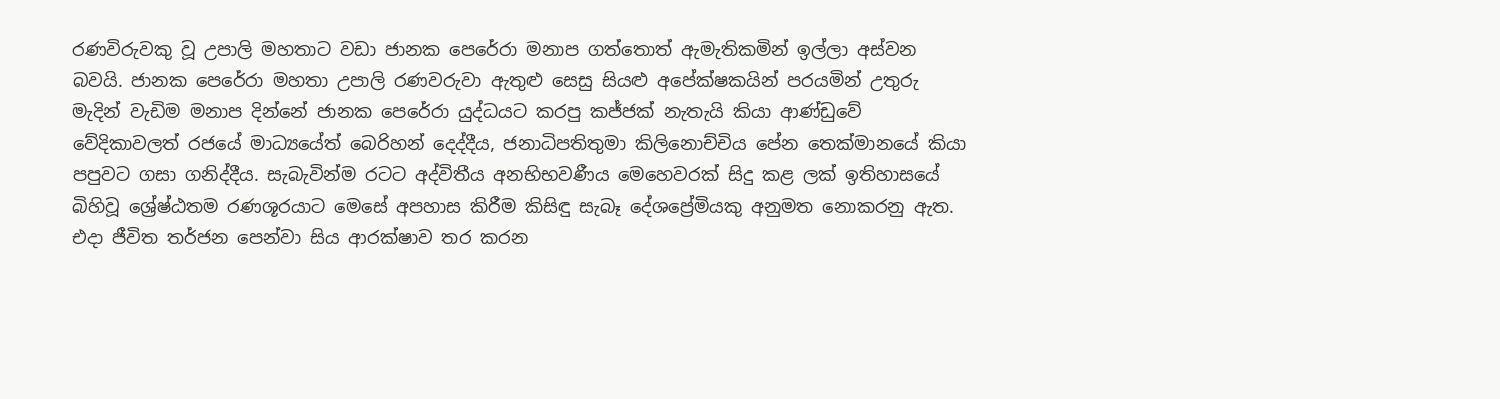රණවිරුවකු වූ උපාලි මහතාට වඩා ජානක පෙරේරා මනාප ගත්තොත් ඇමැතිකමින් ඉල්ලා අස්වන බවයි. ජානක පෙරේරා මහතා උපාලි රණවරුවා ඇතුළු සෙසු සියළු අපේක්ෂකයින් පරයමින් උතුරු මැදින් වැඩිම මනාප දින්නේ ජානක පෙරේරා යුද්ධයට කරපු කජ්ජක් නැතැයි කියා ආණ්ඩුවේ වේදිකාවලත් රජයේ මාධ්‍යයේත් බෙරිහන් දෙද්දීය, ජනාධිපතිතුමා කිලිනොච්චිය පේන තෙක්මානයේ කියා පපුවට ගසා ගනිද්දීය. සැබැවින්ම රටට අද්විතීය අනභිභවණීය මෙහෙවරක් සිදු කළ ලක් ඉතිහාසයේ බිහිවූ ශ්‍රේෂ්ඨතම රණශූරයාට මෙසේ අපහාස කිරීම කිසිඳු සැබෑ දේශප්‍රේමියකු අනුමත නොකරනු ඇත. එදා ජීවිත තර්ජන පෙන්වා සිය ආරක්ෂාව තර කරන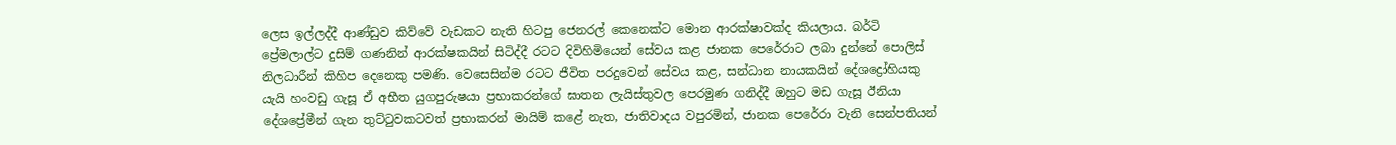ලෙස ඉල්ලද්දී ආණ්ඩුව කිව්වේ වැඩකට නැති හිටපු ජෙනරල් කෙනෙක්ට මොන ආරක්ෂාවක්ද කියලාය. බර්ටි ප්‍රේමලාල්ට දුසිම් ගණනින් ආරක්ෂකයින් සිටිද්දී රටට දිවිහිමියෙන් සේවය කළ ජානක පෙරේරාට ලබා දුන්නේ පොලිස් නිලධාරීන් කිහිප දෙනෙකු පමණි. වෙසෙසින්ම රටට ජීවිත පරදුවෙන් සේවය කළ, සන්ධාන නායකයින් දේශද්‍රෝහියකු යැයි හංවඩු ගැසූ ඒ අභීත යුගපුරුෂයා ප්‍රභාකරන්ගේ ඝාතන ලැයිස්තුවල පෙරමුණ ගනිද්දී ඔහුට මඩ ගැසූ ඊනියා දේශප්‍රේමීන් ගැන තුට්ටුවකටවත් ප්‍රභාකරන් මායිම් කළේ නැත, ජාතිවාදය වපුරමින්, ජානක පෙරේරා වැනි සෙන්පතියන්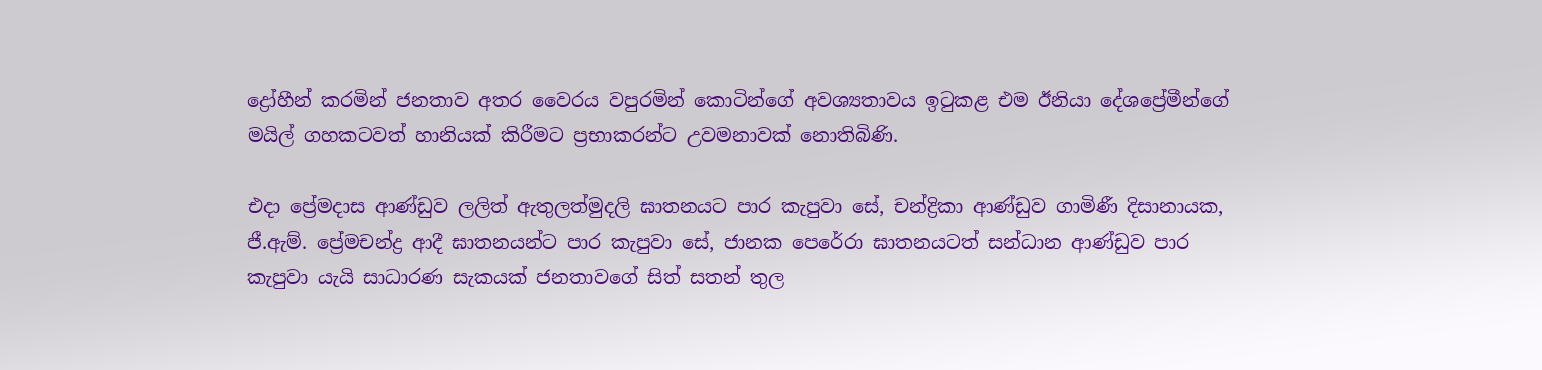ද්‍රෝහීන් කරමින් ජනතාව අතර වෛරය වපුරමින් කොටින්ගේ අවශ්‍යතාවය ඉටුකළ එම ඊනියා දේශප්‍රේමීන්ගේ මයිල් ගහකටවත් හානියක් කිරීමට ප්‍රභාකරන්ට උවමනාවක් නොතිබිණි.

එදා ප්‍රේමදාස ආණ්ඩුව ලලිත් ඇතුලත්මුදලි ඝාතනයට පාර කැපුවා සේ, චන්ද්‍රිකා ආණ්ඩුව ගාමිණී දිසානායක, ජී.ඇම්. ප්‍රේමචන්ද්‍ර ආදී ඝාතනයන්ට පාර කැපුවා සේ, ජානක පෙරේරා ඝාතනයටත් සන්ධාන ආණ්ඩුව පාර කැපුවා යැයි සාධාරණ සැකයක් ජනතාවගේ සිත් සතන් තුල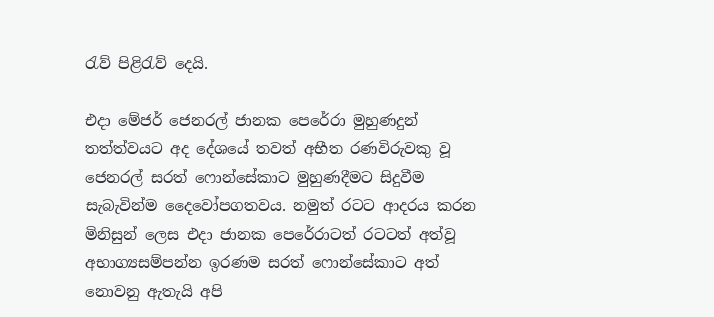රැව් පිළිරැව් දෙයි.

එදා මේජර් ජෙනරල් ජානක පෙරේරා මුහුණදුන් තත්ත්වයට අද දේශයේ තවත් අභීත රණවිරුවකු වූ ජෙනරල් සරත් ෆොන්සේකාට මුහුණදීමට සිදුවීම සැබැවින්ම දෛවෝපගතවය. නමුත් රටට ආදරය කරන මිනිසුන් ලෙස එදා ජානක පෙරේරාටත් රටටත් අත්වූ අභාග්‍යසම්පන්න ඉරණම සරත් ෆොන්සේකාට අත් නොවනු ඇතැයි අපි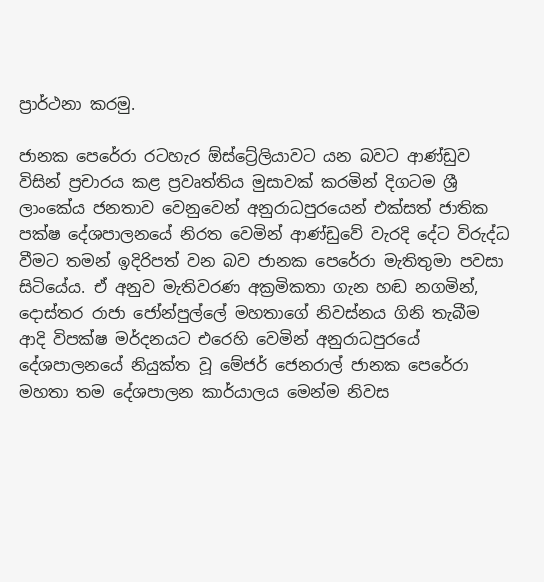ප්‍රාර්ථනා කරමු.

ජානක පෙරේරා රටහැර ඕස්ට්‍රේලියාවට යන බවට ආණ්ඩුව විසින් ප්‍රචාරය කළ ප්‍රවෘත්තිය මුසාවක් කරමින් දිගටම ශ්‍රී ලාංකේය ජනතාව වෙනුවෙන් අනුරාධපුරයෙන් එක්සත් ජාතික පක්ෂ දේශපාලනයේ නිරත වෙමින් ආණ්ඩුවේ වැරදි දේට විරුද්ධ වීමට තමන් ඉදිරිපත් වන බව ජානක පෙරේරා මැතිතුමා පවසා සිටියේය. ඒ අනුව මැතිවරණ අක්‍රමිකතා ගැන හඬ නගමින්, දොස්තර රාජා ජෝන්පුල්ලේ මහතාගේ නිවස්නය ගිනි තැබීම ආදි විපක්ෂ මර්දනයට එරෙහි වෙමින් අනුරාධපුරයේ දේශපාලනයේ නියුක්ත වූ මේජර් ජෙනරාල් ජානක පෙරේරා මහතා තම දේශපාලන කාර්යාලය මෙන්ම නිවස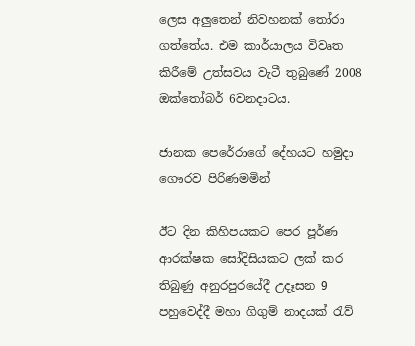ලෙස අලුතෙන් නිවහනක් තෝරා ගත්තේය. එම කාර්යාලය විවෘත කිරීමේ උත්සවය වැටී තුබුණේ 2008 ඔක්තෝබර් 6වනදාටය.

ජානක පෙරේරාගේ දේහයට හමුදා ගෞරව පිරිණමමින්

ඊට දින කිහිපයකට පෙර පූර්ණ ආරක්ෂක සෝදිසියකට ලක් කර තිබුණු අනුරපුරයේදී උදෑසන 9 පහුවෙද්දී මහා ගිගුම් නාදයක් රැව්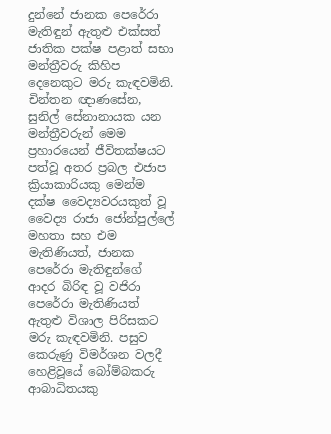දුන්නේ ජානක පෙරේරා මැතිඳුන් ඇතුළු එක්සත් ජාතික පක්ෂ පළාත් සභා මන්ත්‍රීවරු කිහිප දෙනෙකුට මරු කැඳවමිනි. චින්තන ඥාණසේන, සුනිල් සේනානායක යන මන්ත්‍රීවරුන් මෙම ප්‍රහාරයෙන් ජීවිතක්ෂයට පත්වූ අතර ප්‍රබල එජාප ක්‍රියාකාරියකු මෙන්ම දක්ෂ වෛද්‍යවරයකුත් වූ වෛද්‍ය රාජා ජෝන්පුල්ලේ මහතා සහ එම මැතිණියත්, ජානක පෙරේරා මැතිඳුන්ගේ ආදර බිරිඳ වූ වජිරා පෙරේරා මැතිණියත් ඇතුළු විශාල පිරිසකට මරු කැඳවමිනි. පසුව කෙරුණු විමර්ශන වලදී හෙළිවූයේ බෝම්බකරු ආබාධිතයකු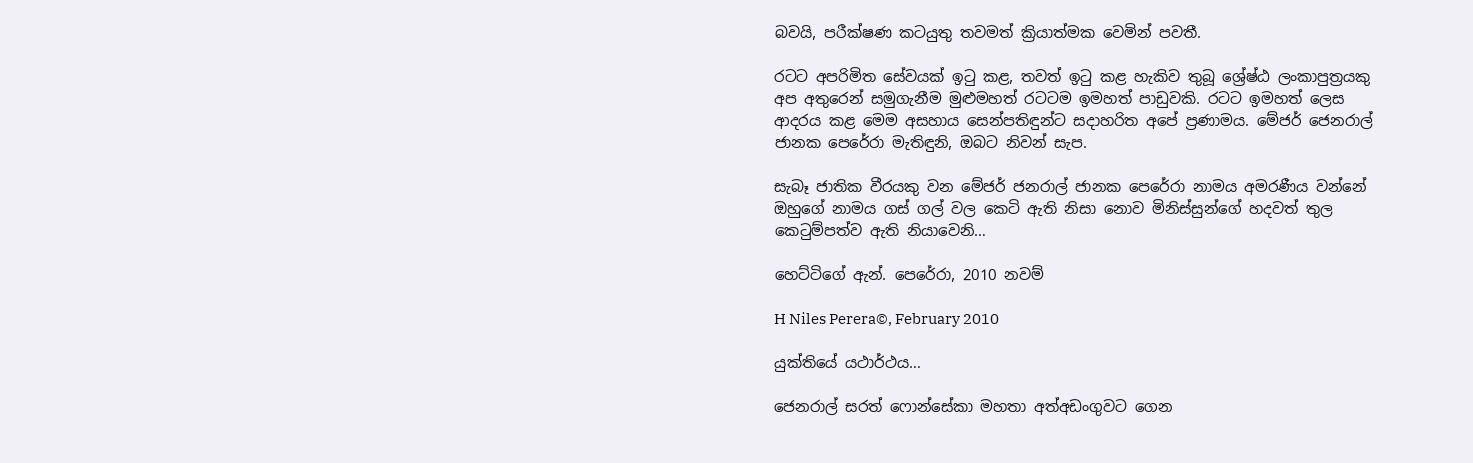බවයි, පරීක්ෂණ කටයුතු තවමත් ක්‍රියාත්මක වෙමින් පවතී.

රටට අපරිමිත සේවයක් ඉටු කළ, තවත් ඉටු කළ හැකිව තුබූ ශ්‍රේෂ්ඨ ලංකාපුත්‍රයකු අප අතුරෙන් සමුගැනීම මුළුමහත් රටටම ඉමහත් පාඩුවකි. රටට ඉමහත් ලෙස ආදරය කළ මෙම අසහාය සෙන්පතිඳුන්ට සදාහරිත අපේ ප්‍රණාමය. මේජර් ජෙනරාල් ජානක පෙරේරා මැතිඳුනි, ඔබට නිවන් සැප.

සැබෑ ජාතික වීරයකු වන මේජර් ජනරාල් ජානක පෙරේරා නාමය අමරණීය වන්නේ ඔහුගේ නාමය ගස් ගල් වල කෙටි ඇති නිසා නොව මිනිස්සුන්ගේ හදවත් තුල කෙටුම්පත්ව ඇති නියාවෙනි…

හෙට්ටිගේ ඇන්. පෙරේරා, 2010 නවම්

H Niles Perera©, February 2010

යුක්තියේ යථාර්ථය…

ජෙනරාල් සරත් ෆොන්සේකා මහතා අත්අඩංගුවට ගෙන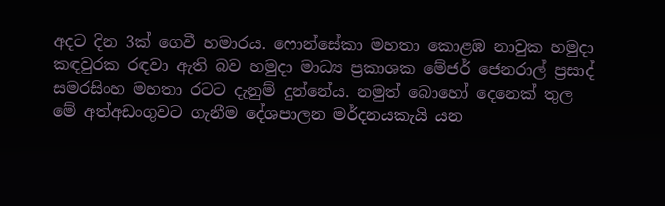අදට දින 3ක් ගෙවී හමාරය. ෆොන්සේකා මහතා කොළඹ නාවුක හමුදා කඳවුරක රඳවා ඇති බව හමුදා මාධ්‍ය ප්‍රකාශක මේජර් ජෙනරාල් ප්‍රසාද් සමරසිංහ මහතා රටට දැනුම් දුන්නේය. නමුත් බොහෝ දෙනෙක් තුල මේ අත්අඩංගුවට ගැනීම දේශපාලන මර්දනයකැයි යන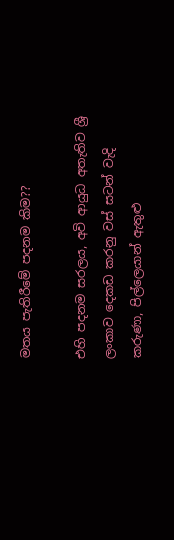මතය පැතිරීමේ පදනම කිම??

එහි පදනම සරලය, අවි ආයුධ අතැතිව ශ්‍රී ලංකාව දෙකඩ කරනු වස් සටන් වැදි කරුණා, පිල්ලෙයාන් ඇතුළු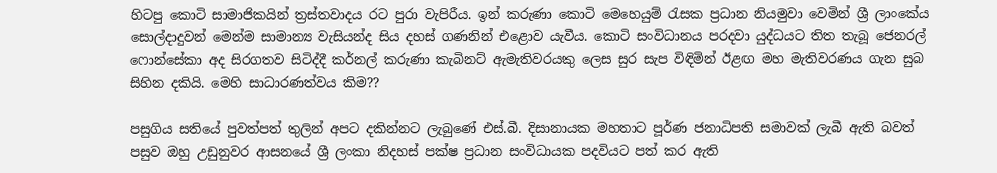හිටපු කොටි සාමාජිකයින් ත්‍රස්තවාදය රට පුරා වැපිරීය. ඉන් කරුණා කොටි මෙහෙයුම් රැසක ප්‍රධාන නියමුවා වෙමින් ශ්‍රී ලාංකේය සොල්දාදුවන් මෙන්ම සාමාන්‍ය වැසියන්ද සිය දහස් ගණනින් එළොව යැවීය. කොටි සංවිධානය පරදවා යුද්ධයට තිත තැබූ ජෙනරල් ෆොන්සේකා අද සිරගතව සිටිද්දී කර්නල් කරුණා කැබිනට් ඇමැතිවරයකු ලෙස සුර සැප විඳිමින් ඊළඟ මහ මැතිවරණය ගැන සුබ සිහින දකියි. මෙහි සාධාරණත්වය කිම??

පසුගිය සතියේ පුවත්පත් තුලින් අපට දකින්නට ලැබුණේ එස්.බී. දිසානායක මහතාට පූර්ණ ජනාධිපති සමාවක් ලැබී ඇති බවත් පසුව ඔහු උඩුනුවර ආසනයේ ශ්‍රී ලංකා නිදහස් පක්ෂ ප්‍රධාන සංවිධායක පදවියට පත් කර ඇති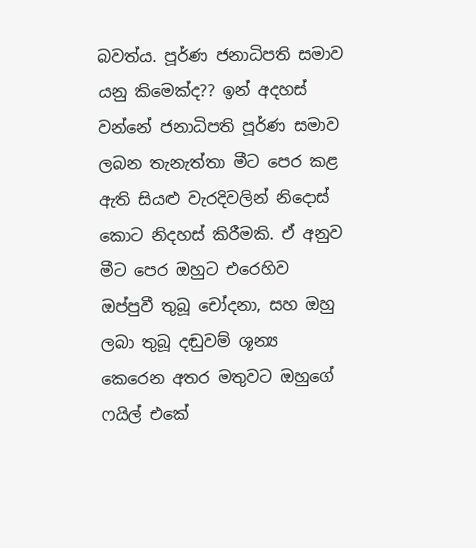බවත්ය. පූර්ණ ජනාධිපති සමාව යනු කිමෙක්ද?? ඉන් අදහස් වන්නේ ජනාධිපති පූර්ණ සමාව ලබන තැනැත්තා මීට පෙර කළ ඇති සියළු වැරදිවලින් නිදොස් කොට නිදහස් කිරීමකි. ඒ අනුව මීට පෙර ඔහුට එරෙහිව ඔප්පුවී තුබූ චෝදනා, සහ ඔහු ලබා තුබූ දඬුවම් ශූන්‍ය කෙරෙන අතර මතුවට ඔහුගේ ෆයිල් එකේ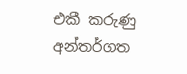එකී කරුණු අන්තර්ගත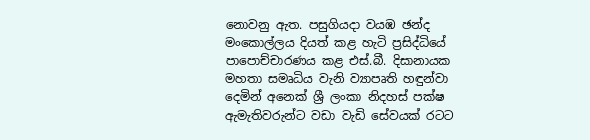නොවනු ඇත. පසුගියදා වයඹ ඡන්ද මංකොල්ලය දියත් කළ හැටි ප්‍රසිද්ධියේ පාපොච්චාරණය කළ එස්.බී. දිසානායක මහතා සමෘධිය වැනි ව්‍යාපෘති හඳුන්වා දෙමින් අනෙක් ශ්‍රී ලංකා නිදහස් පක්ෂ ඇමැතිවරුන්ට වඩා වැඩි සේවයක් රටට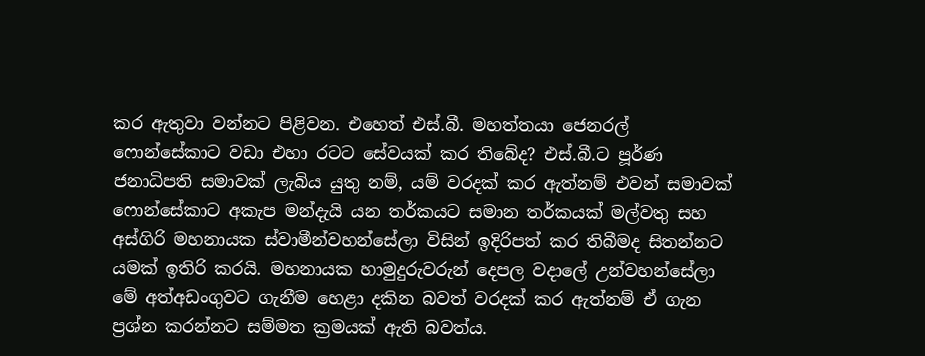කර ඇතුවා වන්නට පිළිවන. එහෙත් එස්.බී. මහත්තයා ජෙනරල් ෆොන්සේකාට වඩා එහා රටට සේවයක් කර තිබේද? එස්.බී.ට පූර්ණ ජනාධිපති සමාවක් ලැබිය යුතු නම්, යම් වරදක් කර ඇත්නම් එවන් සමාවක් ෆොන්සේකාට අකැප මන්දැයි යන තර්කයට සමාන තර්කයක් මල්වතු සහ අස්ගිරි මහනායක ස්වාමීන්වහන්සේලා විසින් ඉදිරිපත් කර තිබීමද සිතන්නට යමක් ඉතිරි කරයි. මහනායක හාමුදුරුවරුන් දෙපල වදාලේ උන්වහන්සේලා මේ අත්අඩංගුවට ගැනීම හෙළා දකින බවත් වරදක් කර ඇත්නම් ඒ ගැන ප්‍රශ්න කරන්නට සම්මත ක්‍රමයක් ඇති බවත්ය.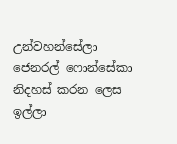උන්වහන්සේලා ජෙනරල් ෆොන්සේකා නිදහස් කරන ලෙස ඉල්ලා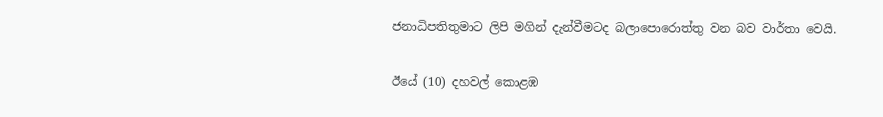ජනාධිපතිතුමාට ලිපි මගින් දැන්වීමටද බලාපොරොත්තු වන බව වාර්තා වෙයි.

ඊයේ (10) දහවල් කොළඹ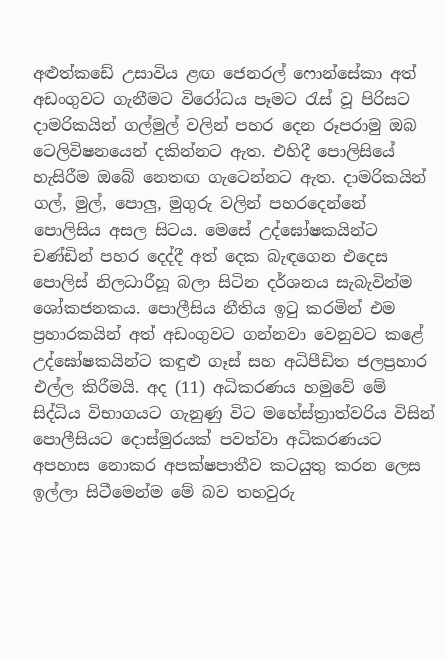අළුත්කඩේ උසාවිය ළඟ ජෙනරල් ෆොන්සේකා අත් අඩංගුවට ගැනීමට විරෝධය පෑමට රැස් වූ පිරිසට දාමරිකයින් ගල්මුල් වලින් පහර දෙන රූපරාමු ඔබ ටෙලිවිෂනයෙන් දකින්නට ඇත. එහිදී පොලිසියේ හැසිරීම ඔබේ නෙතඟ ගැටෙන්නට ඇත. දාමරිකයින් ගල්, මුල්, පොලු, මුගුරු වලින් පහරදෙන්නේ පොලිසිය අසල සිටය. මෙසේ උද්ඝෝෂකයින්ට චණ්ඩින් පහර දෙද්දී අත් දෙක බැඳගෙන එදෙස පොලිස් නිලධාරීහූ බලා සිටින දර්ශනය සැබැවින්ම ශෝකජනකය. පොලීසිය නීතිය ඉටු කරමින් එම ප්‍රහාරකයින් අත් අඩංගුවට ගන්නවා වෙනුවට කළේ උද්ඝෝෂකයින්ට කඳුළු ගෑස් සහ අධිපීඩිත ජලප්‍රහාර එල්ල කිරීමයි. අද (11) අධිකරණය හමුවේ මේ සිද්ධිය විභාගයට ගැනුණු විට මහේස්ත්‍රාත්වරිය විසින් පොලීසියට දොස්මුරයක් පවත්වා අධිකරණයට අපහාස නොකර අපක්ෂපාතීව කටයුතු කරන ලෙස ඉල්ලා සිටීමෙන්ම මේ බව තහවුරු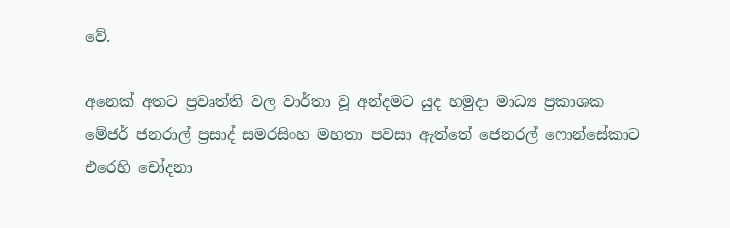වේ.

අනෙක් අතට ප්‍රවෘත්ති වල වාර්තා වූ අන්දමට යුද හමුදා මාධ්‍ය ප්‍රකාශක මේජර් ජනරාල් ප්‍රසාද් සමරසිංහ මහතා පවසා ඇත්තේ ජෙනරල් ෆොන්සේකාට එරෙහි චෝදනා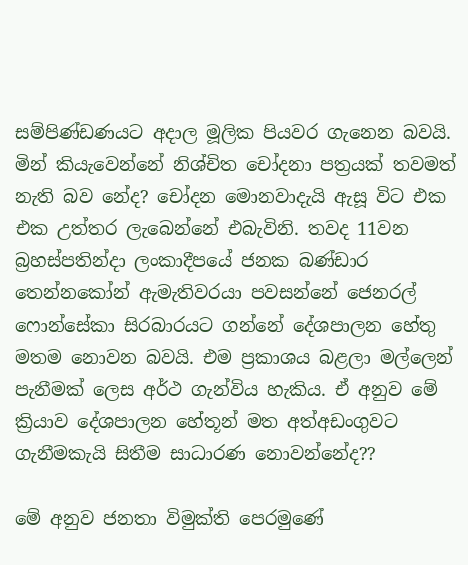සම්පිණ්ඩණයට අදාල මූලික පියවර ගැනෙන බවයි. මින් කියැවෙන්නේ නිශ්චිත චෝදනා පත්‍රයක් තවමත් නැති බව නේද? චෝදන මොනවාදැයි ඇසූ විට එක එක උත්තර ලැබෙන්නේ එබැවිනි. තවද 11වන බ්‍රහස්පතින්දා ලංකාදීපයේ ජනක බණ්ඩාර තෙන්නකෝන් ඇමැතිවරයා පවසන්නේ ජෙනරල් ෆොන්සේකා සිරබාරයට ගන්නේ දේශපාලන හේතු මතම නොවන බවයි. එම ප්‍රකාශය බළලා මල්ලෙන් පැනීමක් ලෙස අර්ථ ගැන්විය හැකිය. ඒ අනුව මේ ක්‍රියාව දේශපාලන හේතූන් මත අත්අඩංගුවට ගැනීමකැයි සිතීම සාධාරණ නොවන්නේද??

මේ අනුව ජනතා විමුක්ති පෙරමුණේ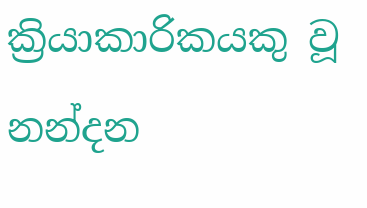ක්‍රියාකාරිකයකු වූ නන්දන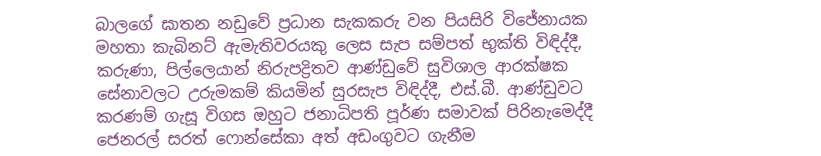බාලගේ ඝාතන නඩුවේ ප්‍රධාන සැකකරු වන පියසිරි විජේනායක මහතා කැබිනට් ඇමැතිවරයකු ලෙස සැප සම්පත් භුක්ති විඳිද්දී, කරුණා, පිල්ලෙයාන් නිරුපද්‍රිතව ආණ්ඩුවේ සුවිශාල ආරක්ෂක සේනාවලට උරුමකම් කියමින් සුරසැප විඳිද්දී, එස්.බී. ආණ්ඩුවට කරණම් ගැසූ විගස ඔහුට ජනාධිපති පූර්ණ සමාවක් පිරිනැමෙද්දී ජෙනරල් සරත් ෆොන්සේකා අත් අඩංගුවට ගැනීම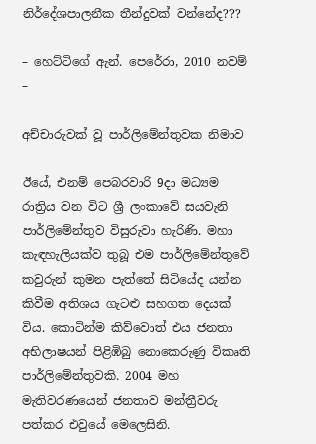නිර්දේශපාලනීක තීන්දුවක් වන්නේද???

– හෙට්ටිගේ ඇන්. පෙරේරා, 2010 නවම් –

අච්චාරුවක් වූ පාර්ලිමේන්තුවක නිමාව

ඊයේ, එනම් පෙබරවාරි 9දා මධ්‍යම රාත්‍රිය වන විට ශ්‍රී ලංකාවේ සයවැනි පාර්ලිමේන්තුව විසුරුවා හැරිණි. මහා කැඳහැලියක්ව තුබූ එම පාර්ලිමේන්තුවේ කවුරුන් කුමන පැත්තේ සිටියේද යන්න කිවීම අතිශය ගැටළු සහගත දෙයක් විය. කොටින්ම කිව්වොත් එය ජනතා අභිලාෂයන් පිළිඹිබු නොකෙරුණු විකෘති පාර්ලිමේන්තුවකි. 2004 මහ මැතිවරණයෙන් ජනතාව මන්ත්‍රීවරු පත්කර එවුයේ මෙලෙසිනි.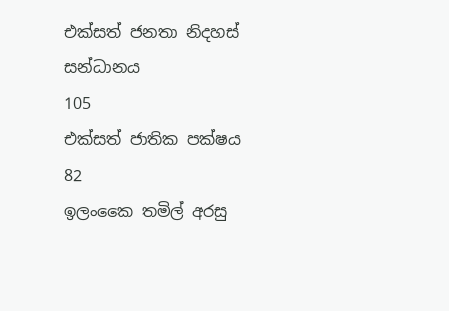එක්සත් ජනතා නිදහස් සන්ධානය                     105
එක්සත් ජාතික පක්ෂය                                  82
ඉලංකෛ තමිල් අරසු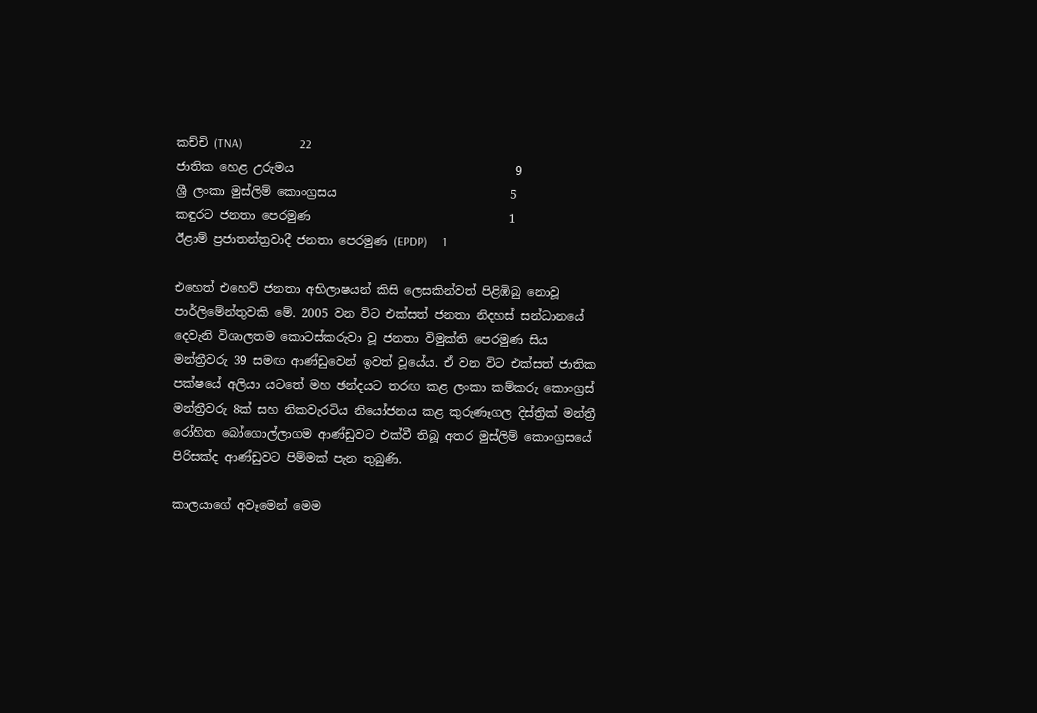කච්චි (TNA)                   22
ජාතික හෙළ උරුමය                                     9
ශ්‍රී ලංකා මුස්ලිම් කොංග්‍රසය                             5
කඳුරට ජනතා පෙරමුණ                                 1
ඊළාම් ප්‍රජාතන්ත්‍රවාදී ජනතා පෙරමුණ (EPDP)     1

එහෙත් එහෙව් ජනතා අභිලාෂයන් කිසි ලෙසකින්වත් පිළිඹිබු නොවූ පාර්ලිමේන්තුවකි මේ. 2005 වන විට එක්සත් ජනතා නිදහස් සන්ධානයේ දෙවැනි විශාලතම කොටස්කරුවා වූ ජනතා විමුක්ති පෙරමුණ සිය මන්ත්‍රීවරු 39 සමඟ ආණ්ඩුවෙන් ඉවත් වූයේය. ඒ වන විට එක්සත් ජාතික පක්ෂයේ අලියා යටතේ මහ ඡන්දයට තරඟ කළ ලංකා කම්කරු කොංග්‍රස් මන්ත්‍රීවරු 8ක් සහ නිකවැරටිය නියෝජනය කළ කුරුණෑගල දිස්ත්‍රික් මන්ත්‍රී රෝහිත බෝගොල්ලාගම ආණ්ඩුවට එක්වී තිබූ අතර මුස්ලිම් කොංග්‍රසයේ පිරිසක්ද ආණ්ඩුවට පිම්මක් පැන තුබුණි.

කාලයාගේ අවෑමෙන් මෙම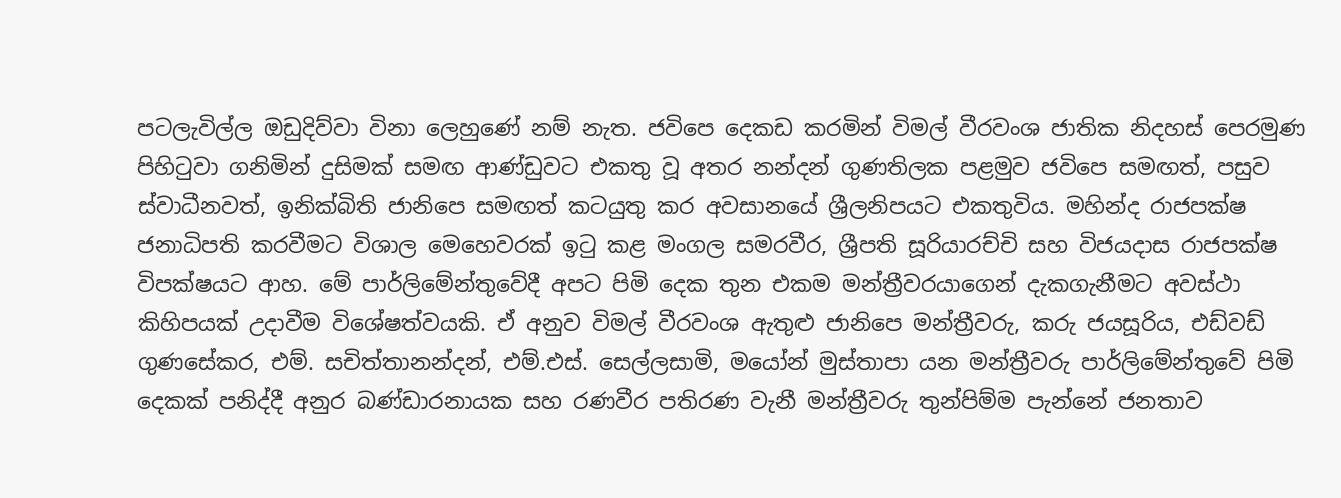පටලැවිල්ල ඔඩුදිව්වා විනා ලෙහුණේ නම් නැත. ජවිපෙ දෙකඩ කරමින් විමල් වීරවංශ ජාතික නිදහස් පෙරමුණ පිහිටුවා ගනිමින් දුසිමක් සමඟ ආණ්ඩුවට එකතු වූ අතර නන්දන් ගුණතිලක පළමුව ජවිපෙ සමඟත්, පසුව ස්වාධීනවත්, ඉනික්බිති ජානිපෙ සමඟත් කටයුතු කර අවසානයේ ශ්‍රීලනිපයට එකතුවිය. මහින්ද රාජපක්ෂ ජනාධිපති කරවීමට විශාල මෙහෙවරක් ඉටු කළ මංගල සමරවීර, ශ්‍රීපති සූරියාරච්චි සහ විජයදාස රාජපක්ෂ විපක්ෂයට ආහ. මේ පාර්ලිමේන්තුවේදී අපට පිමි දෙක තුන එකම මන්ත්‍රීවරයාගෙන් දැකගැනීමට අවස්ථා කිහිපයක් උදාවීම විශේෂත්වයකි. ඒ අනුව විමල් වීරවංශ ඇතුළු ජානිපෙ මන්ත්‍රීවරු, කරු ජයසූරිය, එඩ්වඩ් ගුණසේකර, එම්. සචිත්තානන්දන්, එම්.එස්. සෙල්ලසාමි, මයෝන් මුස්තාපා යන මන්ත්‍රීවරු පාර්ලිමේන්තුවේ පිමි  දෙකක් පනිද්දී අනුර බණ්ඩාරනායක සහ රණවීර පතිරණ වැනී මන්ත්‍රීවරු තුන්පිම්ම පැන්නේ ජනතාව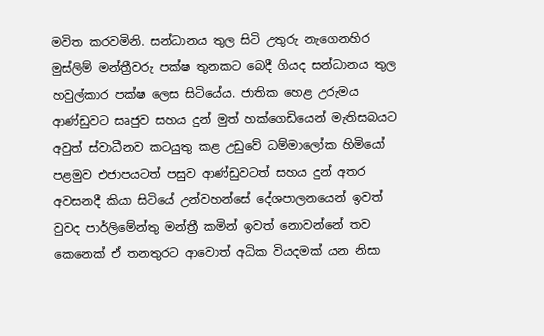මවිත කරවමිනි. සන්ධානය තුල සිටි උතුරු නැගෙනහිර මුස්ලිම් මන්ත්‍රීවරු පක්ෂ තුනකට බෙදී ගියද සන්ධානය තුල හවුල්කාර පක්ෂ ලෙස සිටියේය. ජාතික හෙළ උරුමය ආණ්ඩුවට සෘජුව සහය දුන් මුත් හක්ගෙඩියෙන් මැතිසබයට අවුත් ස්වාධීනව කටයුතු කළ උඩුවේ ධම්මාලෝක හිමියෝ පළමුව එජාපයටත් පසුව ආණ්ඩුවටත් සහය දුන් අතර අවසනදී කියා සිටියේ උන්වහන්සේ දේශපාලනයෙන් ඉවත් වුවද පාර්ලිමේන්තු මන්ත්‍රී කමින් ඉවත් නොවන්නේ තව කෙනෙක් ඒ තනතුරට ආවොත් අධික වියදමක් යන නිසා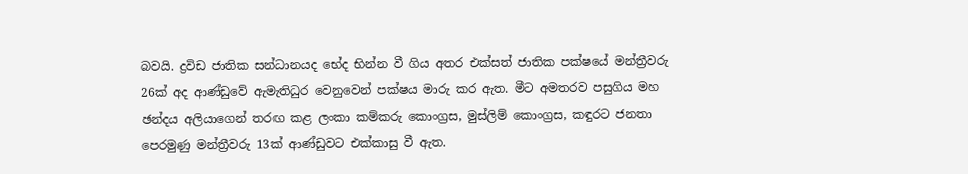බවයි. ද්‍රවිඩ ජාතික සන්ධානයද භේද භින්න වී ගිය අතර එක්සත් ජාතික පක්ෂයේ මන්ත්‍රීවරු 26ක් අද ආණ්ඩුවේ ඇමැතිධුර වෙනුවෙන් පක්ෂය මාරු කර ඇත. මීට අමතරව පසුගිය මහ ඡන්දය අලියාගෙන් තරඟ කළ ලංකා කම්කරු කොංග්‍රස, මුස්ලිම් කොංග්‍රස, කඳුරට ජනතා පෙරමුණු මන්ත්‍රීවරු 13ක් ආණ්ඩුවට එක්කාසු වී ඇත.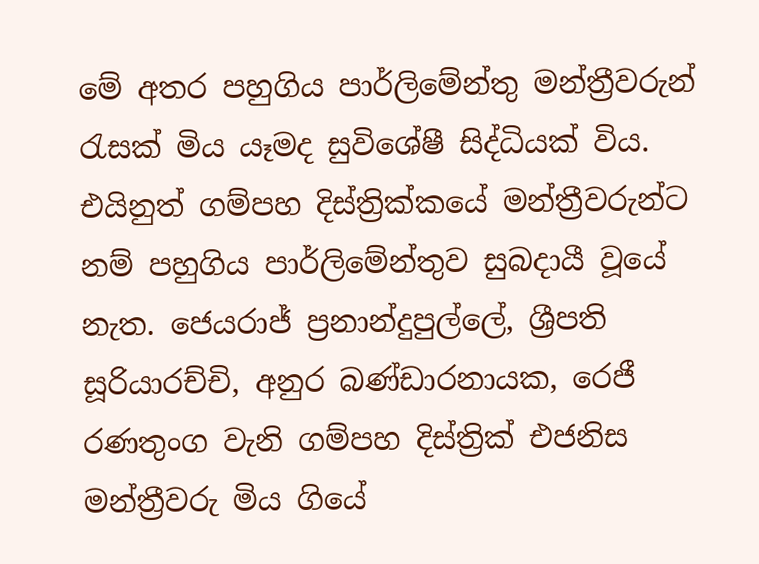මේ අතර පහුගිය පාර්ලිමේන්තු මන්ත්‍රීවරුන් රැසක් මිය යෑමද සුවිශේෂී සිද්ධියක් විය. එයිනුත් ගම්පහ දිස්ත්‍රික්කයේ මන්ත්‍රීවරුන්ට නම් පහුගිය පාර්ලිමේන්තුව සුබදායී වූයේ නැත. ජෙයරාජ් ප්‍රනාන්දුපුල්ලේ, ශ්‍රීපති සූරියාරච්චි, අනුර බණ්ඩාරනායක, රෙජී රණතුංග වැනි ගම්පහ දිස්ත්‍රික් එජනිස මන්ත්‍රීවරු මිය ගියේ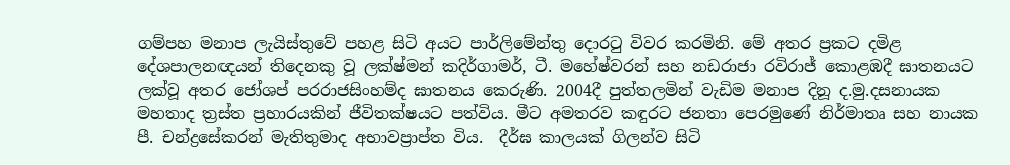ගම්පහ මනාප ලැයිස්තුවේ පහළ සිටි අයට පාර්ලිමේන්තු දොරටු විවර කරමිනි. මේ අතර ප්‍රකට දමිළ දේශපාලනඥයන් තිදෙනකු වූ ලක්ෂ්මන් කදිර්ගාමර්, ටී. මහේෂ්වරන් සහ නඩරාජා රවිරාජ් කොළඹදී ඝාතනයට ලක්වූ අතර ජෝශප් පරරාජසිංහම්ද ඝාතනය කෙරුණි. 2004දී පුත්තලමින් වැඩිම මනාප දිනූ ද.මු.දසනායක මහතාද ත්‍රස්ත ප්‍රහාරයකින් ජීවිතක්ෂයට පත්විය. මීට අමතරව කඳුරට ජනතා පෙරමුණේ නිර්මාතෘ සහ නායක පී. චන්ද්‍රසේකරන් මැතිතුමාද අභාවප්‍රාප්ත විය.  දීර්ඝ කාලයක් ගිලන්ව සිටි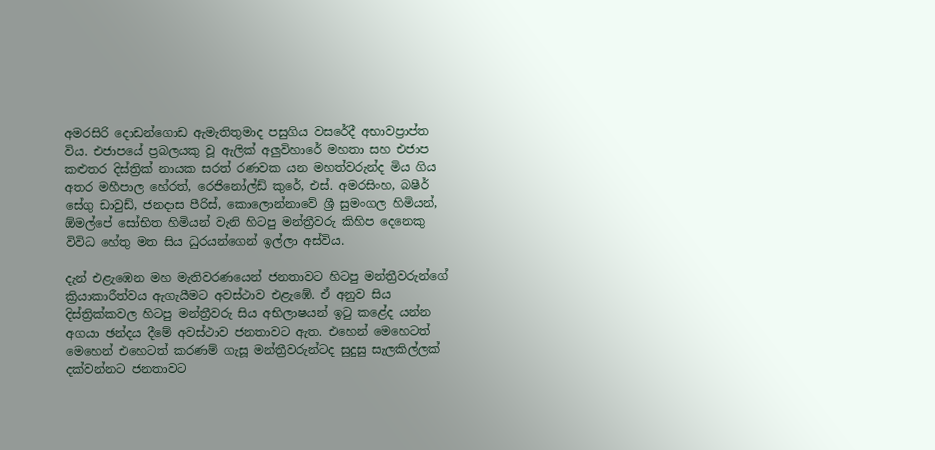අමරසිරි දොඩන්ගොඩ ඇමැතිතුමාද පසුගිය වසරේදී අභාවප්‍රාප්ත විය. එජාපයේ ප්‍රබලයකු වූ ඇලික් අලුවිහාරේ මහතා සහ එජාප කළුතර දිස්ත්‍රික් නායක සරත් රණවක යන මහත්වරුන්ද මිය ගිය අතර මහීපාල හේරත්, රෙජිනෝල්ඩ් කුරේ, එස්. අමරසිංහ, බෂීර් සේගු ඩාවුඩ්, ජනදාස පීරිස්, කොලොන්නාවේ ශ්‍රී සුමංගල හිමියන්, ඕමල්පේ සෝභිත හිමියන් වැනි හිටපු මන්ත්‍රීවරු කිහිප දෙනෙකු විවිධ හේතු මත සිය ධුරයන්ගෙන් ඉල්ලා අස්විය.

දැන් එළැඹෙන මහ මැතිවරණයෙන් ජනතාවට හිටපු මන්ත්‍රීවරුන්ගේ ක්‍රියාකාරීත්වය ඇගැයීමට අවස්ථාව එළැඹේ. ඒ අනුව සිය දිස්ත්‍රික්කවල හිටපු මන්ත්‍රීවරු සිය අභිලාෂයන් ඉටු කළේද යන්න අගයා ඡන්දය දීමේ අවස්ථාව ජනතාවට ඇත. එහෙන් මෙහෙටත් මෙහෙන් එහෙටත් කරණම් ගැසූ මන්ත්‍රීවරුන්ටද සුදුසු සැලකිල්ලක් දක්වන්නට ජනතාවට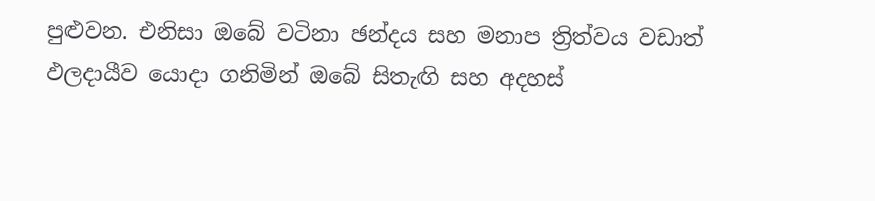පුළුවන. එනිසා ඔබේ වටිනා ඡන්දය සහ මනාප ත්‍රිත්වය වඩාත් ඵලදායීව යොදා ගනිමින් ඔබේ සිතැඟි සහ අදහස්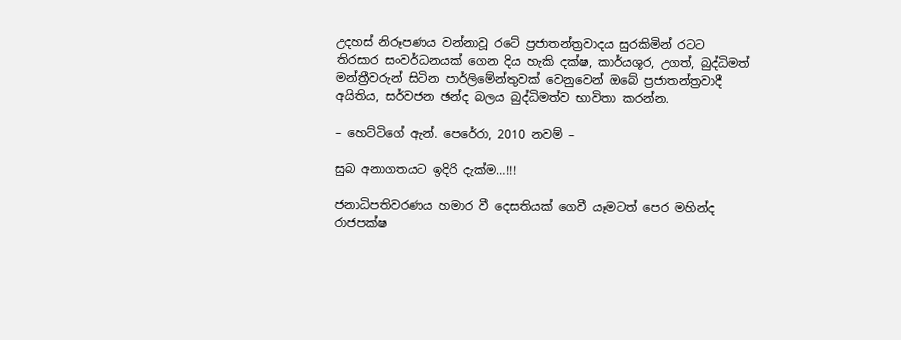උදහස් නිරූපණය වන්නාවූ රටේ ප්‍රජාතන්ත්‍රවාදය සුරකිමින් රටට තිරසාර සංවර්ධනයක් ගෙන දිය හැකි දක්ෂ, කාර්යශූර, උගත්, බුද්ධිමත්  මන්ත්‍රීවරුන් සිටින පාර්ලිමේන්තුවක් වෙනුවෙන් ඔබේ ප්‍රජාතන්ත්‍රවාදී අයිතිය, සර්වජන ඡන්ද බලය බුද්ධිමත්ව භාවිතා කරන්න.

– හෙට්ටිගේ ඇන්. පෙරේරා, 2010 නවම් –

සුබ අනාගතයට ඉදිරි දැක්ම…!!!

ජනාධිපතිවරණය හමාර වී දෙසතියක් ගෙවී යෑමටත් පෙර මහින්ද රාජපක්ෂ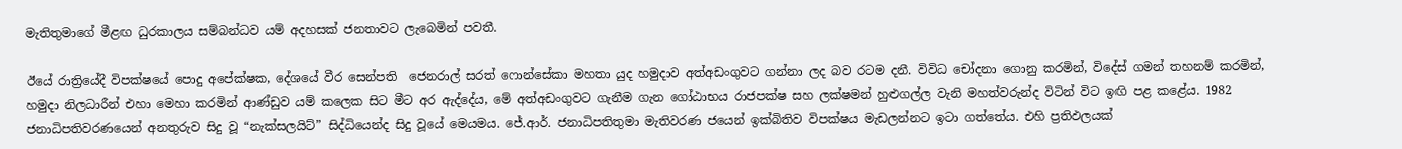මැතිතුමාගේ මීළඟ ධුරකාලය සම්බන්ධව යම් අදහසක් ජනතාවට ලැබෙමින් පවතී.

ඊයේ රාත්‍රියේදී විපක්ෂයේ පොදු අපේක්ෂක, දේශයේ වීර සෙන්පති  ජෙනරාල් සරත් ෆොන්සේකා මහතා යුද හමුදාව අත්අඩංගුවට ගන්නා ලද බව රටම දනී. විවිධ චෝදනා ගොනු කරමින්, විදේස් ගමන් තහනම් කරමින්, හමුදා නිලධාරීන් එහා මෙහා කරමින් ආණ්ඩුව යම් කලෙක සිට මීට අර ඇද්දේය, මේ අත්අඩංගුවට ගැනීම ගැන ගෝඨාභය රාජපක්ෂ සහ ලක්ෂමන් හුළුගල්ල වැනි මහත්වරුන්ද විටින් විට ඉඟි පළ කළේය. 1982 ජනාධිපතිවරණයෙන් අනතුරුව සිදු වූ “නැක්සලයිට්” සිද්ධියෙන්ද සිදු වූයේ මෙයමය. ජේ.ආර්. ජනාධිපතිතුමා මැතිවරණ ජයෙන් ඉක්බිතිව විපක්ෂය මැඩලන්නට ඉටා ගත්තේය. එහි ප්‍රතිඵලයක්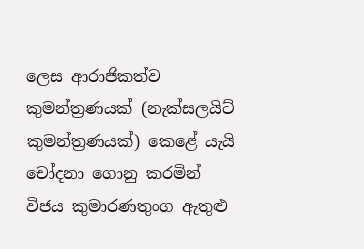ලෙස ආරාජිකත්ව කුමන්ත්‍රණයක් (නැක්සලයිට් කුමන්ත්‍රණයක්) කෙළේ යැයි චෝදනා ගොනු කරමින් විජය කුමාරණතුංග ඇතුළු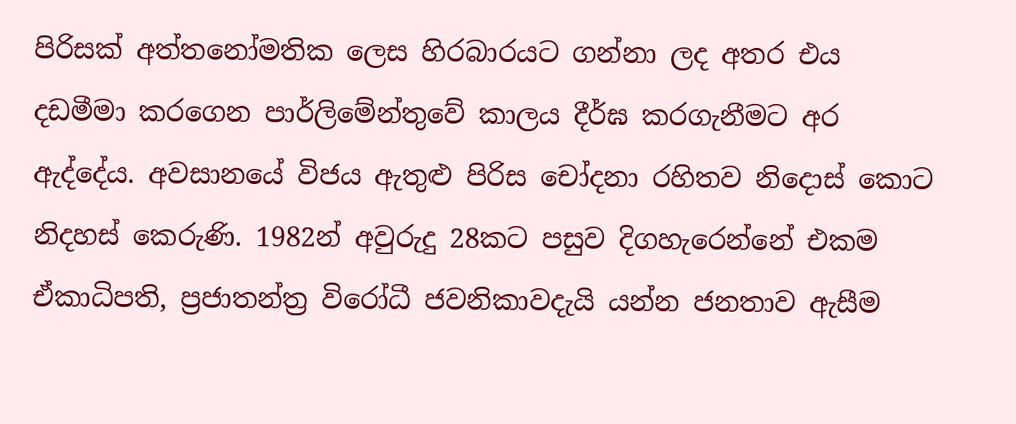පිරිසක් අත්තනෝමතික ලෙස හිරබාරයට ගන්නා ලද අතර එය දඩමීමා කරගෙන පාර්ලිමේන්තුවේ කාලය දීර්ඝ කරගැනීමට අර ඇද්දේය. අවසානයේ විජය ඇතුළු පිරිස චෝදනා රහිතව නිදොස් කොට නිදහස් කෙරුණි. 1982න් අවුරුදු 28කට පසුව දිගහැරෙන්නේ එකම ඒකාධිපති, ප්‍රජාතන්ත්‍ර විරෝධී ජවනිකාවදැයි යන්න ජනතාව ඇසීම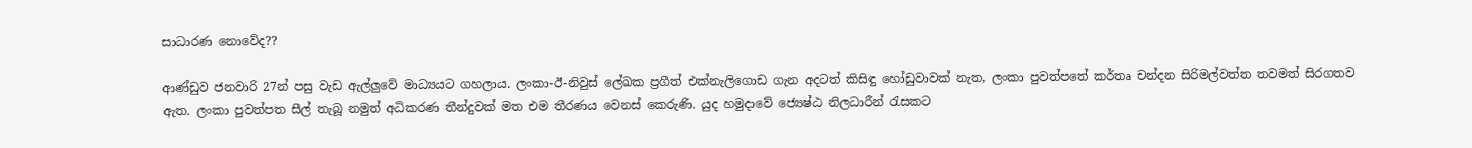සාධාරණ නොවේද??

ආණ්ඩුව ජනවාරි 27න් පසු වැඩ ඇල්ලුවේ මාධ්‍යයට ගහලාය. ලංකා-ඊ-නිවුස් ලේඛක ප්‍රගීත් එක්නැලිගොඩ ගැන අදටත් කිසිඳු හෝඩුවාවක් නැත, ලංකා පුවත්පතේ කර්තෘ චන්දන සිරිමල්වත්ත තවමත් සිරගතව ඇත. ලංකා පුවත්පත සීල් තැබූ නමුත් අධිකරණ තීන්දුවක් මත එම තීරණය වෙනස් කෙරුණි. යුද හමුදාවේ ජ්‍යෙෂ්ඨ නිලධාරීන් රැසකට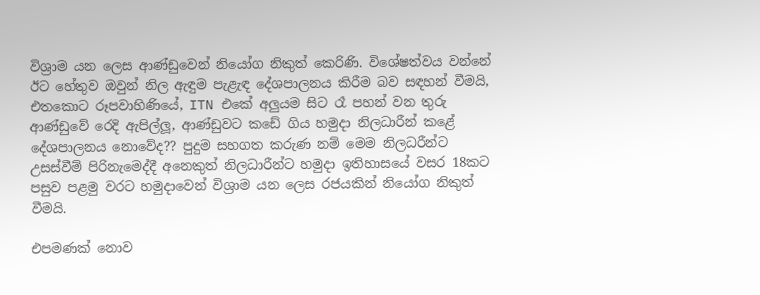විශ්‍රාම යන ලෙස ආණ්ඩුවෙන් නියෝග නිකුත් කෙරිණි. විශේෂත්වය වන්නේ ඊට හේතුව ඔවුන් නිල ඇඳුම පැළැඳ දේශපාලනය කිරීම බව සඳහන් වීමයි, එතකොට රූපවාහිණියේ, ITN එකේ අලුයම සිට රෑ පහන් වන තුරු ආණ්ඩුවේ රෙදි ඇපිල්ලූ, ආණ්ඩුවට කඩේ ගිය හමුදා නිලධාරීන් කළේ දේශපාලනය නොවේද?? පුදුම සහගත කරුණ නම් මෙම නිලධරීන්ට උසස්වීම් පිරිනැමෙද්දී අනෙකුත් නිලධාරීන්ට හමුදා ඉතිහාසයේ වසර 18කට පසුව පළමු වරට හමුදාවෙන් විශ්‍රාම යන ලෙස රජයකින් නියෝග නිකුත් වීමයි.

එපමණක් නොව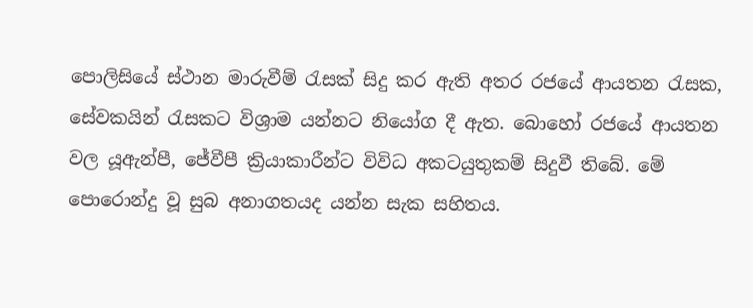පොලිසියේ ස්ථාන මාරුවීම් රැසක් සිදු කර ඇති අතර රජයේ ආයතන රැසක, සේවකයින් රැසකට විශ්‍රාම යන්නට නියෝග දී ඇත. බොහෝ රජයේ ආයතන වල යූඇන්පී, ජේවීපී ක්‍රියාකාරීන්ට විවිධ අකටයුතුකම් සිදුවී තිබේ. මේ පොරොන්දු වූ සුබ අනාගතයද යන්න සැක සහිතය.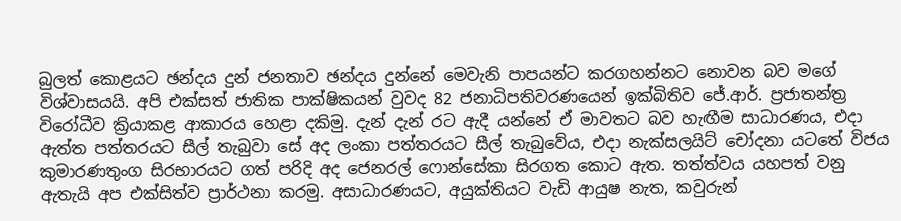බුලත් කොළයට ඡන්දය දුන් ජනතාව ඡන්දය දුන්නේ මෙවැනි පාපයන්ට කරගහන්නට නොවන බව මගේ විශ්වාසයයි. අපි එක්සත් ජාතික පාක්ෂිකයන් වුවද 82 ජනාධිපතිවරණයෙන් ඉක්බිතිව ජේ.ආර්. ප්‍රජාතන්ත්‍ර විරෝධීව ක්‍රියාකළ ආකාරය හෙළා දකිමු. දැන් දැන් රට ඇදී යන්නේ ඒ මාවතට බව හැඟීම සාධාරණය, එදා ඇත්ත පත්තරයට සීල් තැබුවා සේ අද ලංකා පත්තරයට සීල් තැබුවේය, එදා නැක්සලයිට් චෝදනා යටතේ විජය කුමාරණතුංග සිරභාරයට ගත් පරිදි අද ජෙනරල් ෆොන්සේකා සිරගත කොට ඇත. තත්ත්වය යහපත් වනු ඇතැයි අප එක්සිත්ව ප්‍රාර්ථනා කරමු. අසාධාරණයට, අයුක්තියට වැඩි ආයුෂ නැත, කවුරුන්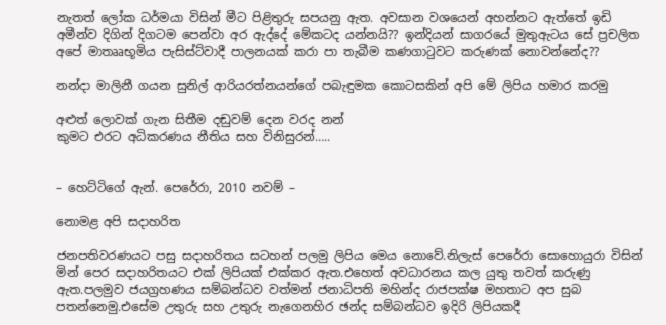නැතත් ලෝක ධර්මයා විසින් මීට පිළිතුරු සපයනු ඇත. අවසාන වශයෙන් අහන්නට ඇත්තේ ඉඩි අමීන්ව දිගින් දිගටම පෙන්වා අර ඇද්දේ මේකටද යන්නයි?? ඉන්දියන් සාගරයේ මුතුඇටය සේ ප්‍රචලිත අපේ මාතෲභූමිය පැසිස්ට්වාදී පාලනයක් කරා පා තැබීම කණගාටුවට කරුණක් නොවන්නේද??

නන්දා මාලිනී ගයන සුනිල් ආරියරත්නයන්ගේ පබැඳුමක කොටසකින් අපි මේ ලිපිය හමාර කරමු

අළුත් ලොවක් ගැන සිතීම දඬුවම් දෙන වරද නන්
කුමට එරට අධිකරණය නීතිය සහ විනිසුරන්…..


– හෙට්ටිගේ ඇන්. පෙරේරා, 2010 නවම් –

නොමළ අපි සදාහරිත

ජනපතිවරණයට පසු සදාහරිතය සටහන් පලමු ලිපිය මෙය නොවේ.නිලැස් පෙරේරා සොහොයුරා විසින් මින් පෙර සදාහරිතයට එක් ලිපියක් එක්කර ඇත.එහෙත් අවධාරනය කල යුතු තවත් කරුණු ඇත.පලමුව ජයග්‍රහණය සම්බන්ධව වත්මන් ජනාධිපති මහින්ද රාජපක්ෂ මහතාට අප සුබ පතන්නෙමු.එසේම උතුරු සහ උතුරු නැගෙනහිර ඡන්ද සම්බන්ධව ඉදිරි ලිපියකදී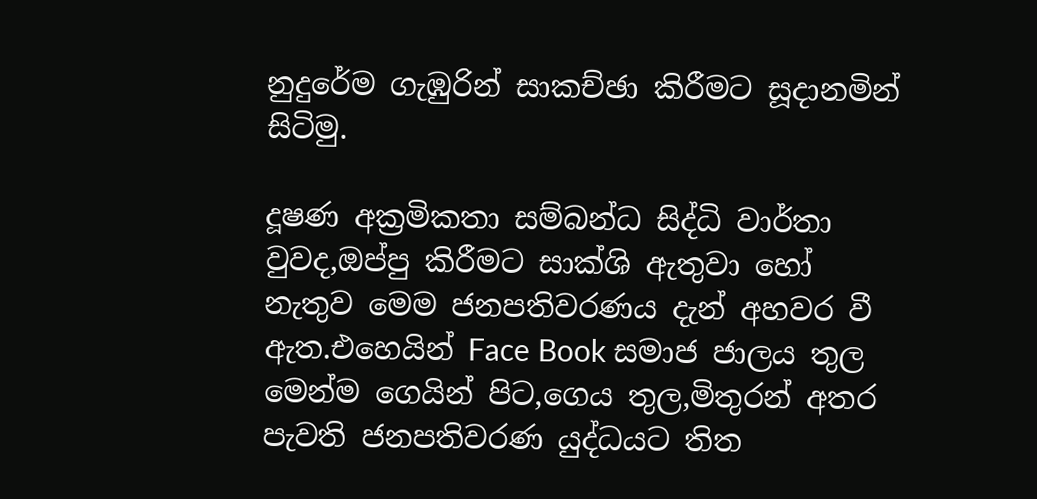නුදුරේම ගැඹුරින් සාකච්ඡා කිරීමට සූදානමින් සිටිමු.

දූෂණ අක්‍රමිකතා සම්බන්ධ සිද්ධි වාර්තා වුවද,ඔප්පු කිරීමට සාක්ශි ඇතුවා හෝ නැතුව මෙම ජනපතිවරණය දැන් අහවර වී ඇත.එහෙයින් Face Book සමාජ ජාලය තුල මෙන්ම ගෙයින් පිට,ගෙය තුල,මිතුරන් අතර පැවති ජනපතිවරණ යුද්ධයට තිත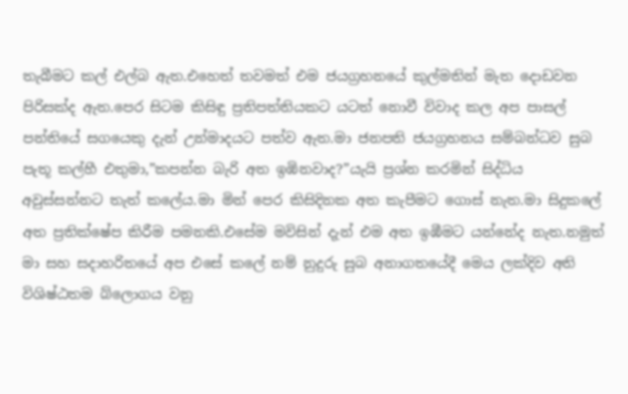තැබීමට කල් එල්බ ඇත.එහෙත් තවමත් එම ජයග්‍රහනයේ කුල්මතින් මැත දොඩවන පිරිසක්ද ඇත.පෙර සිටම කිසිඳු ප්‍රතිපත්තියකට යටත් නොවී විවාද කල අප පාසල් පන්තියේ සගයෙකු දැන් උන්මාදයට පත්ව ඇත.මා ජනපති ජයග්‍රහනය සම්බන්ධව සුබ පැතූ කල්හී එතුමා,”කපන්න බැරි අත ඉඹිනවාද?”යැයි ප්‍රශ්න කරමින් සිද්ධිය අවුස්සන්නට තැත් කලේය.මා මින් පෙර කිසිදිනක අත කැපීමට ගොස් නැත.මා සිදුකලේ අත ප්‍රතික්ෂේප කිරීම පමනකි.එසේම මවිසින් දැන් එම අත ඉඹීමට යන්නේද නැත.නමුත් මා සහ සදාහරිතයේ අප එසේ කලේ නම් නුදුරු සුබ අනාගතයේදී මෙය ලක්දිව අති විශිෂ්ඨතම බ්ලොගය වනු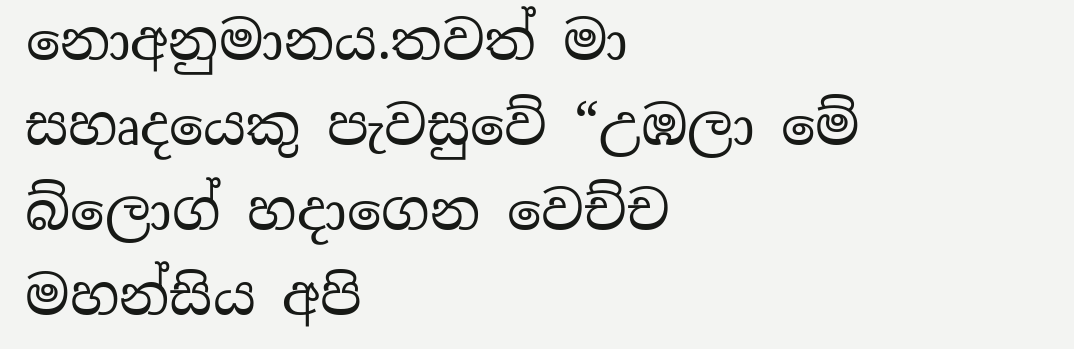නොඅනුමානය.තවත් මා සහෘදයෙකු පැවසුවේ “උඹලා මේ බ්ලොග් හදාගෙන වෙච්ච මහන්සිය අපි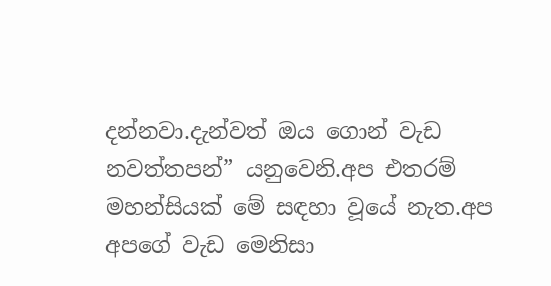දන්නවා.දැන්වත් ඔය ගොන් වැඩ නවත්තපන්” යනුවෙනි.අප එතරම් මහන්සියක් මේ සඳහා වූයේ නැත.අප අපගේ වැඩ මෙනිසා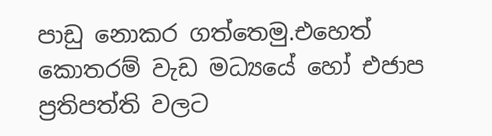පාඩු නොකර ගත්තෙමු.එහෙත් කොතරම් වැඩ මධ්‍යයේ හෝ එජාප ප්‍රතිපත්ති වලට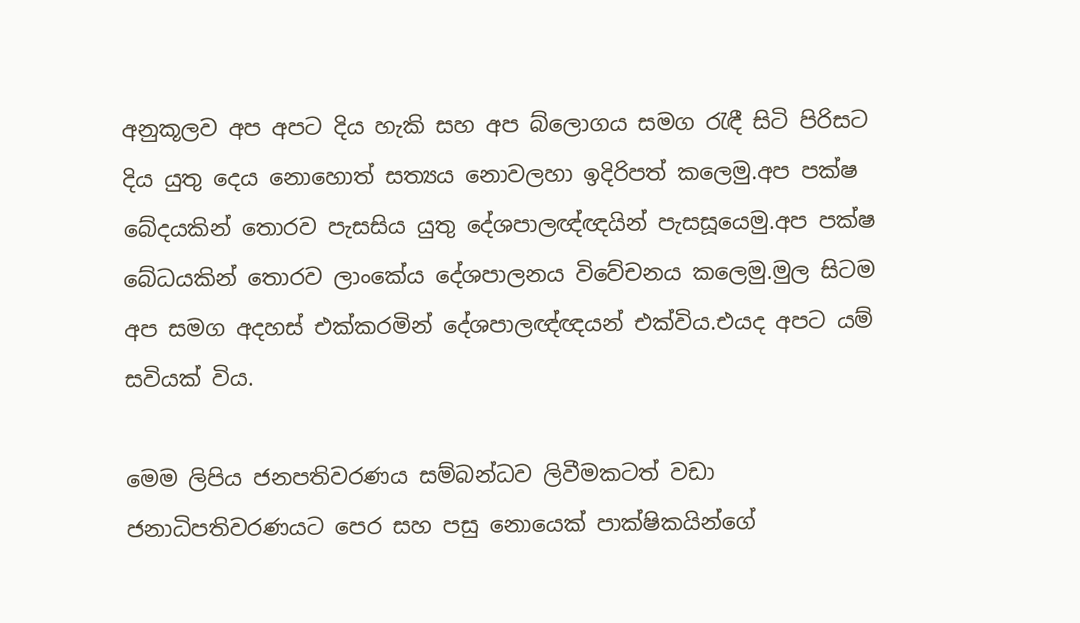අනුකූලව අප අපට දිය හැකි සහ අප බ්ලොගය සමග රැඳී සිටි පිරිසට දිය යුතු දෙය නොහොත් සත්‍යය නොවලහා ඉදිරිපත් කලෙමු.අප පක්ෂ බේදයකින් තොරව පැසසිය යුතු දේශපාලඥ්ඥයින් පැසසූයෙමු.අප පක්ෂ බේධයකින් තොරව ලාංකේය දේශපාලනය විවේචනය කලෙමු.මුල සිටම අප සමග අදහස් එක්කරමින් දේශපාලඥ්ඥයන් එක්විය.එයද අපට යම් සවියක් විය.

මෙම ලිපිය ජනපතිවරණය සම්බන්ධව ලිවීමකටත් වඩා ජනාධිපතිවරණයට පෙර සහ පසු නොයෙක් පාක්ෂිකයින්ගේ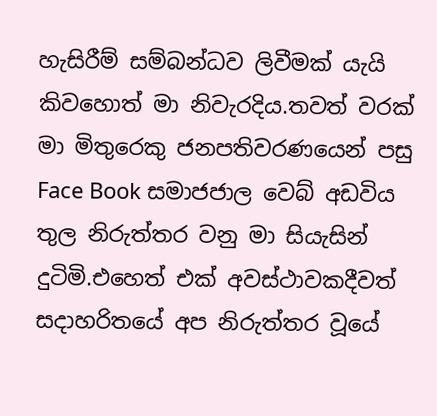හැසිරීම් සම්බන්ධව ලිවීමක් යැයි කිවහොත් මා නිවැරදිය.තවත් වරක් මා මිතුරෙකු ජනපතිවරණයෙන් පසු Face Book සමාජජාල වෙබ් අඩවිය තුල නිරුත්තර වනු මා සියැසින් දුටිමි.එහෙත් එක් අවස්ථාවකදීවත් සදාහරිතයේ අප නිරුත්තර වූයේ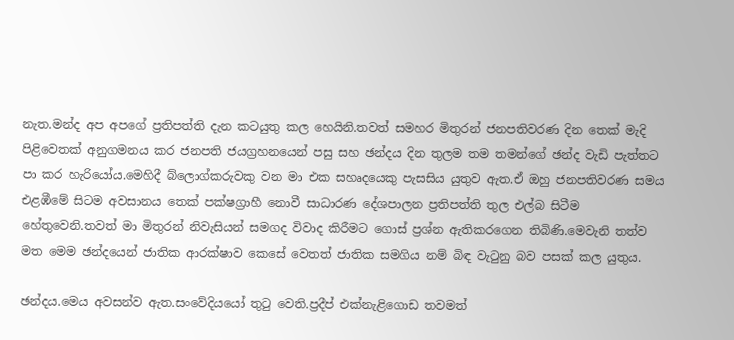නැත.මන්ද අප අපගේ ප්‍රතිපත්ති දැන කටයුතු කල හෙයිනි.තවත් සමහර මිතුරන් ජනපතිවරණ දින තෙක් මැදි පිළිවෙතක් අනුගමනය කර ජනපති ජයග්‍රහනයෙන් පසු සහ ඡන්දය දින තුලම තම තමන්ගේ ඡන්ද වැඩි පැත්තට පා කර හැරියෝය.මෙහිදී බ්ලොග්කරුවකු වන මා එක සහෘදයෙකු පැසසිය යුතුව ඇත.ඒ ඔහු ජනපතිවරණ සමය එළඹීමේ සිටම අවසානය තෙක් පක්ෂග්‍රාහී නොවී සාධාරණ දේශපාලන ප්‍රතිපත්ති තුල එල්බ සිටීම හේතුවෙනි.තවත් මා මිතුරන් නිවැසියන් සමගද විවාද කිරීමට ගොස් ප්‍රශ්න ඇතිකරගෙන තිබිණි.මෙවැනි තත්ව මත මෙම ඡන්දයෙන් ජාතික ආරක්ෂාව කෙසේ වෙතත් ජාතික සමගිය නම් බිඳ වැටුනු බව පසක් කල යුතුය.

ඡන්දය.මෙය අවසන්ව ඇත.සංවේදියයෝ තුටු වෙති.ප්‍රදීප් එක්නැළිගොඩ තවමත්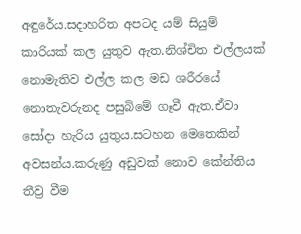අඳුරේය.සදාහරිත අපටද යම් සියුම් කාරියක් කල යුතුව ඇත.නිශ්චිත එල්ලයක් නොමැතිව එල්ල කල මඩ ශරීරයේ නොතැවරුනද පසුබිමේ ගෑවී ඇත.ඒවා සෝදා හැරිය යුතුය.සටහන මෙතෙකින් අවසන්ය.කරුණු අඩුවක් නොව කේන්තිය තීව්‍ර වීම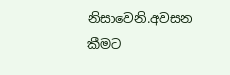නිසාවෙනි.අවසන කීමට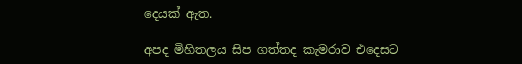දෙයක් ඇත.

අපද මිහිතලය සිප ගත්තද කැමරාව එදෙසට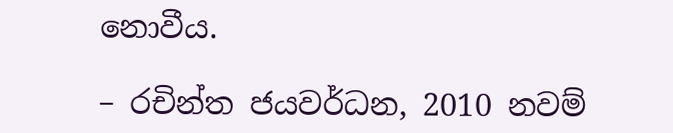නොවීය.

– රචින්ත ජයවර්ධන, 2010 නවම්